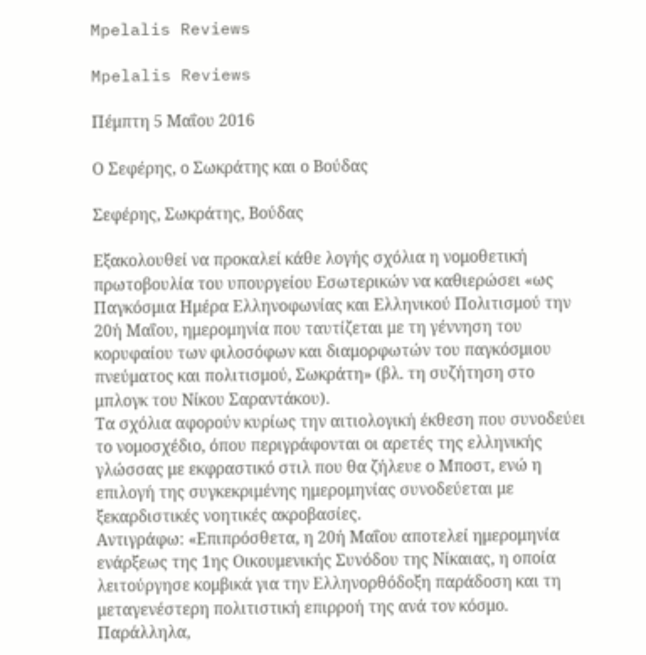Mpelalis Reviews

Mpelalis Reviews

Πέμπτη 5 Μαΐου 2016

Ο Σεφέρης, ο Σωκράτης και ο Βούδας

Σεφέρης, Σωκράτης, Βούδας

Εξακολουθεί να προκαλεί κάθε λογής σχόλια η νομοθετική πρωτοβουλία του υπουργείου Εσωτερικών να καθιερώσει «ως Παγκόσμια Ημέρα Ελληνοφωνίας και Ελληνικού Πολιτισμού την 20ή Μαΐου, ημερομηνία που ταυτίζεται με τη γέννηση του κορυφαίου των φιλοσόφων και διαμορφωτών του παγκόσμιου πνεύματος και πολιτισμού, Σωκράτη» (βλ. τη συζήτηση στο μπλογκ του Νίκου Σαραντάκου).
Τα σχόλια αφορούν κυρίως την αιτιολογική έκθεση που συνοδεύει το νομοσχέδιο, όπου περιγράφονται οι αρετές της ελληνικής γλώσσας με εκφραστικό στιλ που θα ζήλευε ο Μποστ, ενώ η επιλογή της συγκεκριμένης ημερομηνίας συνοδεύεται με ξεκαρδιστικές νοητικές ακροβασίες.
Αντιγράφω: «Επιπρόσθετα, η 20ή Μαΐου αποτελεί ημερομηνία ενάρξεως της 1ης Οικουμενικής Συνόδου της Νίκαιας, η οποία λειτούργησε κομβικά για την Ελληνορθόδοξη παράδοση και τη μεταγενέστερη πολιτιστική επιρροή της ανά τον κόσμο.
Παράλληλα,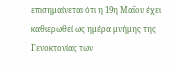επισημαίνεται ότι η 19η Μαΐου έχει καθιερωθεί ως ημέρα μνήμης της Γενοκτονίας των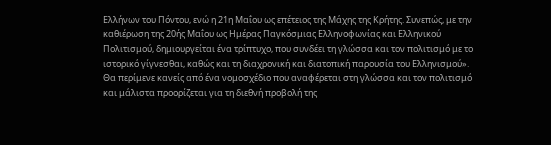Ελλήνων του Πόντου, ενώ η 21η Μαΐου ως επέτειος της Μάχης της Κρήτης. Συνεπώς, με την καθιέρωση της 20ής Μαΐου ως Ημέρας Παγκόσμιας Ελληνοφωνίας και Ελληνικού Πολιτισμού, δημιουργείται ένα τρίπτυχο, που συνδέει τη γλώσσα και τον πολιτισμό με το ιστορικό γίγνεσθαι, καθώς και τη διαχρονική και διατοπική παρουσία του Ελληνισμού».
Θα περίμενε κανείς από ένα νομοσχέδιο που αναφέρεται στη γλώσσα και τον πολιτισμό και μάλιστα προορίζεται για τη διεθνή προβολή της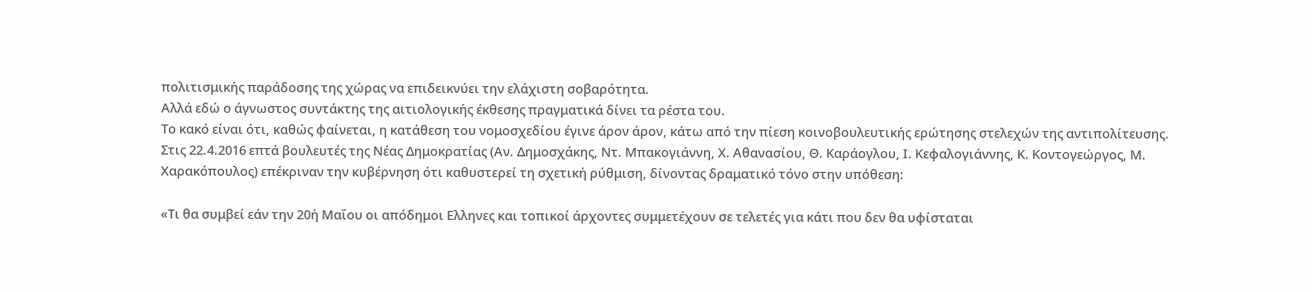πολιτισμικής παράδοσης της χώρας να επιδεικνύει την ελάχιστη σοβαρότητα.
Αλλά εδώ ο άγνωστος συντάκτης της αιτιολογικής έκθεσης πραγματικά δίνει τα ρέστα του.
Το κακό είναι ότι, καθώς φαίνεται, η κατάθεση του νομοσχεδίου έγινε άρον άρον, κάτω από την πίεση κοινοβουλευτικής ερώτησης στελεχών της αντιπολίτευσης.
Στις 22.4.2016 επτά βουλευτές της Νέας Δημοκρατίας (Αν. Δημοσχάκης, Ντ. Μπακογιάννη, Χ. Αθανασίου, Θ. Καράογλου, Ι. Κεφαλογιάννης, Κ. Κοντογεώργος, Μ. Χαρακόπουλος) επέκριναν την κυβέρνηση ότι καθυστερεί τη σχετική ρύθμιση, δίνοντας δραματικό τόνο στην υπόθεση:

«Τι θα συμβεί εάν την 20ή Μαΐου οι απόδημοι Ελληνες και τοπικοί άρχοντες συμμετέχουν σε τελετές για κάτι που δεν θα υφίσταται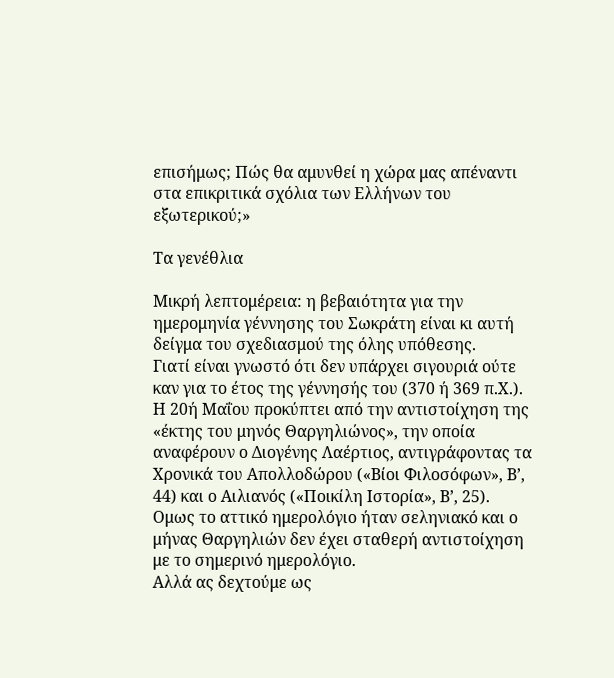επισήμως; Πώς θα αμυνθεί η χώρα μας απέναντι στα επικριτικά σχόλια των Ελλήνων του εξωτερικού;»

Τα γενέθλια

Μικρή λεπτομέρεια: η βεβαιότητα για την ημερομηνία γέννησης του Σωκράτη είναι κι αυτή δείγμα του σχεδιασμού της όλης υπόθεσης.
Γιατί είναι γνωστό ότι δεν υπάρχει σιγουριά ούτε καν για το έτος της γέννησής του (370 ή 369 π.Χ.).
Η 20ή Μαΐου προκύπτει από την αντιστοίχηση της «έκτης του μηνός Θαργηλιώνος», την οποία αναφέρουν ο Διογένης Λαέρτιος, αντιγράφοντας τα Χρονικά του Απολλοδώρου («Βίοι Φιλοσόφων», Β’, 44) και ο Αιλιανός («Ποικίλη Ιστορία», Β’, 25).
Ομως το αττικό ημερολόγιο ήταν σεληνιακό και ο μήνας Θαργηλιών δεν έχει σταθερή αντιστοίχηση με το σημερινό ημερολόγιο.
Αλλά ας δεχτούμε ως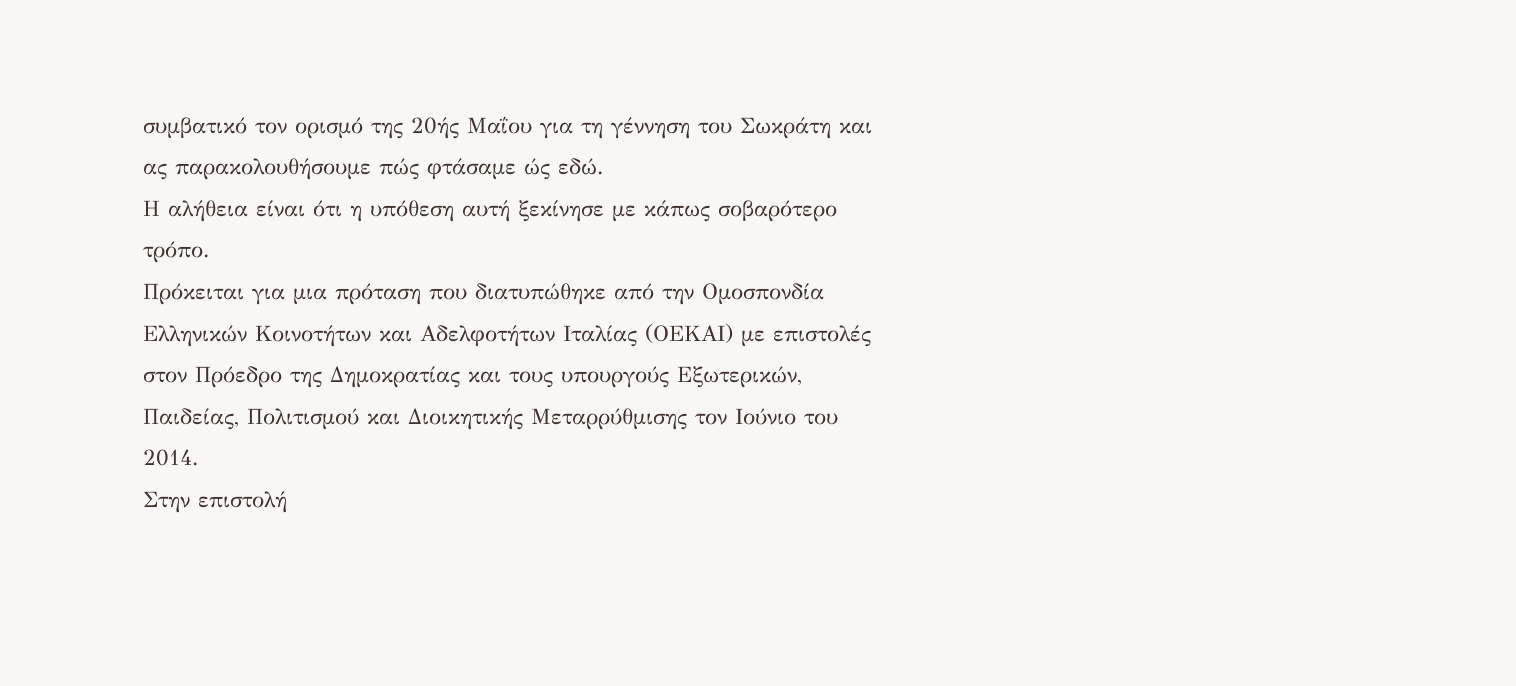συμβατικό τον ορισμό της 20ής Μαΐου για τη γέννηση του Σωκράτη και ας παρακολουθήσουμε πώς φτάσαμε ώς εδώ.
Η αλήθεια είναι ότι η υπόθεση αυτή ξεκίνησε με κάπως σοβαρότερο τρόπο.
Πρόκειται για μια πρόταση που διατυπώθηκε από την Ομοσπονδία Ελληνικών Κοινοτήτων και Αδελφοτήτων Ιταλίας (ΟΕΚΑΙ) με επιστολές στον Πρόεδρο της Δημοκρατίας και τους υπουργούς Εξωτερικών, Παιδείας, Πολιτισμού και Διοικητικής Μεταρρύθμισης τον Ιούνιο του 2014.
Στην επιστολή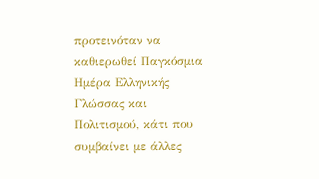προτεινόταν να καθιερωθεί Παγκόσμια Ημέρα Ελληνικής Γλώσσας και Πολιτισμού, κάτι που συμβαίνει με άλλες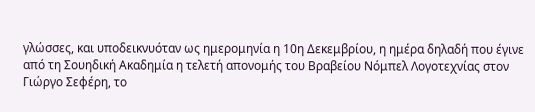γλώσσες, και υποδεικνυόταν ως ημερομηνία η 10η Δεκεμβρίου, η ημέρα δηλαδή που έγινε από τη Σουηδική Ακαδημία η τελετή απονομής του Βραβείου Νόμπελ Λογοτεχνίας στον Γιώργο Σεφέρη, το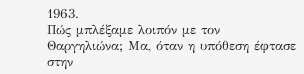1963.
Πώς μπλέξαμε λοιπόν με τον Θαργηλιώνα; Μα, όταν η υπόθεση έφτασε στην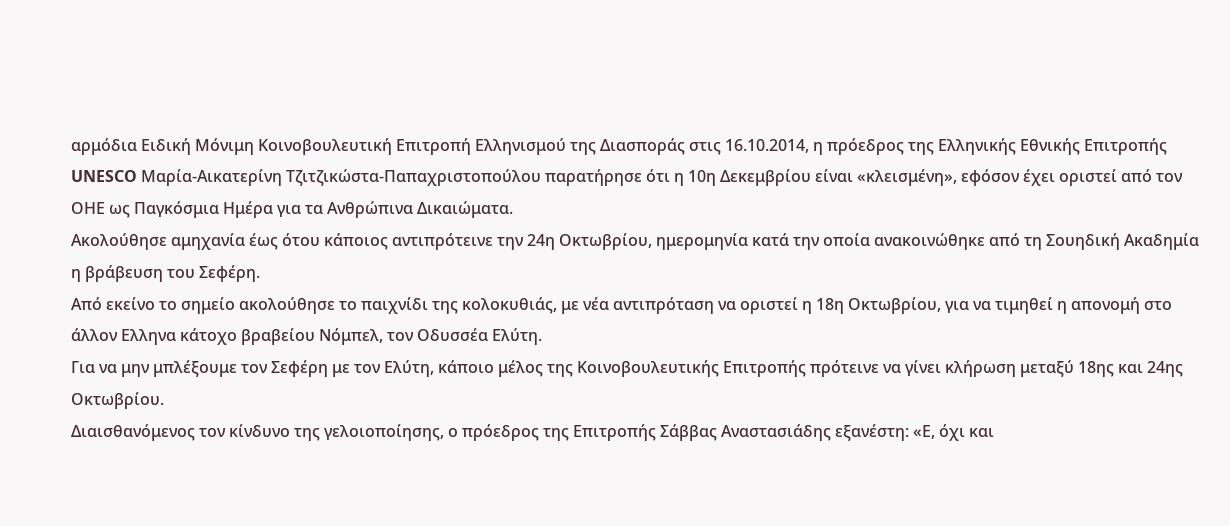αρμόδια Ειδική Μόνιμη Κοινοβουλευτική Επιτροπή Ελληνισμού της Διασποράς στις 16.10.2014, η πρόεδρος της Ελληνικής Εθνικής Επιτροπής UNESCO Μαρία-Αικατερίνη Τζιτζικώστα-Παπαχριστοπούλου παρατήρησε ότι η 10η Δεκεμβρίου είναι «κλεισμένη», εφόσον έχει οριστεί από τον ΟΗΕ ως Παγκόσμια Ημέρα για τα Ανθρώπινα Δικαιώματα.
Ακολούθησε αμηχανία έως ότου κάποιος αντιπρότεινε την 24η Οκτωβρίου, ημερομηνία κατά την οποία ανακοινώθηκε από τη Σουηδική Ακαδημία η βράβευση του Σεφέρη.
Από εκείνο το σημείο ακολούθησε το παιχνίδι της κολοκυθιάς, με νέα αντιπρόταση να οριστεί η 18η Οκτωβρίου, για να τιμηθεί η απονομή στο άλλον Ελληνα κάτοχο βραβείου Νόμπελ, τον Οδυσσέα Ελύτη.
Για να μην μπλέξουμε τον Σεφέρη με τον Ελύτη, κάποιο μέλος της Κοινοβουλευτικής Επιτροπής πρότεινε να γίνει κλήρωση μεταξύ 18ης και 24ης Οκτωβρίου.
Διαισθανόμενος τον κίνδυνο της γελοιοποίησης, ο πρόεδρος της Επιτροπής Σάββας Αναστασιάδης εξανέστη: «Ε, όχι και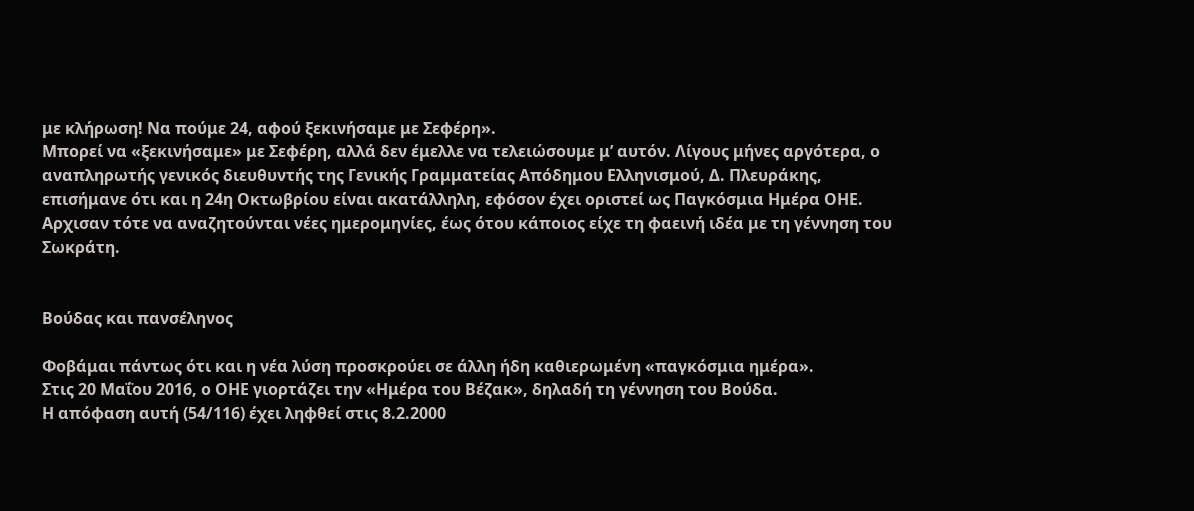με κλήρωση! Να πούμε 24, αφού ξεκινήσαμε με Σεφέρη».
Μπορεί να «ξεκινήσαμε» με Σεφέρη, αλλά δεν έμελλε να τελειώσουμε μ’ αυτόν. Λίγους μήνες αργότερα, ο αναπληρωτής γενικός διευθυντής της Γενικής Γραμματείας Απόδημου Ελληνισμού, Δ. Πλευράκης, επισήμανε ότι και η 24η Οκτωβρίου είναι ακατάλληλη, εφόσον έχει οριστεί ως Παγκόσμια Ημέρα ΟΗΕ.
Αρχισαν τότε να αναζητούνται νέες ημερομηνίες, έως ότου κάποιος είχε τη φαεινή ιδέα με τη γέννηση του Σωκράτη.


Βούδας και πανσέληνος

Φοβάμαι πάντως ότι και η νέα λύση προσκρούει σε άλλη ήδη καθιερωμένη «παγκόσμια ημέρα».
Στις 20 Μαΐου 2016, ο ΟΗΕ γιορτάζει την «Ημέρα του Βέζακ», δηλαδή τη γέννηση του Βούδα.
Η απόφαση αυτή (54/116) έχει ληφθεί στις 8.2.2000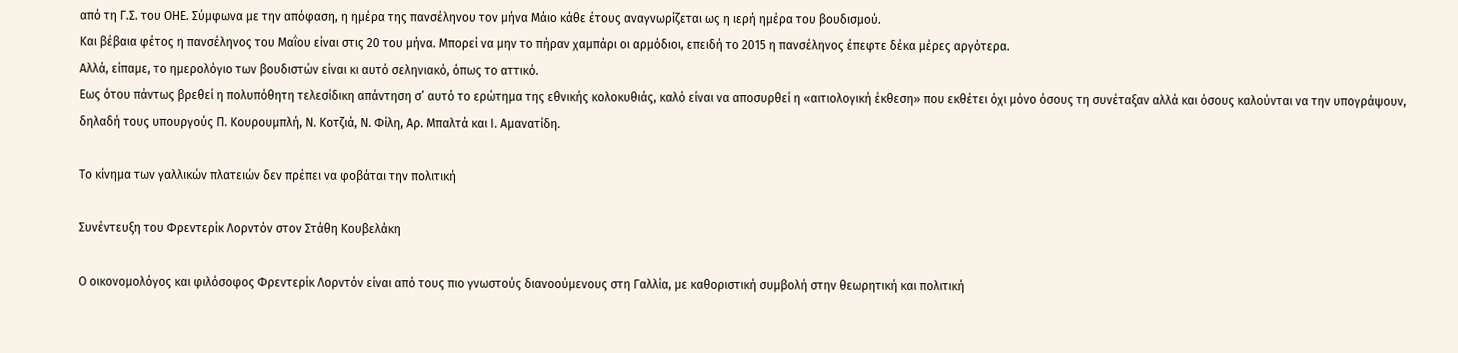από τη Γ.Σ. του ΟΗΕ. Σύμφωνα με την απόφαση, η ημέρα της πανσέληνου τον μήνα Μάιο κάθε έτους αναγνωρίζεται ως η ιερή ημέρα του βουδισμού.
Και βέβαια φέτος η πανσέληνος του Μαΐου είναι στις 20 του μήνα. Μπορεί να μην το πήραν χαμπάρι οι αρμόδιοι, επειδή το 2015 η πανσέληνος έπεφτε δέκα μέρες αργότερα.
Αλλά, είπαμε, το ημερολόγιο των βουδιστών είναι κι αυτό σεληνιακό, όπως το αττικό.
Εως ότου πάντως βρεθεί η πολυπόθητη τελεσίδικη απάντηση σ’ αυτό το ερώτημα της εθνικής κολοκυθιάς, καλό είναι να αποσυρθεί η «αιτιολογική έκθεση» που εκθέτει όχι μόνο όσους τη συνέταξαν αλλά και όσους καλούνται να την υπογράψουν, δηλαδή τους υπουργούς Π. Κουρουμπλή, Ν. Κοτζιά, Ν. Φίλη, Αρ. Μπαλτά και Ι. Αμανατίδη.

Το κίνημα των γαλλικών πλατειών δεν πρέπει να φοβάται την πολιτική

Συνέντευξη του Φρεντερίκ Λορντόν στον Στάθη Κουβελάκη

Ο οικονομολόγος και φιλόσοφος Φρεντερίκ Λορντόν είναι από τους πιο γνωστούς διανοούμενους στη Γαλλία, με καθοριστική συμβολή στην θεωρητική και πολιτική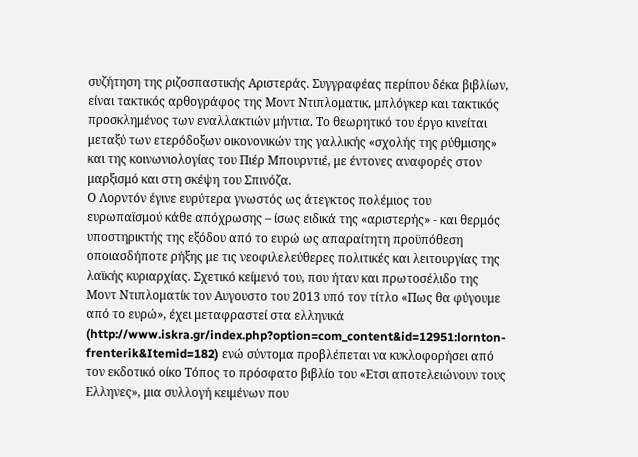συζήτηση της ριζοσπαστικής Αριστεράς. Συγγραφέας περίπου δέκα βιβλίων, είναι τακτικός αρθογράφος της Μοντ Ντιπλοματικ, μπλόγκερ και τακτικός προσκλημένος των εναλλακτιών μήντια. Το θεωρητικό του έργο κινείται μεταξύ των ετερόδοξων οικονονικών της γαλλικής «σχολής της ρύθμισης» και της κοινωνιολογίας του Πιέρ Μπουρντιέ, με έντονες αναφορές στον μαρξισμό και στη σκέψη του Σπινόζα.
Ο Λορντόν έγινε ευρύτερα γνωστός ως άτεγκτος πολέμιος του ευρωπαϊσμού κάθε απόχρωσης – ίσως ειδικά της «αριστερής» - και θερμός υποστηρικτής της εξόδου από το ευρώ ως απαραίτητη προϋπόθεση οποιασδήποτε ρήξης με τις νεοφιλελεύθερες πολιτικές και λειτουργίας της λαϊκής κυριαρχίας. Σχετικό κείμενό του, που ήταν και πρωτοσέλιδο της Μοντ Ντιπλοματίκ τον Αυγουστο του 2013 υπό τον τίτλο «Πως θα φύγουμε από το ευρώ», έχει μεταφραστεί στα ελληνικά (http://www.iskra.gr/index.php?option=com_content&id=12951:lornton-frenterik&Itemid=182) ενώ σύντομα προβλέπεται να κυκλοφορήσει από τον εκδοτικό οίκο Τόπος το πρόσφατο βιβλίο του «Ετσι αποτελειώνουν τους Ελληνες», μια συλλογή κειμένων που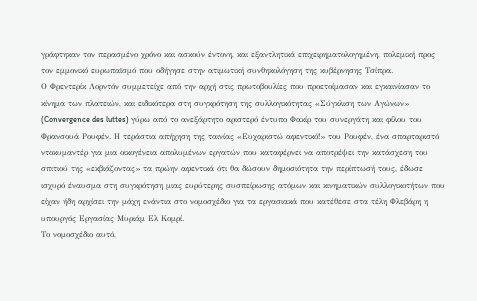γράφτηκαν τον περασμένο χρόνο και ασκούν έντονη, και εξαντλητικά επιχειρηματολογημένη, πολεμική προς τον εμμονικό ευρωπαϊσμό που οδήγησε στην ατιμωτική συνθηκολόγηση της κυβέρνησης Τσίπρα.
Ο Φρεντερίκ Λορντόν συμμετείχε από την αρχή στις πρωτοβουλίες που προετοίμασαν και εγκαινίασαν το κίνημα των πλατειών, και ειδικότερα στη συγκρότηση της συλλογικότητας «Σύγκλιση των Αγώνων» (Convergence des luttes) γύρω από το ανεξάρτητο αριστερό έντυπο Φακίρ του συνεργάτη και φίλου του Φρανσουά Ρουφέν. Η τεράστια απήχηση της ταινίας «Ευχαριστώ αφεντικό!» του Ρουφέν, ένα σπαρταριστό ντοκυμαντέρ για μια οικογένεια απολυμένων εργατών που καταφέρνει να αποτρέψει την κατάσχεση του σπιτιού της «εκβιάζοντας» τα πρώην αφεντικά ότι θα δώσουν δημοσιότητα την περίπτωσή τους, έδωσε ισχυρό έναυσμα στη συγκρότηση μιας ευρύτερης συσπείρωσης ατόμων και κινηματικών συλλογικοτήτων που είχαν ήδη αρχίσει την μάχη ενάντια στο νομοσχέδιο για τα εργασιακά που κατέθεσε στα τέλη Φλεβάρη η υπουργός Εργασίας Μυριάμ Ελ Κομρί.
Το νομοσχέδιο αυτό,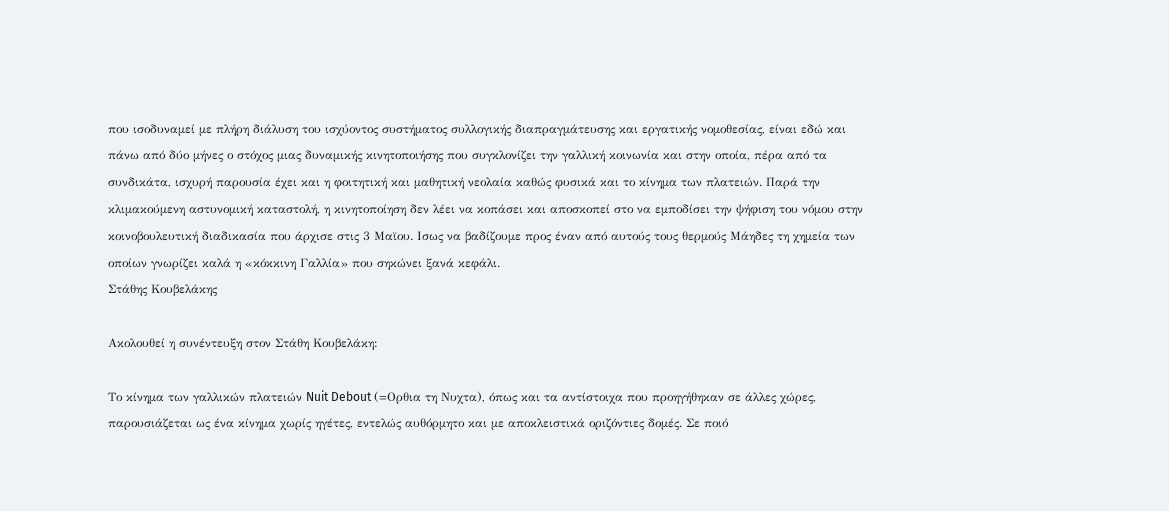που ισοδυναμεί με πλήρη διάλυση του ισχύοντος συστήματος συλλογικής διαπραγμάτευσης και εργατικής νομοθεσίας, είναι εδώ και πάνω από δύο μήνες ο στόχος μιας δυναμικής κινητοποιήσης που συγκλονίζει την γαλλική κοινωνία και στην οποία, πέρα από τα συνδικάτα, ισχυρή παρουσία έχει και η φοιτητική και μαθητική νεολαία καθώς φυσικά και το κίνημα των πλατειών. Παρά την κλιμακούμενη αστυνομική καταστολή, η κινητοποίηση δεν λέει να κοπάσει και αποσκοπεί στο να εμποδίσει την ψήφιση του νόμου στην κοινοβουλευτική διαδικασία που άρχισε στις 3 Μαϊου. Ισως να βαδίζουμε προς έναν από αυτούς τους θερμούς Μάηδες τη χημεία των οποίων γνωρίζει καλά η «κόκκινη Γαλλία» που σηκώνει ξανά κεφάλι.
Στάθης Κουβελάκης

Ακολουθεί η συνέντευξη στον Στάθη Κουβελάκη:

Το κίνημα των γαλλικών πλατειών Nuit Debout (=Ορθια τη Νυχτα), όπως και τα αντίστοιχα που προηγήθηκαν σε άλλες χώρες, παρουσιάζεται ως ένα κίνημα χωρίς ηγέτες, εντελώς αυθόρμητο και με αποκλειστικά οριζόντιες δομές. Σε ποιό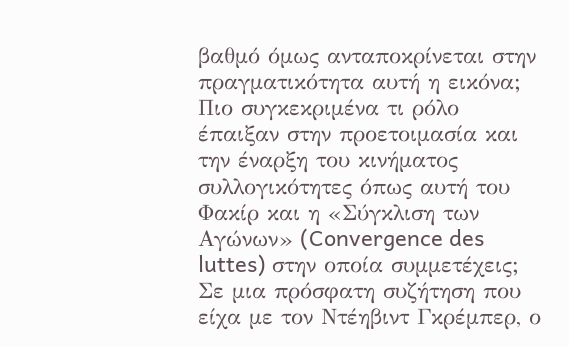βαθμό όμως ανταποκρίνεται στην πραγματικότητα αυτή η εικόνα; Πιο συγκεκριμένα τι ρόλο έπαιξαν στην προετοιμασία και την έναρξη του κινήματος συλλογικότητες όπως αυτή του Φακίρ και η «Σύγκλιση των Αγώνων» (Convergence des luttes) στην οποία συμμετέχεις;
Σε μια πρόσφατη συζήτηση που είχα με τον Ντέηβιντ Γκρέμπερ, ο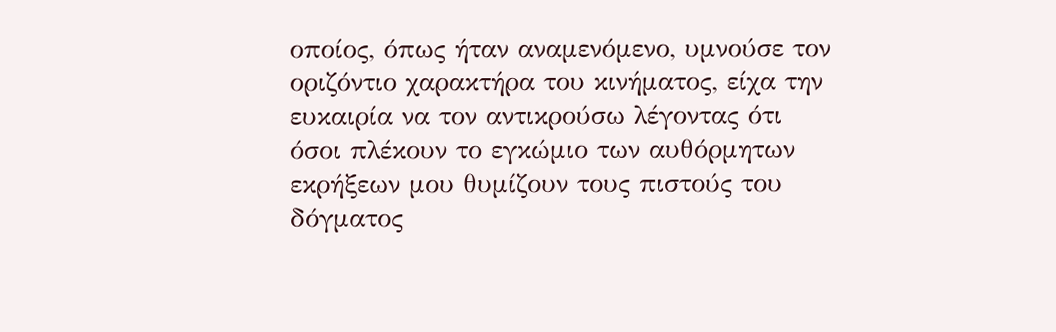οποίος, όπως ήταν αναμενόμενο, υμνούσε τον οριζόντιο χαρακτήρα του κινήματος, είχα την ευκαιρία να τον αντικρούσω λέγοντας ότι όσοι πλέκουν το εγκώμιο των αυθόρμητων εκρήξεων μου θυμίζουν τους πιστούς του δόγματος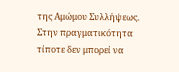της Αμώμου Συλλήψεως. Στην πραγματικότητα τίποτε δεν μπορεί να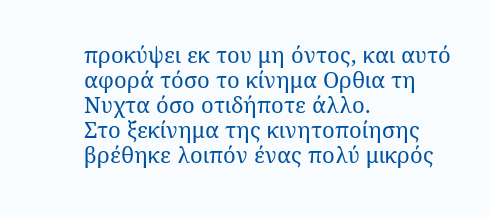προκύψει εκ του μη όντος, και αυτό αφορά τόσο το κίνημα Ορθια τη Νυχτα όσο οτιδήποτε άλλο.
Στο ξεκίνημα της κινητοποίησης βρέθηκε λοιπόν ένας πολύ μικρός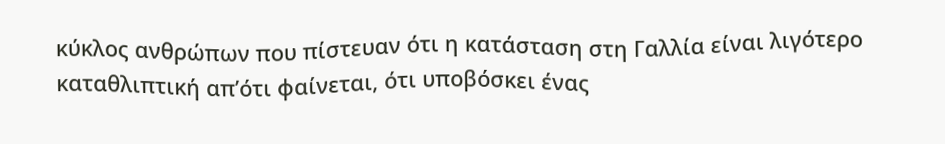κύκλος ανθρώπων που πίστευαν ότι η κατάσταση στη Γαλλία είναι λιγότερο καταθλιπτική απ’ότι φαίνεται, ότι υποβόσκει ένας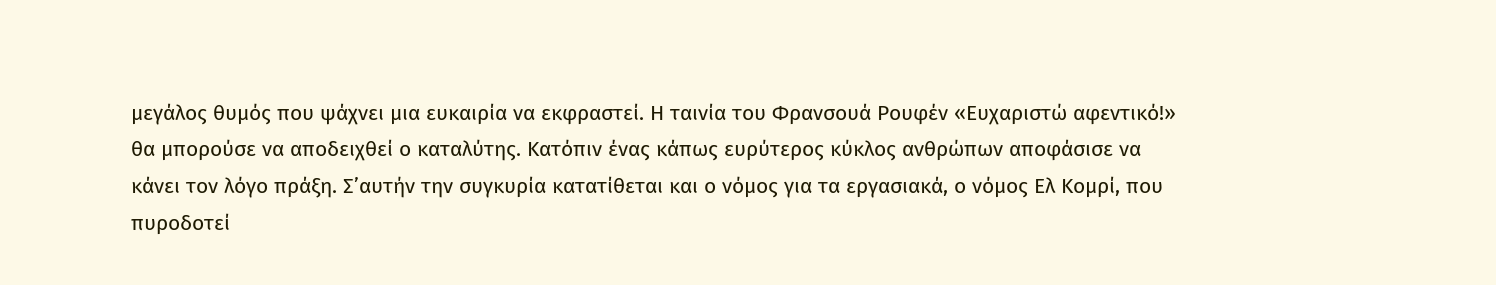μεγάλος θυμός που ψάχνει μια ευκαιρία να εκφραστεί. Η ταινία του Φρανσουά Ρουφέν «Ευχαριστώ αφεντικό!» θα μπορούσε να αποδειχθεί ο καταλύτης. Κατόπιν ένας κάπως ευρύτερος κύκλος ανθρώπων αποφάσισε να κάνει τον λόγο πράξη. Σ’αυτήν την συγκυρία κατατίθεται και ο νόμος για τα εργασιακά, ο νόμος Ελ Κομρί, που πυροδοτεί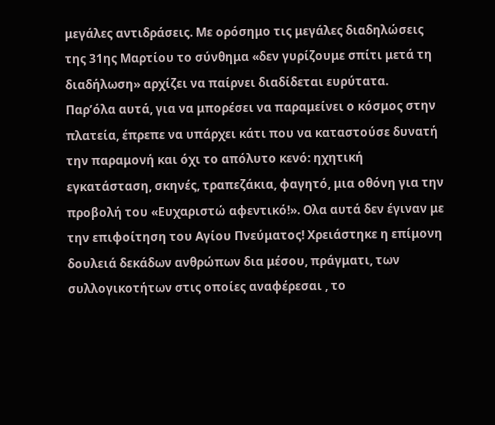μεγάλες αντιδράσεις. Με ορόσημο τις μεγάλες διαδηλώσεις της 31ης Μαρτίου το σύνθημα «δεν γυρίζουμε σπίτι μετά τη διαδήλωση» αρχίζει να παίρνει διαδίδεται ευρύτατα.
Παρ’όλα αυτά, για να μπορέσει να παραμείνει ο κόσμος στην πλατεία, έπρεπε να υπάρχει κάτι που να καταστούσε δυνατή την παραμονή και όχι το απόλυτο κενό: ηχητική εγκατάσταση, σκηνές, τραπεζάκια, φαγητό, μια οθόνη για την προβολή του «Ευχαριστώ αφεντικό!». Ολα αυτά δεν έγιναν με την επιφοίτηση του Αγίου Πνεύματος! Χρειάστηκε η επίμονη δουλειά δεκάδων ανθρώπων δια μέσου, πράγματι, των συλλογικοτήτων στις οποίες αναφέρεσαι , το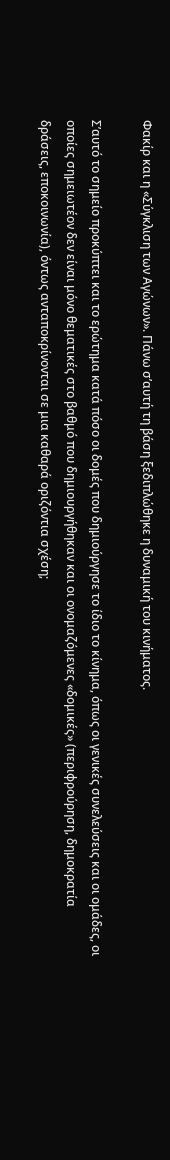Φακίρ και η «Σύγκλιση των Αγώνων». Πάνω σ’αυτή τη βάση ξεδιπλώθηκε η δυναμική του κινήματος.

Σ’αυτό το σημείο προκύπτει και το ερώτημα κατά πόσο οι δομές που δημιούργησε το ίδιο το κίνημα, όπως οι γενικές συνελεύσεις και οι ομάδες, οι οποίες σημειωτέον δεν είναι μόνο θεματικές στο βαθμό που δημιουργήθηκαν και οι ονομαζόμενες «δομικές» (περιφρούρηση, δημοκρατία δράσεις, εποκοινωνία), όντως ανταποκρίνονται σε μια καθαρά οριζόντια σχέση;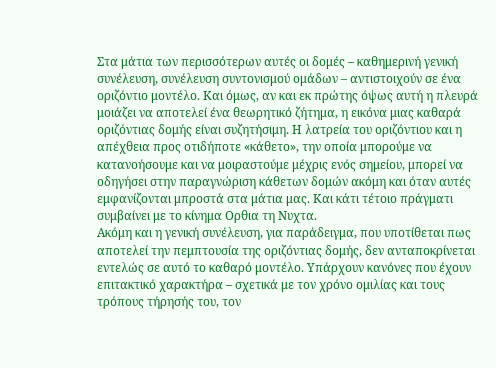Στα μάτια των περισσότερων αυτές οι δομές – καθημερινή γενική συνέλευση, συνέλευση συντονισμού ομάδων – αντιστοιχούν σε ένα οριζόντιο μοντέλο. Και όμως, αν και εκ πρώτης όψως αυτή η πλευρά μοιάζει να αποτελεί ένα θεωρητικό ζήτημα, η εικόνα μιας καθαρά οριζόντιας δομής είναι συζητήσιμη. Η λατρεία του οριζόντιου και η απέχθεια προς οτιδήποτε «κάθετο», την οποία μπορούμε να κατανοήσουμε και να μοιραστούμε μέχρις ενός σημείου, μπορεί να οδηγήσει στην παραγνώριση κάθετων δομών ακόμη και όταν αυτές εμφανίζονται μπροστά στα μάτια μας. Και κάτι τέτοιο πράγματι συμβαίνει με το κίνημα Ορθια τη Νυχτα.
Ακόμη και η γενική συνέλευση, για παράδειγμα, που υποτίθεται πως αποτελεί την πεμπτουσία της οριζόντιας δομής, δεν ανταποκρίνεται εντελώς σε αυτό το καθαρό μοντέλο. Υπάρχουν κανόνες που έχουν επιτακτικό χαρακτήρα – σχετικά με τον χρόνο ομιλίας και τους τρόπους τήρησής του, τον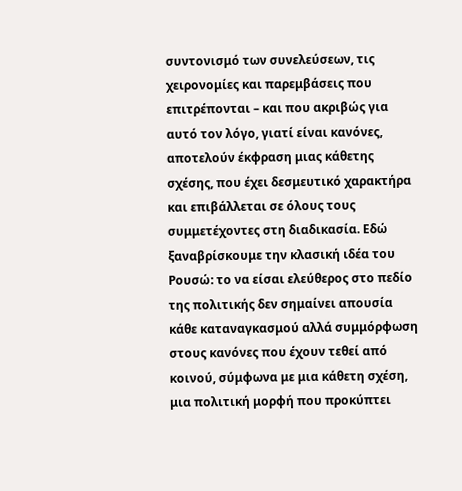συντονισμό των συνελεύσεων, τις χειρονομίες και παρεμβάσεις που επιτρέπονται – και που ακριβώς για αυτό τον λόγο, γιατί είναι κανόνες, αποτελούν έκφραση μιας κάθετης σχέσης, που έχει δεσμευτικό χαρακτήρα και επιβάλλεται σε όλους τους συμμετέχοντες στη διαδικασία. Εδώ ξαναβρίσκουμε την κλασική ιδέα του Ρουσώ: το να είσαι ελεύθερος στο πεδίο της πολιτικής δεν σημαίνει απουσία κάθε καταναγκασμού αλλά συμμόρφωση στους κανόνες που έχουν τεθεί από κοινού, σύμφωνα με μια κάθετη σχέση, μια πολιτική μορφή που προκύπτει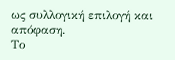ως συλλογική επιλογή και απόφαση.
Το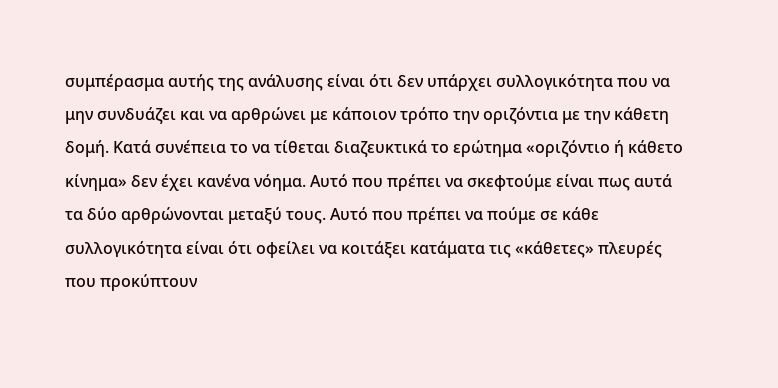συμπέρασμα αυτής της ανάλυσης είναι ότι δεν υπάρχει συλλογικότητα που να μην συνδυάζει και να αρθρώνει με κάποιον τρόπο την οριζόντια με την κάθετη δομή. Κατά συνέπεια το να τίθεται διαζευκτικά το ερώτημα «οριζόντιο ή κάθετο κίνημα» δεν έχει κανένα νόημα. Αυτό που πρέπει να σκεφτούμε είναι πως αυτά τα δύο αρθρώνονται μεταξύ τους. Αυτό που πρέπει να πούμε σε κάθε συλλογικότητα είναι ότι οφείλει να κοιτάξει κατάματα τις «κάθετες» πλευρές που προκύπτουν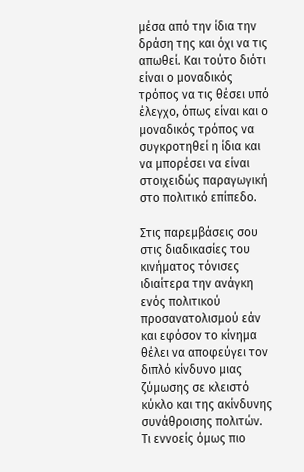μέσα από την ίδια την δράση της και όχι να τις απωθεί. Και τούτο διότι είναι ο μοναδικός τρόπος να τις θέσει υπό έλεγχο, όπως είναι και ο μοναδικός τρόπος να συγκροτηθεί η ίδια και να μπορέσει να είναι στοιχειδώς παραγωγική στο πολιτικό επίπεδο.

Στις παρεμβάσεις σου στις διαδικασίες του κινήματος τόνισες ιδιαίτερα την ανάγκη ενός πολιτικού προσανατολισμού εάν και εφόσον το κίνημα θέλει να αποφεύγει τον διπλό κίνδυνο μιας ζύμωσης σε κλειστό κύκλο και της ακίνδυνης συνάθροισης πολιτών. Τι εννοείς όμως πιο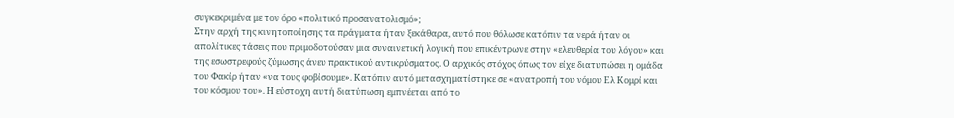συγκεκριμένα με τον όρο «πολιτικό προσανατολισμό»;
Στην αρχή της κινητοποίησης τα πράγματα ήταν ξεκάθαρα, αυτό που θόλωσε κατόπιν τα νερά ήταν οι απολίτικες τάσεις που πριμοδοτούσαν μια συναινετική λογική που επικέντρωνε στην «ελευθερία του λόγου» και της εσωστρεφούς ζύμωσης άνευ πρακτικού αντικρύσματος. Ο αρχικός στόχος όπως τον είχε διατυπώσει η ομάδα του Φακίρ ήταν «να τους φοβίσουμε». Κατόπιν αυτό μετασχηματίστηκε σε «ανατροπή του νόμου Ελ Κομρί και του κόσμου του». Η εύστοχη αυτή διατύπωση εμπνέεται από το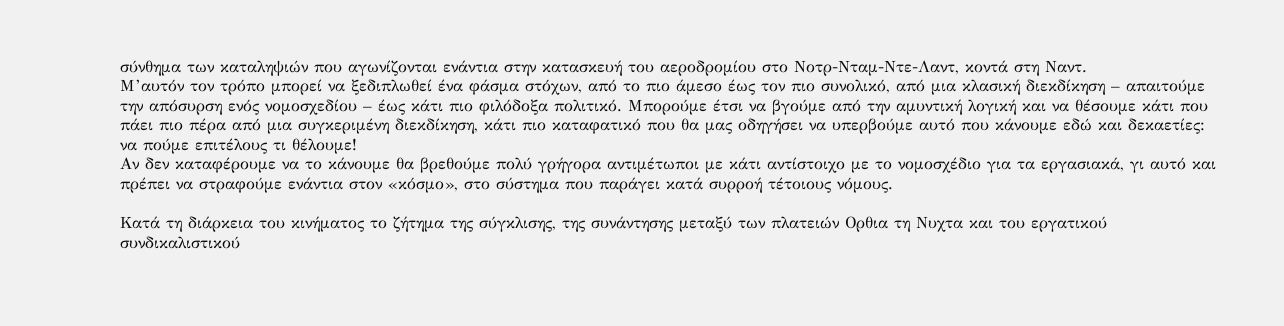σύνθημα των καταληψιών που αγωνίζονται ενάντια στην κατασκευή του αεροδρομίου στο Νοτρ-Νταμ-Ντε-Λαντ, κοντά στη Ναντ.
Μ’αυτόν τον τρόπο μπορεί να ξεδιπλωθεί ένα φάσμα στόχων, από το πιο άμεσο έως τον πιο συνολικό, από μια κλασική διεκδίκηση – απαιτούμε την απόσυρση ενός νομοσχεδίου – έως κάτι πιο φιλόδοξα πολιτικό. Μπορούμε έτσι να βγούμε από την αμυντική λογική και να θέσουμε κάτι που πάει πιο πέρα από μια συγκεριμένη διεκδίκηση, κάτι πιο καταφατικό που θα μας οδηγήσει να υπερβούμε αυτό που κάνουμε εδώ και δεκαετίες: να πούμε επιτέλους τι θέλουμε!
Αν δεν καταφέρουμε να το κάνουμε θα βρεθούμε πολύ γρήγορα αντιμέτωποι με κάτι αντίστοιχο με το νομοσχέδιο για τα εργασιακά, γι αυτό και πρέπει να στραφούμε ενάντια στον «κόσμο», στο σύστημα που παράγει κατά συρροή τέτοιους νόμους.

Κατά τη διάρκεια του κινήματος το ζήτημα της σύγκλισης, της συνάντησης μεταξύ των πλατειών Ορθια τη Νυχτα και του εργατικού συνδικαλιστικού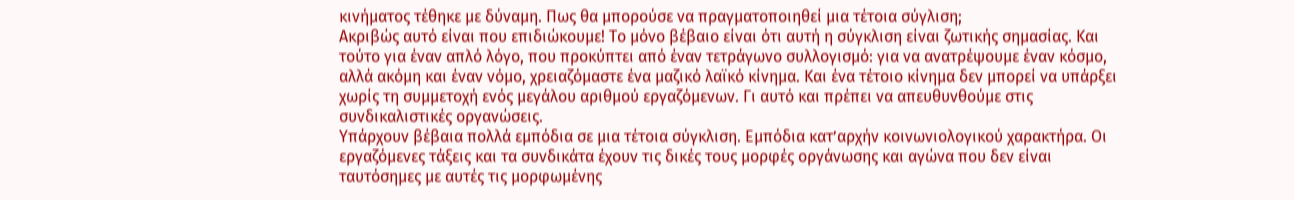κινήματος τέθηκε με δύναμη. Πως θα μπορούσε να πραγματοποιηθεί μια τέτοια σύγλιση;
Ακριβώς αυτό είναι που επιδιώκουμε! Το μόνο βέβαιο είναι ότι αυτή η σύγκλιση είναι ζωτικής σημασίας. Και τούτο για έναν απλό λόγο, που προκύπτει από έναν τετράγωνο συλλογισμό: για να ανατρέψουμε έναν κόσμο, αλλά ακόμη και έναν νόμο, χρειαζόμαστε ένα μαζικό λαϊκό κίνημα. Και ένα τέτοιο κίνημα δεν μπορεί να υπάρξει χωρίς τη συμμετοχή ενός μεγάλου αριθμού εργαζόμενων. Γι αυτό και πρέπει να απευθυνθούμε στις συνδικαλιστικές οργανώσεις.
Υπάρχουν βέβαια πολλά εμπόδια σε μια τέτοια σύγκλιση. Εμπόδια κατ’αρχήν κοινωνιολογικού χαρακτήρα. Οι εργαζόμενες τάξεις και τα συνδικάτα έχουν τις δικές τους μορφές οργάνωσης και αγώνα που δεν είναι ταυτόσημες με αυτές τις μορφωμένης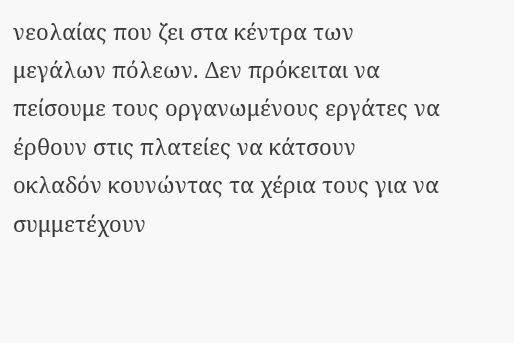νεολαίας που ζει στα κέντρα των μεγάλων πόλεων. Δεν πρόκειται να πείσουμε τους οργανωμένους εργάτες να έρθουν στις πλατείες να κάτσουν οκλαδόν κουνώντας τα χέρια τους για να συμμετέχουν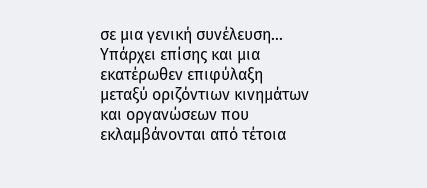σε μια γενική συνέλευση...
Υπάρχει επίσης και μια εκατέρωθεν επιφύλαξη μεταξύ οριζόντιων κινημάτων και οργανώσεων που εκλαμβάνονται από τέτοια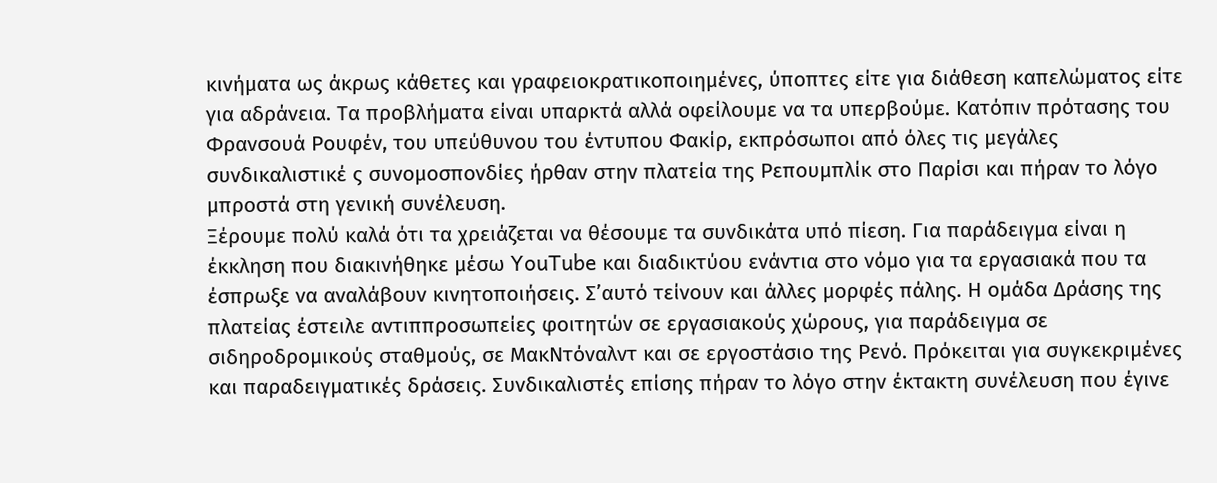κινήματα ως άκρως κάθετες και γραφειοκρατικοποιημένες, ύποπτες είτε για διάθεση καπελώματος είτε για αδράνεια. Τα προβλήματα είναι υπαρκτά αλλά οφείλουμε να τα υπερβούμε. Κατόπιν πρότασης του Φρανσουά Ρουφέν, του υπεύθυνου του έντυπου Φακίρ, εκπρόσωποι από όλες τις μεγάλες συνδικαλιστικέ ς συνομοσπονδίες ήρθαν στην πλατεία της Ρεπουμπλίκ στο Παρίσι και πήραν το λόγο μπροστά στη γενική συνέλευση.
Ξέρουμε πολύ καλά ότι τα χρειάζεται να θέσουμε τα συνδικάτα υπό πίεση. Για παράδειγμα είναι η έκκληση που διακινήθηκε μέσω YouTube και διαδικτύου ενάντια στο νόμο για τα εργασιακά που τα έσπρωξε να αναλάβουν κινητοποιήσεις. Σ’αυτό τείνουν και άλλες μορφές πάλης. Η ομάδα Δράσης της πλατείας έστειλε αντιππροσωπείες φοιτητών σε εργασιακούς χώρους, για παράδειγμα σε σιδηροδρομικούς σταθμούς, σε ΜακΝτόναλντ και σε εργοστάσιο της Ρενό. Πρόκειται για συγκεκριμένες και παραδειγματικές δράσεις. Συνδικαλιστές επίσης πήραν το λόγο στην έκτακτη συνέλευση που έγινε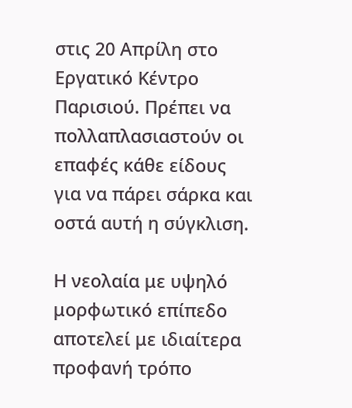στις 20 Απρίλη στο Εργατικό Κέντρο Παρισιού. Πρέπει να πολλαπλασιαστούν οι επαφές κάθε είδους για να πάρει σάρκα και οστά αυτή η σύγκλιση.

Η νεολαία με υψηλό μορφωτικό επίπεδο αποτελεί με ιδιαίτερα προφανή τρόπο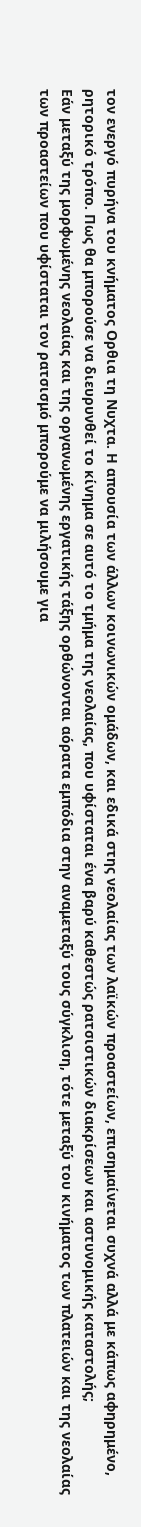τον ενεργό πυρήνα του κνήματος Ορθια τη Νυχτα. Η απουσία των άλλων κοινωνικών ομάδων, και εδικά στης νεολαίας των λαϊκών προαστείων, επισημαίνεται συχνά αλλά με κάπως αφηρημένο, ρητορικό τρόπο. Πως θα μπορούσε να διευρυνθεί το κίνημα σε αυτό το τμήμα της νεολαίας, που υφίσταται ένα βαρύ καθεστώς ρατσιστικών διακρίσεων και αστυνομικής καταστολής;
Εάν μεταξύ της μορφωμένης νεολαίας και της οργανωμένης εργατικής τάξης ορθώνονται αόρατα εμπόδια στην αναμεταξύ τους σύγκλιση, τότε μεταξύ του κινήματος των πλατειών και της νεολαίας των προαστείων που υφίσταται τον ρατσισμό μπορούμε να μιλήσουμε για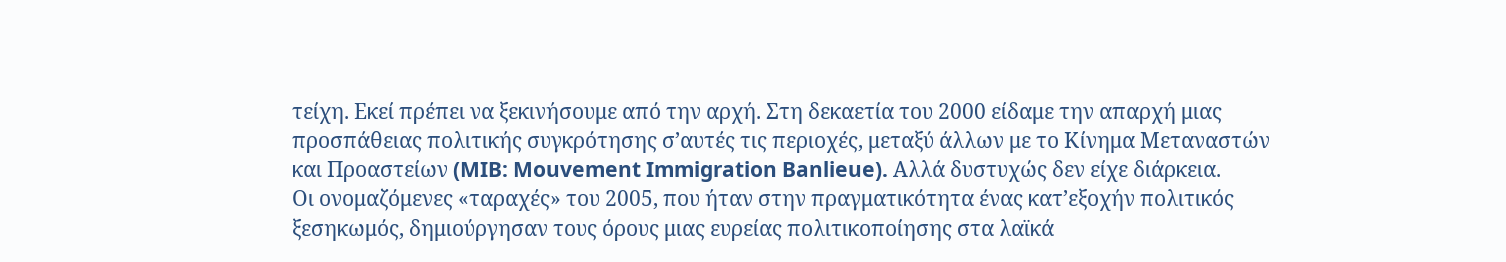τείχη. Εκεί πρέπει να ξεκινήσουμε από την αρχή. Στη δεκαετία του 2000 είδαμε την απαρχή μιας προσπάθειας πολιτικής συγκρότησης σ’αυτές τις περιοχές, μεταξύ άλλων με το Κίνημα Μεταναστών και Προαστείων (MIB: Mouvement Immigration Banlieue). Αλλά δυστυχώς δεν είχε διάρκεια.
Οι ονομαζόμενες «ταραχές» του 2005, που ήταν στην πραγματικότητα ένας κατ’εξοχήν πολιτικός ξεσηκωμός, δημιούργησαν τους όρους μιας ευρείας πολιτικοποίησης στα λαϊκά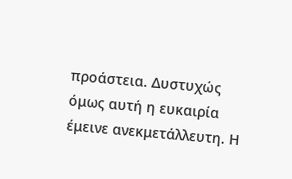προάστεια. Δυστυχώς όμως αυτή η ευκαιρία έμεινε ανεκμετάλλευτη. Η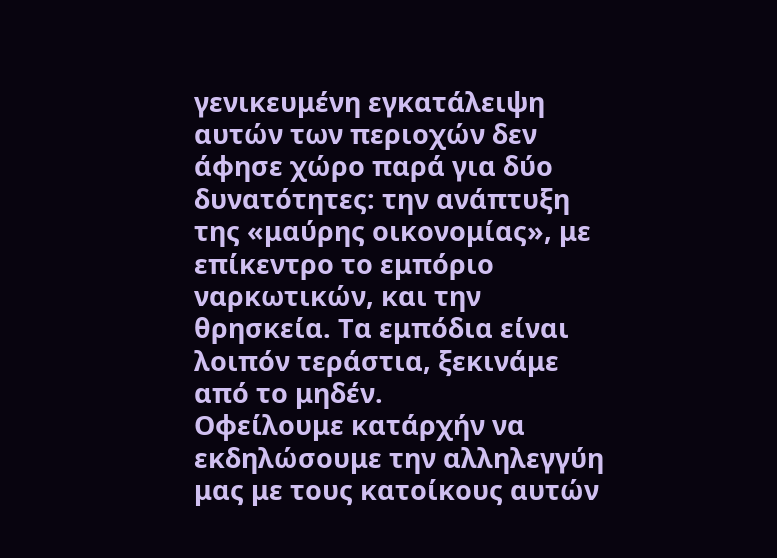γενικευμένη εγκατάλειψη αυτών των περιοχών δεν άφησε χώρο παρά για δύο δυνατότητες: την ανάπτυξη της «μαύρης οικονομίας», με επίκεντρο το εμπόριο ναρκωτικών, και την θρησκεία. Τα εμπόδια είναι λοιπόν τεράστια, ξεκινάμε από το μηδέν.
Οφείλουμε κατάρχήν να εκδηλώσουμε την αλληλεγγύη μας με τους κατοίκους αυτών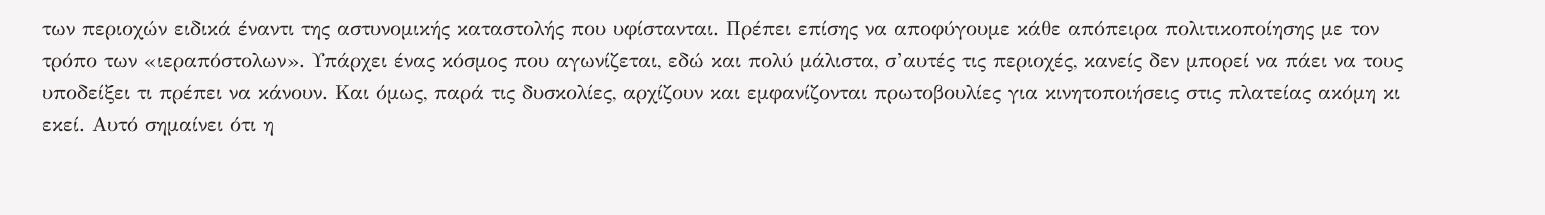των περιοχών ειδικά έναντι της αστυνομικής καταστολής που υφίστανται. Πρέπει επίσης να αποφύγουμε κάθε απόπειρα πολιτικοποίησης με τον τρόπο των «ιεραπόστολων». Υπάρχει ένας κόσμος που αγωνίζεται, εδώ και πολύ μάλιστα, σ’αυτές τις περιοχές, κανείς δεν μπορεί να πάει να τους υποδείξει τι πρέπει να κάνουν. Και όμως, παρά τις δυσκολίες, αρχίζουν και εμφανίζονται πρωτοβουλίες για κινητοποιήσεις στις πλατείας ακόμη κι εκεί. Αυτό σημαίνει ότι η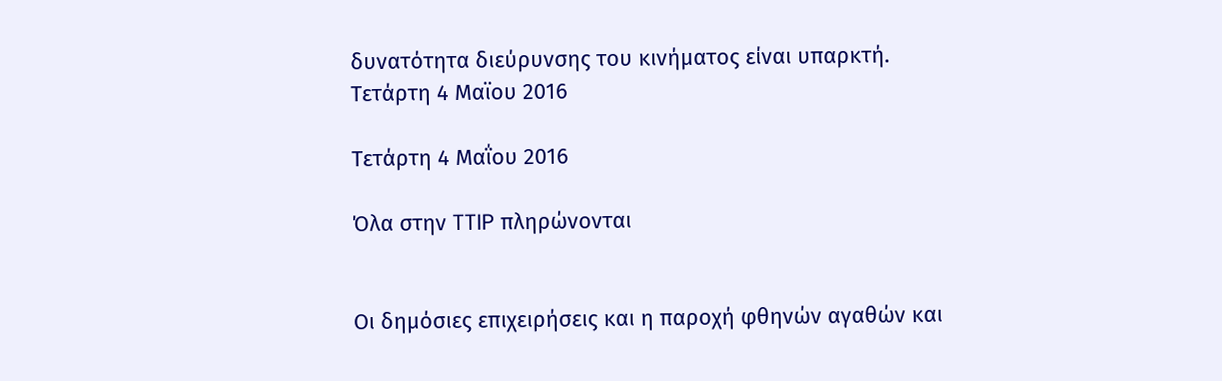δυνατότητα διεύρυνσης του κινήματος είναι υπαρκτή.
Τετάρτη 4 Μαϊου 2016

Τετάρτη 4 Μαΐου 2016

Όλα στην TTIP πληρώνονται


Οι δημόσιες επιχειρήσεις και η παροχή φθηνών αγαθών και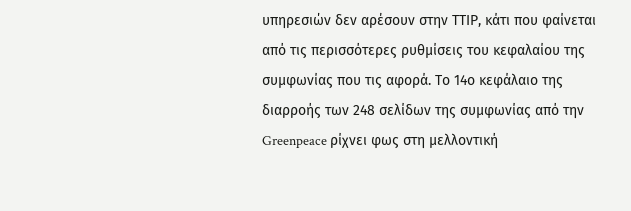υπηρεσιών δεν αρέσουν στην ΤΤΙP, κάτι που φαίνεται από τις περισσότερες ρυθμίσεις του κεφαλαίου της συμφωνίας που τις αφορά. Το 14ο κεφάλαιο της διαρροής των 248 σελίδων της συμφωνίας από την Greenpeace ρίχνει φως στη μελλοντική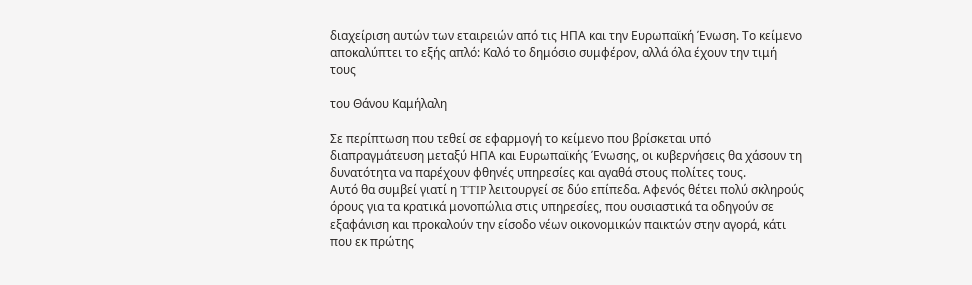διαχείριση αυτών των εταιρειών από τις ΗΠΑ και την Ευρωπαϊκή Ένωση. Το κείμενο αποκαλύπτει το εξής απλό: Καλό το δημόσιο συμφέρον, αλλά όλα έχουν την τιμή τους

του Θάνου Καμήλαλη

Σε περίπτωση που τεθεί σε εφαρμογή το κείμενο που βρίσκεται υπό διαπραγμάτευση μεταξύ ΗΠΑ και Ευρωπαϊκής Ένωσης, οι κυβερνήσεις θα χάσουν τη δυνατότητα να παρέχουν φθηνές υπηρεσίες και αγαθά στους πολίτες τους.
Αυτό θα συμβεί γιατί η TTIP λειτουργεί σε δύο επίπεδα. Αφενός θέτει πολύ σκληρούς όρους για τα κρατικά μονοπώλια στις υπηρεσίες, που ουσιαστικά τα οδηγούν σε εξαφάνιση και προκαλούν την είσοδο νέων οικονομικών παικτών στην αγορά, κάτι που εκ πρώτης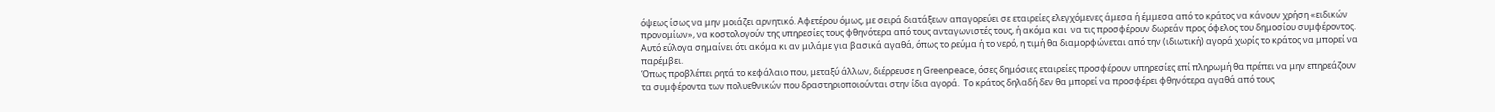όψεως ίσως να μην μοιάζει αρνητικό. Αφετέρου όμως, με σειρά διατάξεων απαγορεύει σε εταιρείες ελεγχόμενες άμεσα ή έμμεσα από το κράτος να κάνουν χρήση «ειδικών προνομίων», να κοστολογούν της υπηρεσίες τους φθηνότερα από τους ανταγωνιστές τους, ή ακόμα και  να τις προσφέρουν δωρεάν προς όφελος του δημοσίου συμφέροντος. Αυτό εύλογα σημαίνει ότι ακόμα κι αν μιλάμε για βασικά αγαθά, όπως το ρεύμα ή το νερό, η τιμή θα διαμορφώνεται από την (ιδιωτική) αγορά χωρίς το κράτος να μπορεί να παρέμβει.
Όπως προβλέπει ρητά το κεφάλαιο που, μεταξύ άλλων, διέρρευσε η Greenpeace, όσες δημόσιες εταιρείες προσφέρουν υπηρεσίες επί πληρωμή θα πρέπει να μην επηρεάζουν τα συμφέροντα των πολυεθνικών που δραστηριοποιούνται στην ίδια αγορά.  Το κράτος δηλαδή δεν θα μπορεί να προσφέρει φθηνότερα αγαθά από τους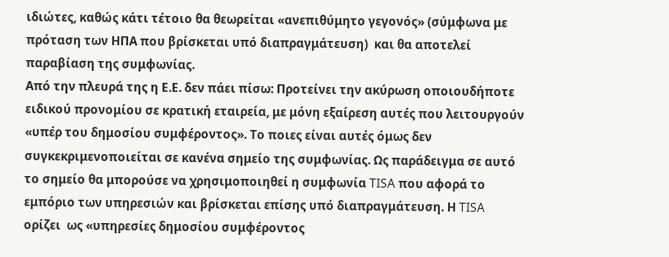ιδιώτες, καθώς κάτι τέτοιο θα θεωρείται «ανεπιθύμητο γεγονός» (σύμφωνα με πρόταση των ΗΠΑ που βρίσκεται υπό διαπραγμάτευση)  και θα αποτελεί παραβίαση της συμφωνίας.
Από την πλευρά της η Ε.Ε. δεν πάει πίσω: Προτείνει την ακύρωση οποιουδήποτε ειδικού προνομίου σε κρατική εταιρεία, με μόνη εξαίρεση αυτές που λειτουργούν «υπέρ του δημοσίου συμφέροντος». Το ποιες είναι αυτές όμως δεν συγκεκριμενοποιείται σε κανένα σημείο της συμφωνίας. Ως παράδειγμα σε αυτό το σημείο θα μπορούσε να χρησιμοποιηθεί η συμφωνία TISA που αφορά το εμπόριο των υπηρεσιών και βρίσκεται επίσης υπό διαπραγμάτευση. Η TISA ορίζει  ως «υπηρεσίες δημοσίου συμφέροντος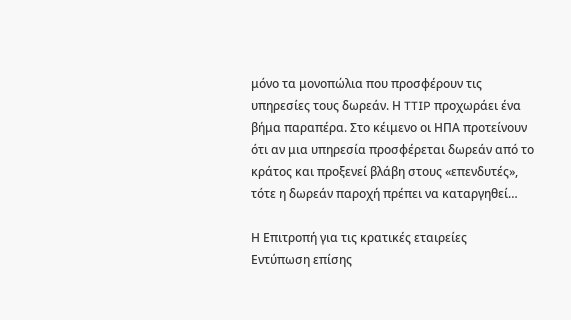μόνο τα μονοπώλια που προσφέρουν τις υπηρεσίες τους δωρεάν. Η TTIP προχωράει ένα βήμα παραπέρα. Στο κέιμενο οι ΗΠΑ προτείνουν ότι αν μια υπηρεσία προσφέρεται δωρεάν από το κράτος και προξενεί βλάβη στους «επενδυτές», τότε η δωρεάν παροχή πρέπει να καταργηθεί…

Η Επιτροπή για τις κρατικές εταιρείες
Εντύπωση επίσης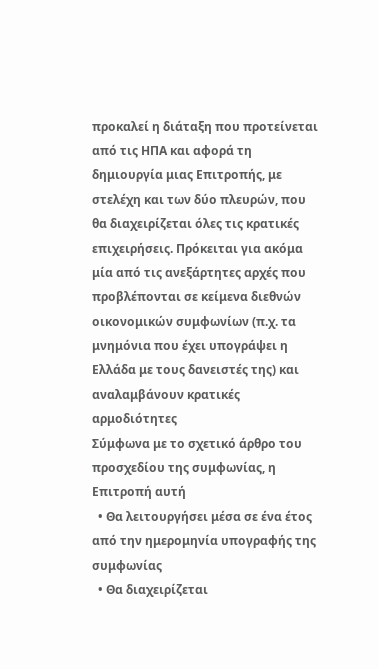προκαλεί η διάταξη που προτείνεται από τις ΗΠΑ και αφορά τη δημιουργία μιας Επιτροπής, με στελέχη και των δύο πλευρών, που θα διαχειρίζεται όλες τις κρατικές επιχειρήσεις. Πρόκειται για ακόμα μία από τις ανεξάρτητες αρχές που προβλέπονται σε κείμενα διεθνών οικονομικών συμφωνίων (π.χ. τα μνημόνια που έχει υπογράψει η Ελλάδα με τους δανειστές της) και αναλαμβάνουν κρατικές αρμοδιότητες
Σύμφωνα με το σχετικό άρθρο του προσχεδίου της συμφωνίας, η Επιτροπή αυτή
  • Θα λειτουργήσει μέσα σε ένα έτος από την ημερομηνία υπογραφής της συμφωνίας
  • Θα διαχειρίζεται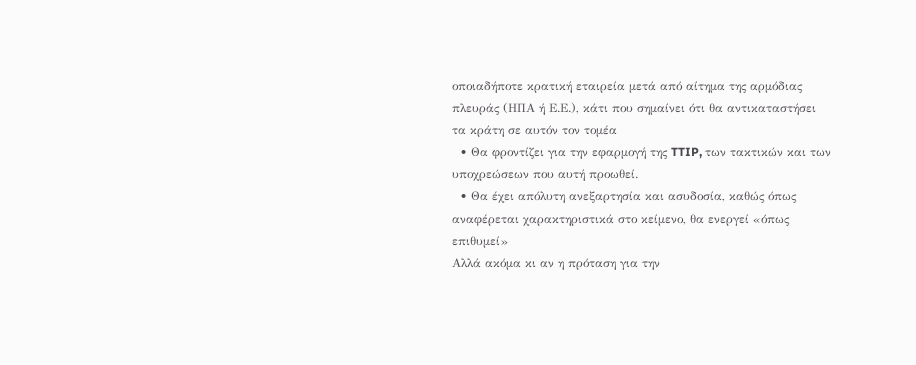οποιαδήποτε κρατική εταιρεία μετά από αίτημα της αρμόδιας πλευράς (ΗΠΑ ή Ε.Ε.), κάτι που σημαίνει ότι θα αντικαταστήσει τα κράτη σε αυτόν τον τομέα
  • Θα φροντίζει για την εφαρμογή της TTIP, των τακτικών και των υποχρεώσεων που αυτή προωθεί.
  • Θα έχει απόλυτη ανεξαρτησία και ασυδοσία, καθώς όπως αναφέρεται χαρακτηριστικά στο κείμενο, θα ενεργεί «όπως επιθυμεί»
Αλλά ακόμα κι αν η πρόταση για την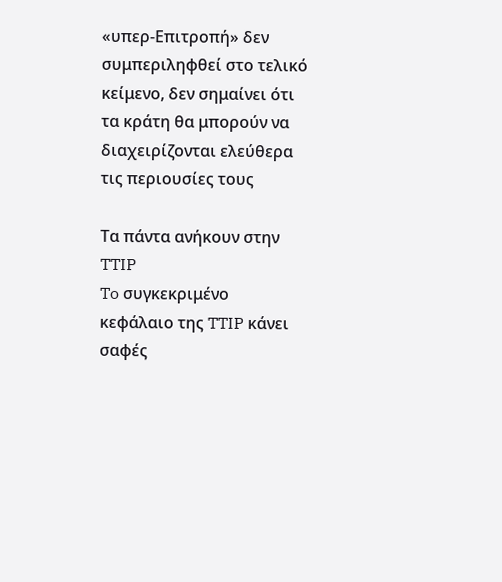«υπερ-Επιτροπή» δεν συμπεριληφθεί στο τελικό κείμενο, δεν σημαίνει ότι τα κράτη θα μπορούν να διαχειρίζονται ελεύθερα τις περιουσίες τους

Τα πάντα ανήκουν στην TTIP
To συγκεκριμένο κεφάλαιο της TTIP κάνει σαφές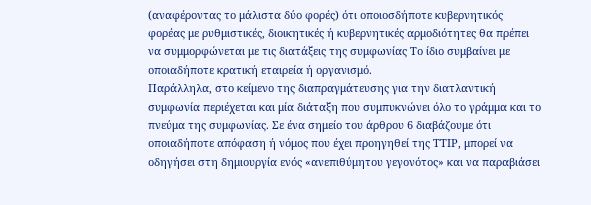(αναφέροντας το μάλιστα δύο φορές) ότι οποιοσδήποτε κυβερνητικός φορέας με ρυθμιστικές, διοικητικές ή κυβερνητικές αρμοδιότητες θα πρέπει να συμμορφώνεται με τις διατάξεις της συμφωνίας Το ίδιο συμβαίνει με οποιαδήποτε κρατική εταιρεία ή οργανισμό.
Παράλληλα, στο κείμενο της διαπραγμάτευσης για την διατλαντική συμφωνία περιέχεται και μία διάταξη που συμπυκνώνει όλο το γράμμα και το πνεύμα της συμφωνίας. Σε ένα σημείο του άρθρου 6 διαβάζουμε ότι οποιαδήποτε απόφαση ή νόμος που έχει προηγηθεί της TΤΙP, μπορεί να οδηγήσει στη δημιουργία ενός «ανεπιθύμητου γεγονότος» και να παραβιάσει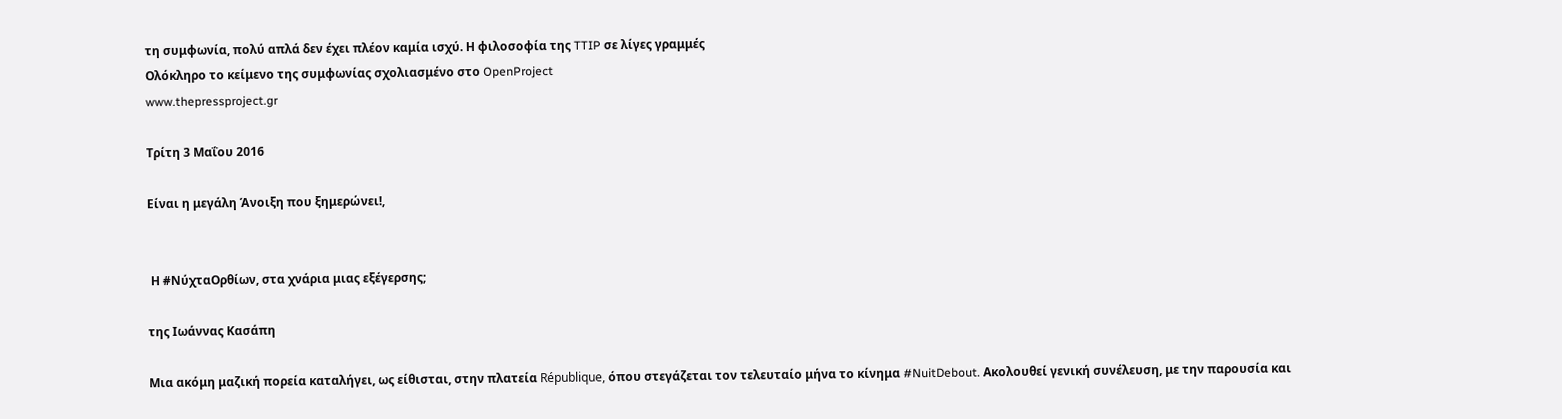τη συμφωνία, πολύ απλά δεν έχει πλέον καμία ισχύ. Η φιλοσοφία της TTIP σε λίγες γραμμές
Ολόκληρο το κείμενο της συμφωνίας σχολιασμένο στο OpenProject
www.thepressproject.gr

Τρίτη 3 Μαΐου 2016

Είναι η μεγάλη Άνοιξη που ξημερώνει!,


 Η #ΝύχταΟρθίων, στα χνάρια μιας εξέγερσης;

της Ιωάννας Κασάπη

Μια ακόμη μαζική πορεία καταλήγει, ως είθισται, στην πλατεία République, όπου στεγάζεται τον τελευταίο μήνα το κίνημα #NuitDebout. Ακολουθεί γενική συνέλευση, με την παρουσία και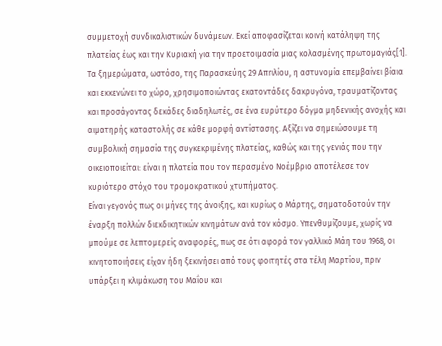συμμετοχή συνδικαλιστικών δυνάμεων. Εκεί αποφασίζεται κοινή κατάληψη της πλατείας έως και την Κυριακή για την προετοιμασία μιας κολασμένης πρωτομαγιάς[1]. Τα ξημερώματα, ωστόσο, της Παρασκεύης 29 Απrιλίου, η αστυνομία επεμβαίνει βίαια και εκκενώνει το χώρο, χρησιμοποιώντας εκατοντάδες δακρυγόνα, τραυματίζοντας και προσάγοντας δεκάδες διαδηλωτές, σε ένα ευρύτερο δόγμα μηδενικής ανοχής και αιματηρής καταστολής σε κάθε μορφή αντίστασης. Αξίζει να σημειώσουμε τη συμβολική σημασία της συγκεκριμένης πλατείας, καθώς και της γενιάς που την οικειοποιείται: είναι η πλατεία που τον περασμένο Νοέμβριο αποτέλεσε τον κυριότερο στόχο του τρομοκρατικού χτυπήματος.
Είναι γεγονός πως οι μήνες της άνοιξης, και κυρίως ο Μάρτης, σηματοδοτούν την έναρξη πολλών διεκδικητικών κινημάτων ανά τον κόσμο. Υπενθυμίζουμε, χωρίς να μπούμε σε λεπτομερείς αναφορές, πως σε ότι αφορά τον γαλλικό Μάη του 1968, οι κινητοποιήσεις είχαν ήδη ξεκινήσει από τους φοιτητές στα τέλη Μαρτίου, πριν υπάρξει η κλιμάκωση του Μαΐου και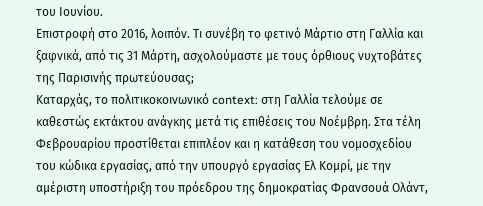του Ιουνίου.
Επιστροφή στο 2016, λοιπόν. Τι συνέβη το φετινό Μάρτιο στη Γαλλία και ξαφνικά, από τις 31 Μάρτη, ασχολούμαστε με τους όρθιους νυχτοβάτες της Παρισινής πρωτεύουσας;
Καταρχάς, το πολιτικοκοινωνικό context: στη Γαλλία τελούμε σε καθεστώς εκτάκτου ανάγκης μετά τις επιθέσεις του Νοέμβρη. Στα τέλη Φεβρουαρίου προστίθεται επιπλέον και η κατάθεση του νομοσχεδίου του κώδικα εργασίας, από την υπουργό εργασίας Ελ Κομρί, με την αμέριστη υποστήριξη του πρόεδρου της δημοκρατίας Φρανσουά Ολάντ,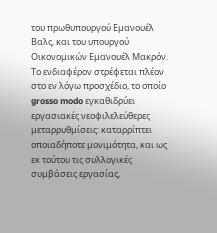του πρωθυπουργού Εμανουέλ Βαλς, και του υπουργού Οικονομικών Εμανουέλ Μακρόν. Το ενδιαφέρον στρέφεται πλέον στο εν λόγω προσχέδιο, το οποίο grosso modo εγκαθιδρύει εργασιακές νεοφιλελεύθερες μεταρρυθμίσεις: καταρρίπτει οποιαδήποτε μονιμότητα, και ως εκ τούτου τις συλλογικές συμβάσεις εργασίας,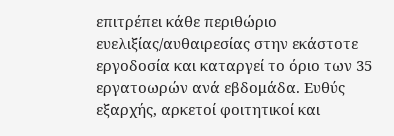επιτρέπει κάθε περιθώριο ευελιξίας/αυθαιρεσίας στην εκάστοτε εργοδοσία και καταργεί το όριο των 35 εργατοωρών ανά εβδομάδα. Ευθύς εξαρχής, αρκετοί φοιτητικοί και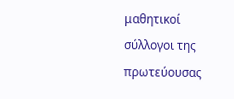μαθητικοί σύλλογοι της πρωτεύουσας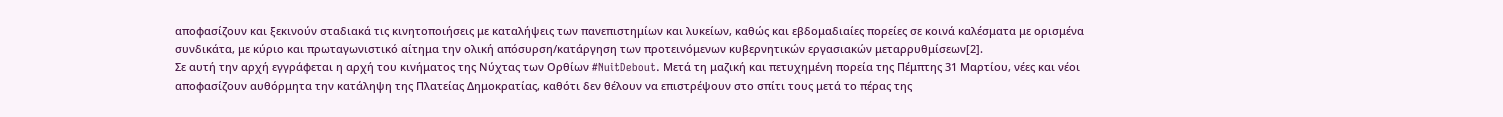αποφασίζουν και ξεκινούν σταδιακά τις κινητοποιήσεις με καταλήψεις των πανεπιστημίων και λυκείων, καθώς και εβδομαδιαίες πορείες σε κοινά καλέσματα με ορισμένα συνδικάτα, με κύριο και πρωταγωνιστικό αίτημα την ολική απόσυρση/κατάργηση των προτεινόμενων κυβερνητικών εργασιακών μεταρρυθμίσεων[2].
Σε αυτή την αρχή εγγράφεται η αρχή του κινήματος της Νύχτας των Ορθίων #NuitDebout. Μετά τη μαζική και πετυχημένη πορεία της Πέμπτης 31 Μαρτίου, νέες και νέοι αποφασίζουν αυθόρμητα την κατάληψη της Πλατείας Δημοκρατίας, καθότι δεν θέλουν να επιστρέψουν στο σπίτι τους μετά το πέρας της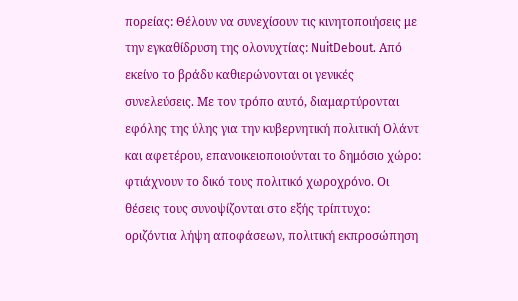πορείας: Θέλουν να συνεχίσουν τις κινητοποιήσεις με την εγκαθίδρυση της ολονυχτίας: NuitDebout. Από εκείνο το βράδυ καθιερώνονται οι γενικές συνελεύσεις. Με τον τρόπο αυτό, διαμαρτύρονται εφόλης της ύλης για την κυβερνητική πολιτική Ολάντ και αφετέρου, επανοικειοποιούνται το δημόσιο χώρο: φτιάχνουν το δικό τους πολιτικό χωροχρόνο. Οι θέσεις τους συνοψίζονται στο εξής τρίπτυχο: οριζόντια λήψη αποφάσεων, πολιτική εκπροσώπηση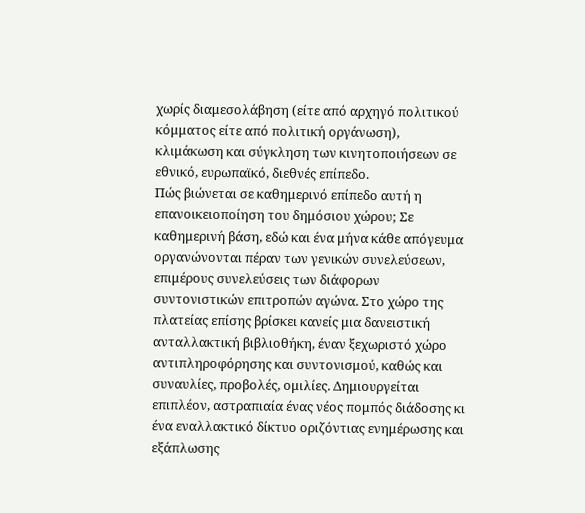χωρίς διαμεσολάβηση (είτε από αρχηγό πολιτικού κόμματος είτε από πολιτική οργάνωση), κλιμάκωση και σύγκληση των κινητοποιήσεων σε εθνικό, ευρωπαϊκό, διεθνές επίπεδο.
Πώς βιώνεται σε καθημερινό επίπεδο αυτή η επανοικειοποίηση του δημόσιου χώρου; Σε καθημερινή βάση, εδώ και ένα μήνα κάθε απόγευμα οργανώνονται πέραν των γενικών συνελεύσεων, επιμέρους συνελεύσεις των διάφορων συντονιστικών επιτροπών αγώνα. Στο χώρο της πλατείας επίσης βρίσκει κανείς μια δανειστική ανταλλακτική βιβλιοθήκη, έναν ξεχωριστό χώρο αντιπληροφόρησης και συντονισμού, καθώς και συναυλίες, προβολές, ομιλίες. Δημιουργείται επιπλέον, αστραπιαία ένας νέος πομπός διάδοσης κι ένα εναλλακτικό δίκτυο οριζόντιας ενημέρωσης και εξάπλωσης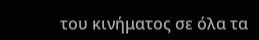του κινήματος σε όλα τα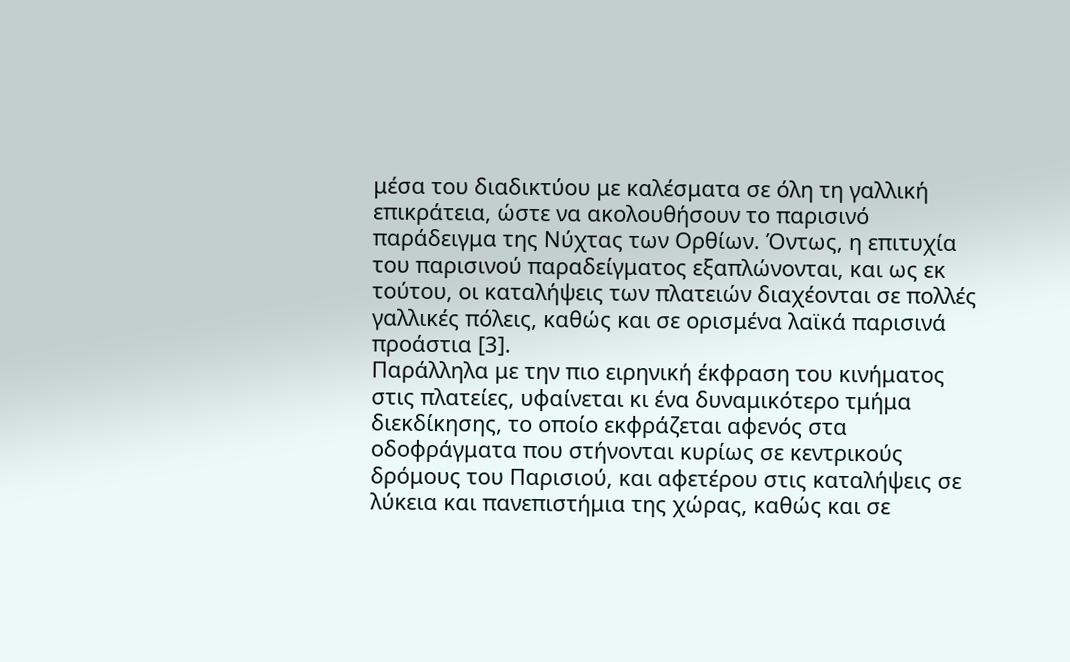μέσα του διαδικτύου με καλέσματα σε όλη τη γαλλική επικράτεια, ώστε να ακολουθήσουν το παρισινό παράδειγμα της Νύχτας των Ορθίων. Όντως, η επιτυχία του παρισινού παραδείγματος εξαπλώνονται, και ως εκ τούτου, οι καταλήψεις των πλατειών διαχέονται σε πολλές γαλλικές πόλεις, καθώς και σε ορισμένα λαϊκά παρισινά προάστια [3].
Παράλληλα με την πιο ειρηνική έκφραση του κινήματος στις πλατείες, υφαίνεται κι ένα δυναμικότερο τμήμα διεκδίκησης, το οποίο εκφράζεται αφενός στα οδοφράγματα που στήνονται κυρίως σε κεντρικούς δρόμους του Παρισιού, και αφετέρου στις καταλήψεις σε λύκεια και πανεπιστήμια της χώρας, καθώς και σε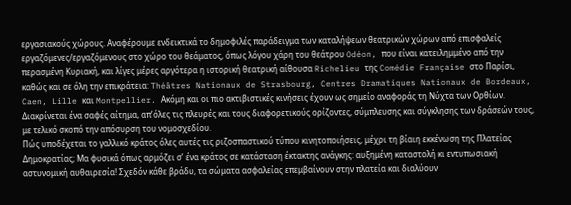εργασιακούς χώρους. Αναφέρουμε ενδεικτικά το δημοφιλές παράδειγμα των καταλήψεων θεατρικών χώρων από επισφαλείς εργαζόμενες/εργαζόμενους στο χώρο του θεάματος, όπως λόγου χάρη του θεάτρου Odéon, που είναι κατειλημμένο από την περασμένη Κυριακή, και λίγες μέρες αργότερα η ιστορική θεατρική αίθουσα Richelieu της Comédie Française στο Παρίσι, καθώς και σε όλη την επικράτεια: Théâtres Nationaux de Strasbourg, Centres Dramatiques Nationaux de Bordeaux, Caen, Lille και Montpellier. Ακόμη και οι πιο ακτιβιστικές κινήσεις έχουν ως σημείο αναφοράς τη Νύχτα των Ορθίων. Διακρίνεται ένα σαφές αίτημα, απ’όλες τις πλευρές και τους διαφορετικούς ορίζοντες, σύμπλευσης και σύγκλησης των δράσεών τους, με τελικό σκοπό την απόσυρση του νομοσχεδίου.
Πώς υποδέχεται το γαλλικό κράτος όλες αυτές τις ριζοσπαστικού τύπου κινητοποιήσεις, μέχρι τη βίαιη εκκένωση της Πλατείας Δημοκρατίας; Μα φυσικά όπως αρμόζει σ’ ένα κράτος σε κατάσταση έκτακτης ανάγκης: αυξημένη καταστολή κι εντυπωσιακή αστυνομική αυθαιρεσία! Σχεδόν κάθε βράδυ, τα σώματα ασφαλείας επεμβαίνουν στην πλατεία και διαλύουν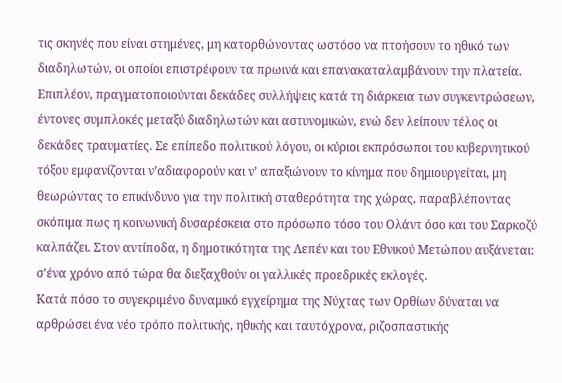τις σκηνές που είναι στημένες, μη κατορθώνοντας ωστόσο να πτοήσουν το ηθικό των διαδηλωτών, οι οποίοι επιστρέφουν τα πρωινά και επανακαταλαμβάνουν την πλατεία. Επιπλέον, πραγματοποιούνται δεκάδες συλλήψεις κατά τη διάρκεια των συγκεντρώσεων, έντονες συμπλοκές μεταξύ διαδηλωτών και αστυνομικών, ενώ δεν λείπουν τέλος οι δεκάδες τραυματίες. Σε επίπεδο πολιτικού λόγου, οι κύριοι εκπρόσωποι του κυβερνητικού τόξου εμφανίζονται ν’αδιαφορούν και ν’ απαξιώνουν το κίνημα που δημιουργείται, μη θεωρώντας το επικίνδυνο για την πολιτική σταθερότητα της χώρας, παραβλέποντας σκόπιμα πως η κοινωνική δυσαρέσκεια στο πρόσωπο τόσο του Ολάντ όσο και του Σαρκοζύ καλπάζει. Στον αντίποδα, η δημοτικότητα της Λεπέν και του Εθνικού Μετώπου αυξάνεται: σ’ένα χρόνο από τώρα θα διεξαχθούν οι γαλλικές προεδρικές εκλογές.
Κατά πόσο το συγεκριμένο δυναμικό εγχείρημα της Νύχτας των Ορθίων δύναται να αρθρώσει ένα νέο τρόπο πολιτικής, ηθικής και ταυτόχρονα, ριζοσπαστικής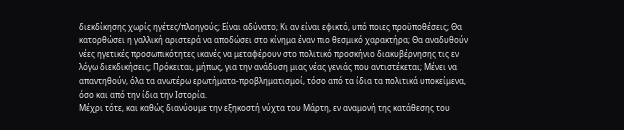διεκδίκησης χωρίς ηγέτες/πλοηγούς; Είναι αδύνατο; Κι αν είναι εφικτό, υπό ποιες προϋποθέσεις; Θα κατορθώσει η γαλλική αριστερά να αποδώσει στο κίνημα έναν πιο θεσμικό χαρακτήρα; Θα αναδυθούν νέες ηγετικές προσωπικότητες ικανές να μεταφέρουν στο πολιτικό προσκήνιο διακυβέρνησης τις εν λόγω διεκδικήσεις; Πρόκειται, μήπως, για την ανάδυση μιας νέας γενιάς που αντιστέκεται; Μένει να απαντηθούν, όλα τα ανωτέρω ερωτήματα-προβληματισμοί, τόσο από τα ίδια τα πολιτικά υποκείμενα, όσο και από την ίδια την Ιστορία.
Μέχρι τότε, και καθώς διανύουμε την εξηκοστή νύχτα του Μάρτη, εν αναμονή της κατάθεσης του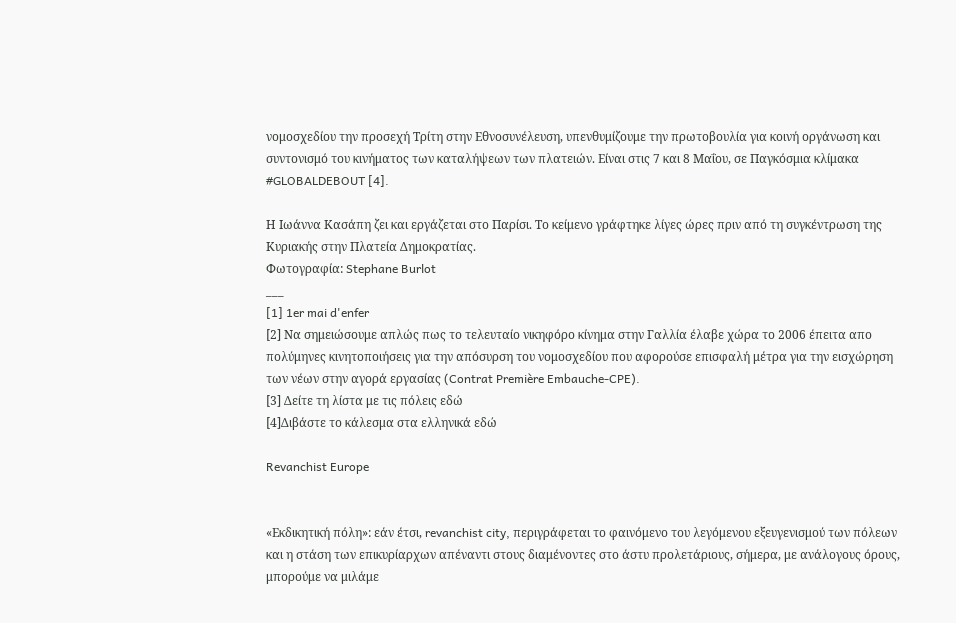νομοσχεδίου την προσεχή Τρίτη στην Εθνοσυνέλευση, υπενθυμίζουμε την πρωτοβουλία για κοινή οργάνωση και συντονισμό του κινήματος των καταλήψεων των πλατειών. Είναι στις 7 και 8 Μαΐου, σε Παγκόσμια κλίμακα #GLOBALDEBOUT [4].

Η Ιωάννα Κασάπη ζει και εργάζεται στο Παρίσι. Το κείμενο γράφτηκε λίγες ώρες πριν από τη συγκέντρωση της Κυριακής στην Πλατεία Δημοκρατίας.
Φωτογραφία: Stephane Burlot
___
[1] 1er mai d'enfer
[2] Να σημειώσουμε απλώς πως το τελευταίο νικηφόρο κίνημα στην Γαλλία έλαβε χώρα το 2006 έπειτα απο πολύμηνες κινητοποιήσεις για την απόσυρση του νομοσχεδίου που αφορούσε επισφαλή μέτρα για την εισχώρηση των νέων στην αγορά εργασίας (Contrat Première Embauche-CPE).
[3] Δείτε τη λίστα με τις πόλεις εδώ
[4]Διβάστε το κάλεσμα στα ελληνικά εδώ

Revanchist Europe


«Εκδικητική πόλη»: εάν έτσι, revanchist city, περιγράφεται το φαινόμενο του λεγόμενου εξευγενισμού των πόλεων και η στάση των επικυρίαρχων απέναντι στους διαμένοντες στο άστυ προλετάριους, σήμερα, με ανάλογους όρους, μπορούμε να μιλάμε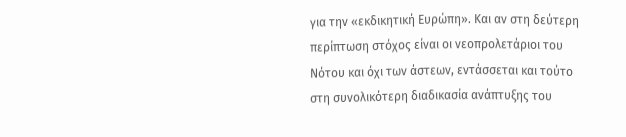για την «εκδικητική Ευρώπη». Και αν στη δεύτερη περίπτωση στόχος είναι οι νεοπρολετάριοι του Νότου και όχι των άστεων, εντάσσεται και τούτο στη συνολικότερη διαδικασία ανάπτυξης του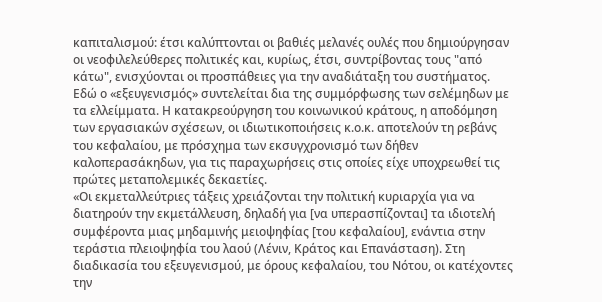καπιταλισμού: έτσι καλύπτονται οι βαθιές μελανές ουλές που δημιούργησαν οι νεοφιλελεύθερες πολιτικές και, κυρίως, έτσι, συντρίβοντας τους "από κάτω", ενισχύονται οι προσπάθειες για την αναδιάταξη του συστήματος. Εδώ ο «εξευγενισμός» συντελείται δια της συμμόρφωσης των σελέμηδων με τα ελλείμματα. Η κατακρεούργηση του κοινωνικού κράτους, η αποδόμηση των εργασιακών σχέσεων, οι ιδιωτικοποιήσεις κ.ο.κ. αποτελούν τη ρεβάνς του κεφαλαίου, με πρόσχημα των εκσυγχρονισμό των δήθεν καλοπερασάκηδων, για τις παραχωρήσεις στις οποίες είχε υποχρεωθεί τις πρώτες μεταπολεμικές δεκαετίες.
«Οι εκμεταλλεύτριες τάξεις χρειάζονται την πολιτική κυριαρχία για να διατηρούν την εκμετάλλευση, δηλαδή για [να υπερασπίζονται] τα ιδιοτελή συμφέροντα μιας μηδαμινής μειοψηφίας [του κεφαλαίου], ενάντια στην τεράστια πλειοψηφία του λαού (Λένιν, Κράτος και Επανάσταση). Στη διαδικασία του εξευγενισμού, με όρους κεφαλαίου, του Νότου, οι κατέχοντες την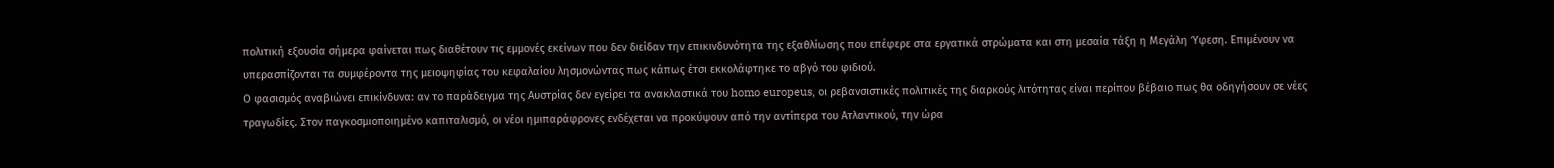πολιτική εξουσία σήμερα φαίνεται πως διαθέτουν τις εμμονές εκείνων που δεν διείδαν την επικινδυνότητα της εξαθλίωσης που επέφερε στα εργατικά στρώματα και στη μεσαία τάξη η Μεγάλη Ύφεση. Επιμένουν να υπερασπίζονται τα συμφέροντα της μειοψηφίας του κεφαλαίου λησμονώντας πως κάπως έτσι εκκολάφτηκε το αβγό του φιδιού.
Ο φασισμός αναβιώνει επικίνδυνα: αν το παράδειγμα της Αυστρίας δεν εγείρει τα ανακλαστικά του homo europeus, οι ρεβανσιστικές πολιτικές της διαρκούς λιτότητας είναι περίπου βέβαιο πως θα οδηγήσουν σε νέες τραγωδίες. Στον παγκοσμιοποιημένο καπιταλισμό, οι νέοι ημιπαράφρονες ενδέχεται να προκύψουν από την αντίπερα του Ατλαντικού, την ώρα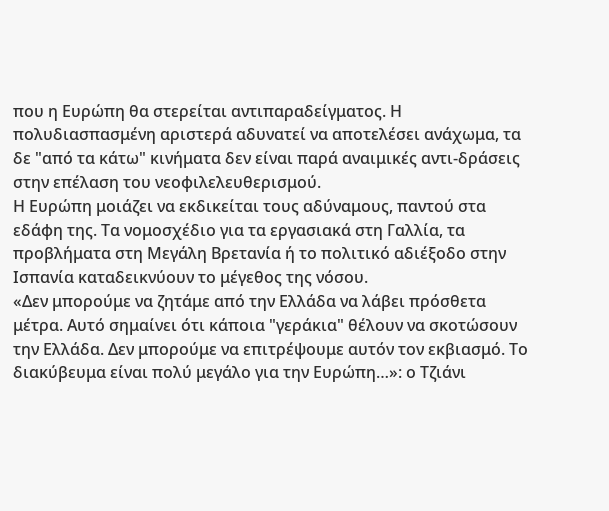που η Ευρώπη θα στερείται αντιπαραδείγματος. Η πολυδιασπασμένη αριστερά αδυνατεί να αποτελέσει ανάχωμα, τα δε "από τα κάτω" κινήματα δεν είναι παρά αναιμικές αντι-δράσεις στην επέλαση του νεοφιλελευθερισμού.
Η Ευρώπη μοιάζει να εκδικείται τους αδύναμους, παντού στα εδάφη της. Τα νομοσχέδιο για τα εργασιακά στη Γαλλία, τα προβλήματα στη Μεγάλη Βρετανία ή το πολιτικό αδιέξοδο στην Ισπανία καταδεικνύουν το μέγεθος της νόσου.
«Δεν μπορούμε να ζητάμε από την Ελλάδα να λάβει πρόσθετα μέτρα. Αυτό σημαίνει ότι κάποια "γεράκια" θέλουν να σκοτώσουν την Ελλάδα. Δεν μπορούμε να επιτρέψουμε αυτόν τον εκβιασμό. Το διακύβευμα είναι πολύ μεγάλο για την Ευρώπη…»: ο Τζιάνι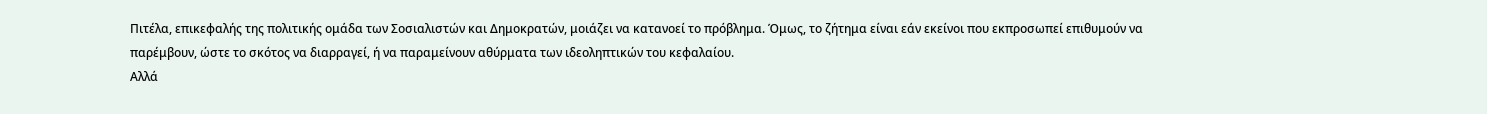Πιτέλα, επικεφαλής της πολιτικής ομάδα των Σοσιαλιστών και Δημοκρατών, μοιάζει να κατανοεί το πρόβλημα. Όμως, το ζήτημα είναι εάν εκείνοι που εκπροσωπεί επιθυμούν να παρέμβουν, ώστε το σκότος να διαρραγεί, ή να παραμείνουν αθύρματα των ιδεοληπτικών του κεφαλαίου.
Αλλά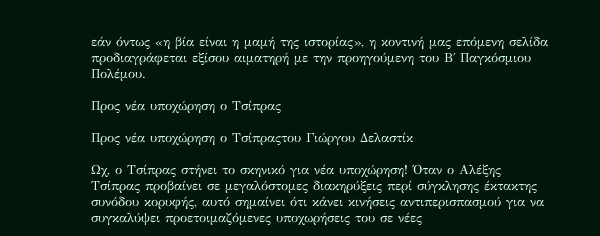εάν όντως «η βία είναι η μαμή της ιστορίας», η κοντινή μας επόμενη σελίδα προδιαγράφεται εξίσου αιματηρή με την προηγούμενη του Β΄ Παγκόσμιου Πολέμου.

Προς νέα υποχώρηση ο Τσίπρας

Προς νέα υποχώρηση ο Τσίπραςτου Γιώργου Δελαστίκ

Ωχ, ο Τσίπρας στήνει το σκηνικό για νέα υποχώρηση! Όταν ο Αλέξης Τσίπρας προβαίνει σε μεγαλόστομες διακηρύξεις περί σύγκλησης έκτακτης συνόδου κορυφής, αυτό σημαίνει ότι κάνει κινήσεις αντιπερισπασμού για να συγκαλύψει προετοιμαζόμενες υποχωρήσεις του σε νέες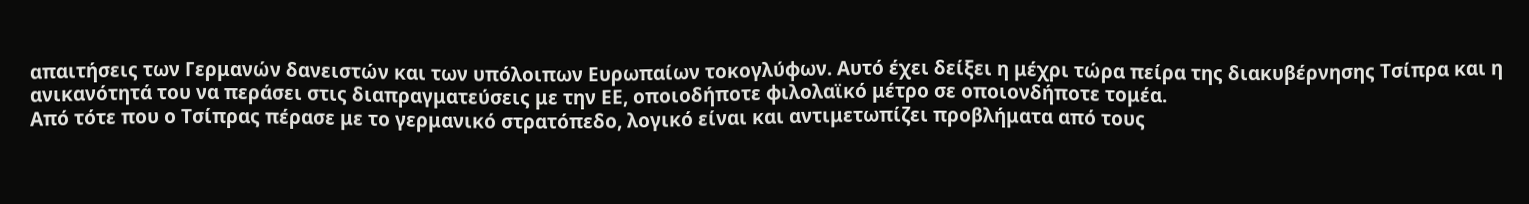απαιτήσεις των Γερμανών δανειστών και των υπόλοιπων Ευρωπαίων τοκογλύφων. Αυτό έχει δείξει η μέχρι τώρα πείρα της διακυβέρνησης Τσίπρα και η ανικανότητά του να περάσει στις διαπραγματεύσεις με την ΕΕ, οποιοδήποτε φιλολαϊκό μέτρο σε οποιονδήποτε τομέα.
Από τότε που ο Τσίπρας πέρασε με το γερμανικό στρατόπεδο, λογικό είναι και αντιμετωπίζει προβλήματα από τους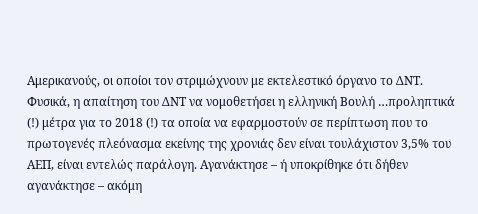Αμερικανούς, οι οποίοι τον στριμώχνουν με εκτελεστικό όργανο το ΔΝΤ. Φυσικά, η απαίτηση του ΔΝΤ να νομοθετήσει η ελληνική Βουλή …προληπτικά (!) μέτρα για το 2018 (!) τα οποία να εφαρμοστούν σε περίπτωση που το πρωτογενές πλεόνασμα εκείνης της χρονιάς δεν είναι τουλάχιστον 3,5% του ΑΕΠ, είναι εντελώς παράλογη. Αγανάκτησε – ή υποκρίθηκε ότι δήθεν αγανάκτησε – ακόμη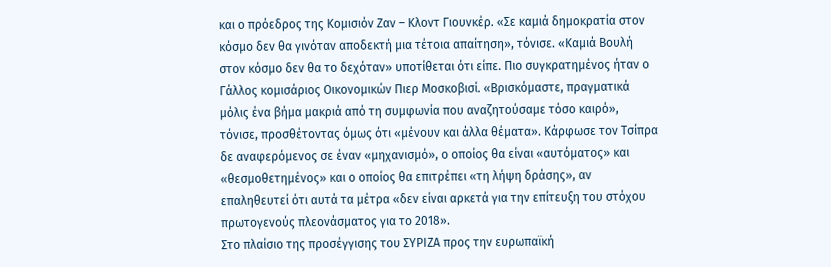και ο πρόεδρος της Κομισιόν Ζαν – Κλοντ Γιουνκέρ. «Σε καμιά δημοκρατία στον κόσμο δεν θα γινόταν αποδεκτή μια τέτοια απαίτηση», τόνισε. «Καμιά Βουλή στον κόσμο δεν θα το δεχόταν» υποτίθεται ότι είπε. Πιο συγκρατημένος ήταν ο Γάλλος κομισάριος Οικονομικών Πιερ Μοσκοβισί. «Βρισκόμαστε, πραγματικά μόλις ένα βήμα μακριά από τη συμφωνία που αναζητούσαμε τόσο καιρό», τόνισε, προσθέτοντας όμως ότι «μένουν και άλλα θέματα». Κάρφωσε τον Τσίπρα δε αναφερόμενος σε έναν «μηχανισμό», ο οποίος θα είναι «αυτόματος» και «θεσμοθετημένος» και ο οποίος θα επιτρέπει «τη λήψη δράσης», αν επαληθευτεί ότι αυτά τα μέτρα «δεν είναι αρκετά για την επίτευξη του στόχου πρωτογενούς πλεονάσματος για το 2018».
Στο πλαίσιο της προσέγγισης του ΣΥΡΙΖΑ προς την ευρωπαϊκή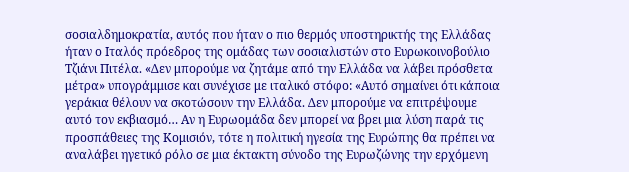σοσιαλδημοκρατία, αυτός που ήταν ο πιο θερμός υποστηρικτής της Ελλάδας ήταν ο Ιταλός πρόεδρος της ομάδας των σοσιαλιστών στο Ευρωκοινοβούλιο Τζιάνι Πιτέλα. «Δεν μπορούμε να ζητάμε από την Ελλάδα να λάβει πρόσθετα μέτρα» υπογράμμισε και συνέχισε με ιταλικό στόφο: «Αυτό σημαίνει ότι κάποια γεράκια θέλουν να σκοτώσουν την Ελλάδα. Δεν μπορούμε να επιτρέψουμε αυτό τον εκβιασμό… Αν η Ευρωομάδα δεν μπορεί να βρει μια λύση παρά τις προσπάθειες της Κομισιόν, τότε η πολιτική ηγεσία της Ευρώπης θα πρέπει να αναλάβει ηγετικό ρόλο σε μια έκτακτη σύνοδο της Ευρωζώνης την ερχόμενη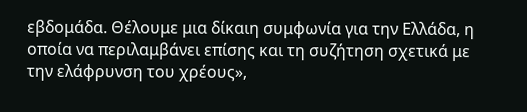εβδομάδα. Θέλουμε μια δίκαιη συμφωνία για την Ελλάδα, η οποία να περιλαμβάνει επίσης και τη συζήτηση σχετικά με την ελάφρυνση του χρέους»,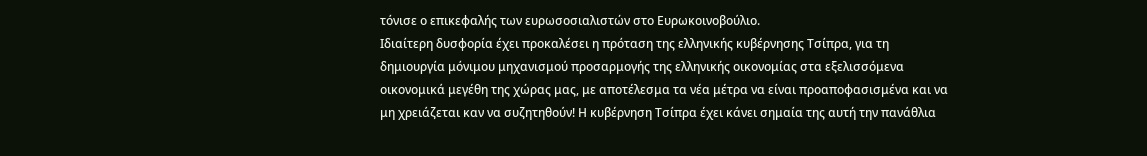τόνισε ο επικεφαλής των ευρωσοσιαλιστών στο Ευρωκοινοβούλιο.
Ιδιαίτερη δυσφορία έχει προκαλέσει η πρόταση της ελληνικής κυβέρνησης Τσίπρα, για τη δημιουργία μόνιμου μηχανισμού προσαρμογής της ελληνικής οικονομίας στα εξελισσόμενα οικονομικά μεγέθη της χώρας μας, με αποτέλεσμα τα νέα μέτρα να είναι προαποφασισμένα και να μη χρειάζεται καν να συζητηθούν! Η κυβέρνηση Τσίπρα έχει κάνει σημαία της αυτή την πανάθλια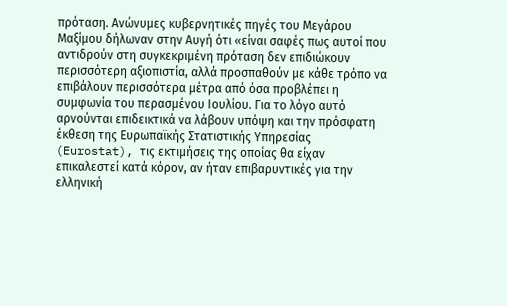πρόταση. Ανώνυμες κυβερνητικές πηγές του Μεγάρου Μαξίμου δήλωναν στην Αυγή ότι «είναι σαφές πως αυτοί που αντιδρούν στη συγκεκριμένη πρόταση δεν επιδιώκουν περισσότερη αξιοπιστία, αλλά προσπαθούν με κάθε τρόπο να επιβάλουν περισσότερα μέτρα από όσα προβλέπει η συμφωνία του περασμένου Ιουλίου. Για το λόγο αυτό αρνούνται επιδεικτικά να λάβουν υπόψη και την πρόσφατη έκθεση της Ευρωπαϊκής Στατιστικής Υπηρεσίας (Eurostat), τις εκτιμήσεις της οποίας θα είχαν επικαλεστεί κατά κόρον, αν ήταν επιβαρυντικές για την ελληνική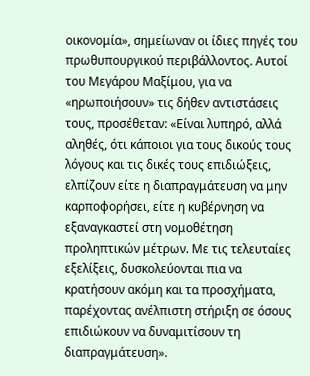οικονομία», σημείωναν οι ίδιες πηγές του πρωθυπουργικού περιβάλλοντος. Αυτοί του Μεγάρου Μαξίμου, για να «ηρωποιήσουν» τις δήθεν αντιστάσεις τους, προσέθεταν: «Είναι λυπηρό, αλλά αληθές, ότι κάποιοι για τους δικούς τους λόγους και τις δικές τους επιδιώξεις, ελπίζουν είτε η διαπραγμάτευση να μην καρποφορήσει, είτε η κυβέρνηση να εξαναγκαστεί στη νομοθέτηση προληπτικών μέτρων. Με τις τελευταίες εξελίξεις, δυσκολεύονται πια να κρατήσουν ακόμη και τα προσχήματα, παρέχοντας ανέλπιστη στήριξη σε όσους επιδιώκουν να δυναμιτίσουν τη διαπραγμάτευση».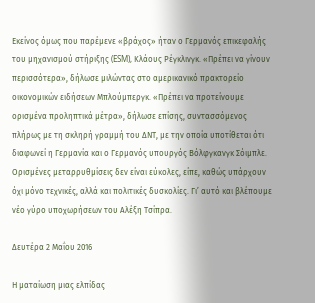Εκείνος όμως που παρέμενε «βράχος» ήταν ο Γερμανός επικεφαλής του μηχανισμού στήριξης (ESM), Κλάους Ρέγκλινγκ. «Πρέπει να γίνουν περισσότερα», δήλωσε μιλώντας στο αμερικανικό πρακτορείο οικονομικών ειδήσεων Μπλούμπεργκ. «Πρέπει να προτείνουμε ορισμένα προληπτικά μέτρα», δήλωσε επίσης, συντασσόμενος πλήρως με τη σκληρή γραμμή του ΔΝΤ, με την οποία υποτίθεται ότι διαφωνεί η Γερμανία και ο Γερμανός υπουργός Βόλφγκανγκ Σόιμπλε. Ορισμένες μεταρρυθμίσεις δεν είναι εύκολες, είπε, καθώς υπάρχουν όχι μόνο τεχνικές, αλλά και πολιτικές δυσκολίες. Γι’ αυτό και βλέπουμε νέο γύρο υποχωρήσεων του Αλέξη Τσίπρα.

Δευτέρα 2 Μαΐου 2016

Η ματαίωση μιας ελπίδας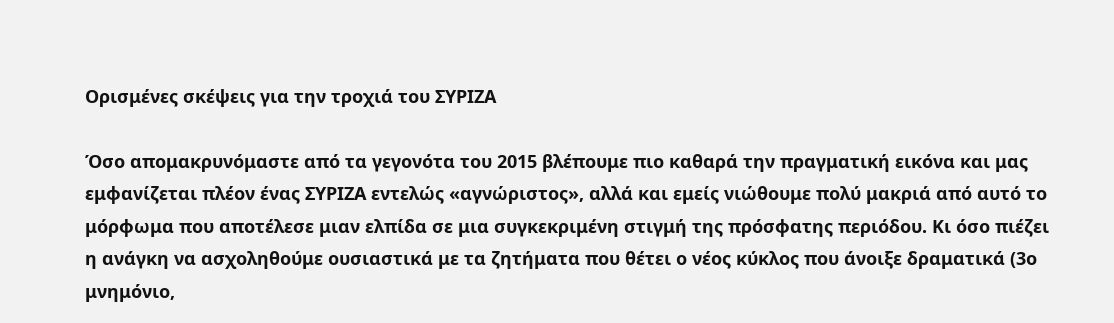Ορισμένες σκέψεις για την τροχιά του ΣΥΡΙΖΑ

Όσο απομακρυνόμαστε από τα γεγονότα του 2015 βλέπουμε πιο καθαρά την πραγματική εικόνα και μας εμφανίζεται πλέον ένας ΣΥΡΙΖΑ εντελώς «αγνώριστος», αλλά και εμείς νιώθουμε πολύ μακριά από αυτό το μόρφωμα που αποτέλεσε μιαν ελπίδα σε μια συγκεκριμένη στιγμή της πρόσφατης περιόδου. Κι όσο πιέζει η ανάγκη να ασχοληθούμε ουσιαστικά με τα ζητήματα που θέτει ο νέος κύκλος που άνοιξε δραματικά (3ο μνημόνιο,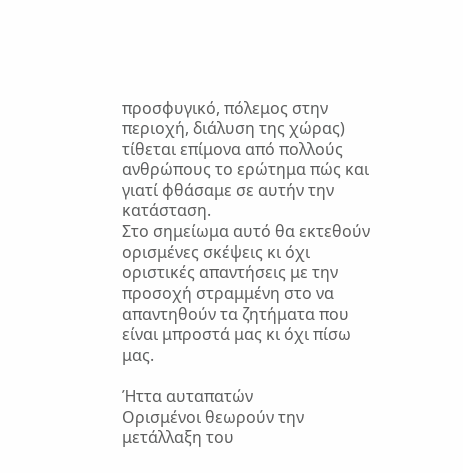προσφυγικό, πόλεμος στην περιοχή, διάλυση της χώρας) τίθεται επίμονα από πολλούς ανθρώπους το ερώτημα πώς και γιατί φθάσαμε σε αυτήν την κατάσταση.
Στο σημείωμα αυτό θα εκτεθούν ορισμένες σκέψεις κι όχι οριστικές απαντήσεις με την προσοχή στραμμένη στο να απαντηθούν τα ζητήματα που είναι μπροστά μας κι όχι πίσω μας.

Ήττα αυταπατών
Ορισμένοι θεωρούν την μετάλλαξη του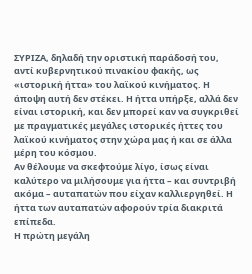ΣΥΡΙΖΑ, δηλαδή την οριστική παράδοσή του, αντί κυβερνητικού πινακίου φακής, ως «ιστορική ήττα» του λαϊκού κινήματος. Η άποψη αυτή δεν στέκει. Η ήττα υπήρξε, αλλά δεν είναι ιστορική, και δεν μπορεί καν να συγκριθεί με πραγματικές μεγάλες ιστορικές ήττες του λαϊκού κινήματος στην χώρα μας ή και σε άλλα μέρη του κόσμου.
Αν θέλουμε να σκεφτούμε λίγο, ίσως είναι καλύτερο να μιλήσουμε για ήττα – και συντριβή ακόμα – αυταπατών που είχαν καλλιεργηθεί. Η ήττα των αυταπατών αφορούν τρία διακριτά επίπεδα.
Η πρώτη μεγάλη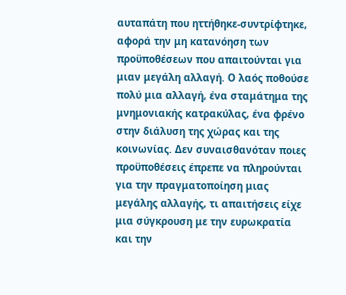αυταπάτη που ηττήθηκε-συντρίφτηκε, αφορά την μη κατανόηση των προϋποθέσεων που απαιτούνται για μιαν μεγάλη αλλαγή. Ο λαός ποθούσε πολύ μια αλλαγή, ένα σταμάτημα της μνημονιακής κατρακύλας, ένα φρένο στην διάλυση της χώρας και της κοινωνίας. Δεν συναισθανόταν ποιες προϋποθέσεις έπρεπε να πληρούνται για την πραγματοποίηση μιας μεγάλης αλλαγής, τι απαιτήσεις είχε μια σύγκρουση με την ευρωκρατία και την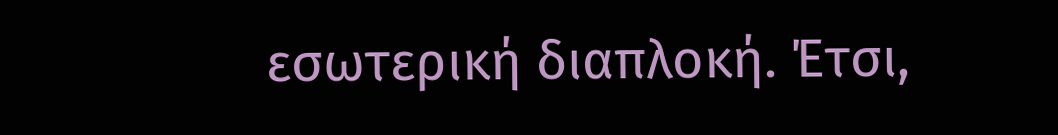εσωτερική διαπλοκή. Έτσι,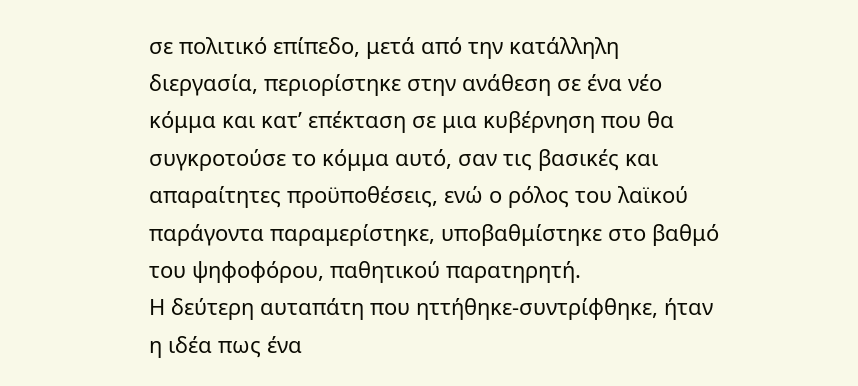σε πολιτικό επίπεδο, μετά από την κατάλληλη διεργασία, περιορίστηκε στην ανάθεση σε ένα νέο κόμμα και κατ’ επέκταση σε μια κυβέρνηση που θα συγκροτούσε το κόμμα αυτό, σαν τις βασικές και απαραίτητες προϋποθέσεις, ενώ ο ρόλος του λαϊκού παράγοντα παραμερίστηκε, υποβαθμίστηκε στο βαθμό του ψηφοφόρου, παθητικού παρατηρητή.
Η δεύτερη αυταπάτη που ηττήθηκε-συντρίφθηκε, ήταν η ιδέα πως ένα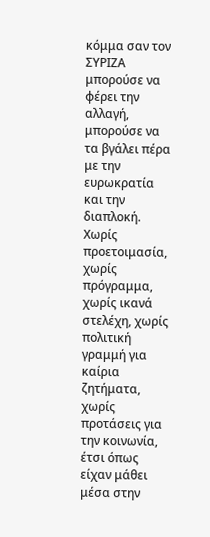κόμμα σαν τον ΣΥΡΙΖΑ μπορούσε να φέρει την αλλαγή, μπορούσε να τα βγάλει πέρα με την ευρωκρατία και την διαπλοκή. Χωρίς προετοιμασία, χωρίς πρόγραμμα, χωρίς ικανά στελέχη, χωρίς πολιτική γραμμή για καίρια ζητήματα, χωρίς προτάσεις για την κοινωνία, έτσι όπως είχαν μάθει μέσα στην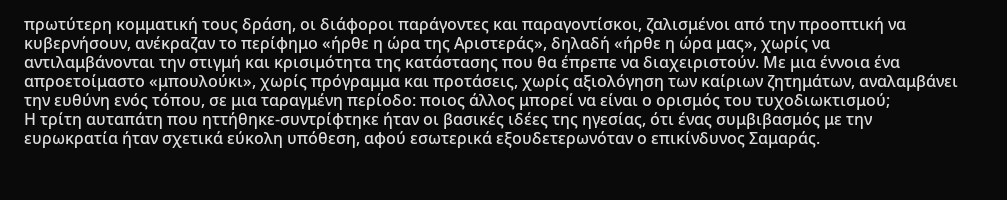πρωτύτερη κομματική τους δράση, οι διάφοροι παράγοντες και παραγοντίσκοι, ζαλισμένοι από την προοπτική να κυβερνήσουν, ανέκραζαν το περίφημο «ήρθε η ώρα της Αριστεράς», δηλαδή «ήρθε η ώρα μας», χωρίς να αντιλαμβάνονται την στιγμή και κρισιμότητα της κατάστασης που θα έπρεπε να διαχειριστούν. Με μια έννοια ένα απροετοίμαστο «μπουλούκι», χωρίς πρόγραμμα και προτάσεις, χωρίς αξιολόγηση των καίριων ζητημάτων, αναλαμβάνει την ευθύνη ενός τόπου, σε μια ταραγμένη περίοδο: ποιος άλλος μπορεί να είναι ο ορισμός του τυχοδιωκτισμού;
Η τρίτη αυταπάτη που ηττήθηκε-συντρίφτηκε ήταν οι βασικές ιδέες της ηγεσίας, ότι ένας συμβιβασμός με την ευρωκρατία ήταν σχετικά εύκολη υπόθεση, αφού εσωτερικά εξουδετερωνόταν ο επικίνδυνος Σαμαράς.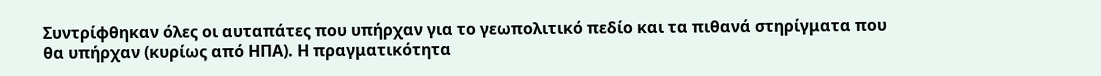Συντρίφθηκαν όλες οι αυταπάτες που υπήρχαν για το γεωπολιτικό πεδίο και τα πιθανά στηρίγματα που θα υπήρχαν (κυρίως από ΗΠΑ). Η πραγματικότητα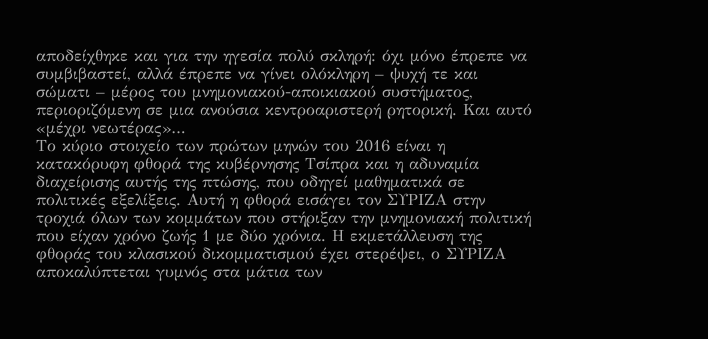αποδείχθηκε και για την ηγεσία πολύ σκληρή: όχι μόνο έπρεπε να συμβιβαστεί, αλλά έπρεπε να γίνει ολόκληρη – ψυχή τε και σώματι – μέρος του μνημονιακού-αποικιακού συστήματος, περιοριζόμενη σε μια ανούσια κεντροαριστερή ρητορική. Και αυτό «μέχρι νεωτέρας»…
Το κύριο στοιχείο των πρώτων μηνών του 2016 είναι η κατακόρυφη φθορά της κυβέρνησης Τσίπρα και η αδυναμία διαχείρισης αυτής της πτώσης, που οδηγεί μαθηματικά σε πολιτικές εξελίξεις. Αυτή η φθορά εισάγει τον ΣΥΡΙΖΑ στην τροχιά όλων των κομμάτων που στήριξαν την μνημονιακή πολιτική που είχαν χρόνο ζωής 1 με δύο χρόνια. Η εκμετάλλευση της φθοράς του κλασικού δικομματισμού έχει στερέψει, ο ΣΥΡΙΖΑ αποκαλύπτεται γυμνός στα μάτια των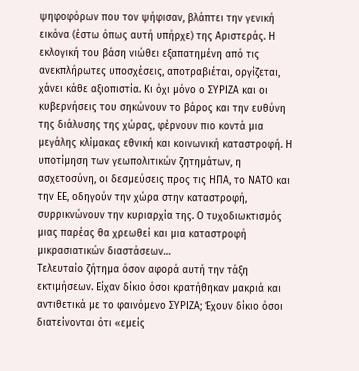ψηφοφόρων που τον ψήφισαν, βλάπτει την γενική εικόνα (έστω όπως αυτή υπήρχε) της Αριστεράς. Η εκλογική του βάση νιώθει εξαπατημένη από τις ανεκπλήρωτες υποσχέσεις, αποτραβιέται, οργίζεται, χάνει κάθε αξιοπιστία. Κι όχι μόνο ο ΣΥΡΙΖΑ και οι κυβερνήσεις του σηκώνουν το βάρος και την ευθύνη της διάλυσης της χώρας, φέρνουν πιο κοντά μια μεγάλης κλίμακας εθνική και κοινωνική καταστροφή. Η υποτίμηση των γεωπολιτικών ζητημάτων, η ασχετοσύνη, οι δεσμεύσεις προς τις ΗΠΑ, το ΝΑΤΟ και την ΕΕ, οδηγούν την χώρα στην καταστροφή, συρρικνώνουν την κυριαρχία της. Ο τυχοδιωκτισμός μιας παρέας θα χρεωθεί και μια καταστροφή μικρασιατικών διαστάσεων…
Τελευταίο ζήτημα όσον αφορά αυτή την τάξη εκτιμήσεων. Είχαν δίκιο όσοι κρατήθηκαν μακριά και αντιθετικά με το φαινόμενο ΣΥΡΙΖΑ; Έχουν δίκιο όσοι διατείνονται ότι «εμείς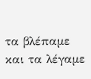τα βλέπαμε και τα λέγαμε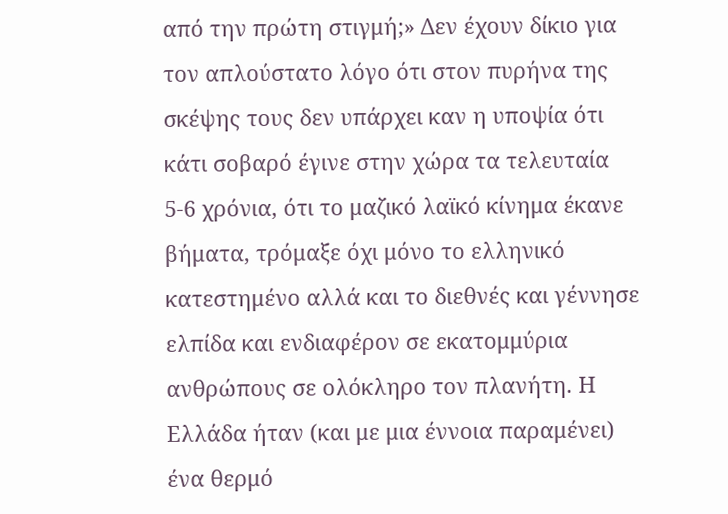από την πρώτη στιγμή;» Δεν έχουν δίκιο για τον απλούστατο λόγο ότι στον πυρήνα της σκέψης τους δεν υπάρχει καν η υποψία ότι κάτι σοβαρό έγινε στην χώρα τα τελευταία 5-6 χρόνια, ότι το μαζικό λαϊκό κίνημα έκανε βήματα, τρόμαξε όχι μόνο το ελληνικό κατεστημένο αλλά και το διεθνές και γέννησε ελπίδα και ενδιαφέρον σε εκατομμύρια ανθρώπους σε ολόκληρο τον πλανήτη. Η Ελλάδα ήταν (και με μια έννοια παραμένει) ένα θερμό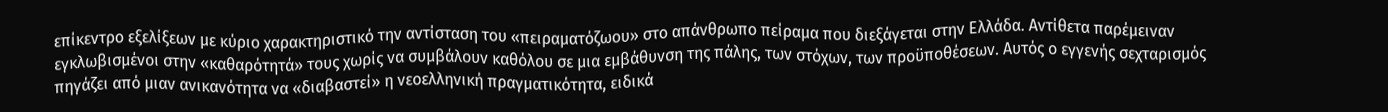επίκεντρο εξελίξεων με κύριο χαρακτηριστικό την αντίσταση του «πειραματόζωου» στο απάνθρωπο πείραμα που διεξάγεται στην Ελλάδα. Αντίθετα παρέμειναν εγκλωβισμένοι στην «καθαρότητά» τους χωρίς να συμβάλουν καθόλου σε μια εμβάθυνση της πάλης, των στόχων, των προϋποθέσεων. Αυτός ο εγγενής σεχταρισμός πηγάζει από μιαν ανικανότητα να «διαβαστεί» η νεοελληνική πραγματικότητα, ειδικά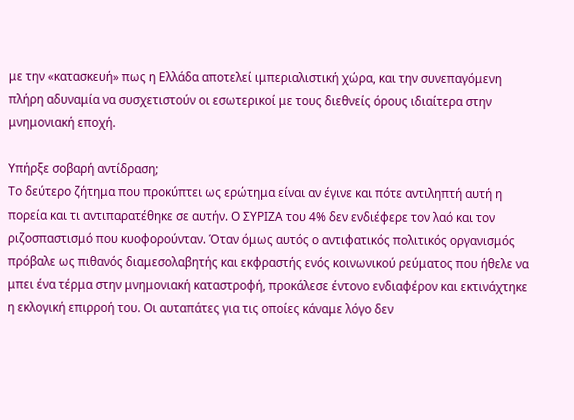με την «κατασκευή» πως η Ελλάδα αποτελεί ιμπεριαλιστική χώρα, και την συνεπαγόμενη πλήρη αδυναμία να συσχετιστούν οι εσωτερικοί με τους διεθνείς όρους ιδιαίτερα στην μνημονιακή εποχή.

Υπήρξε σοβαρή αντίδραση;
Το δεύτερο ζήτημα που προκύπτει ως ερώτημα είναι αν έγινε και πότε αντιληπτή αυτή η πορεία και τι αντιπαρατέθηκε σε αυτήν. Ο ΣΥΡΙΖΑ του 4% δεν ενδιέφερε τον λαό και τον ριζοσπαστισμό που κυοφορούνταν. Όταν όμως αυτός ο αντιφατικός πολιτικός οργανισμός πρόβαλε ως πιθανός διαμεσολαβητής και εκφραστής ενός κοινωνικού ρεύματος που ήθελε να μπει ένα τέρμα στην μνημονιακή καταστροφή, προκάλεσε έντονο ενδιαφέρον και εκτινάχτηκε η εκλογική επιρροή του. Οι αυταπάτες για τις οποίες κάναμε λόγο δεν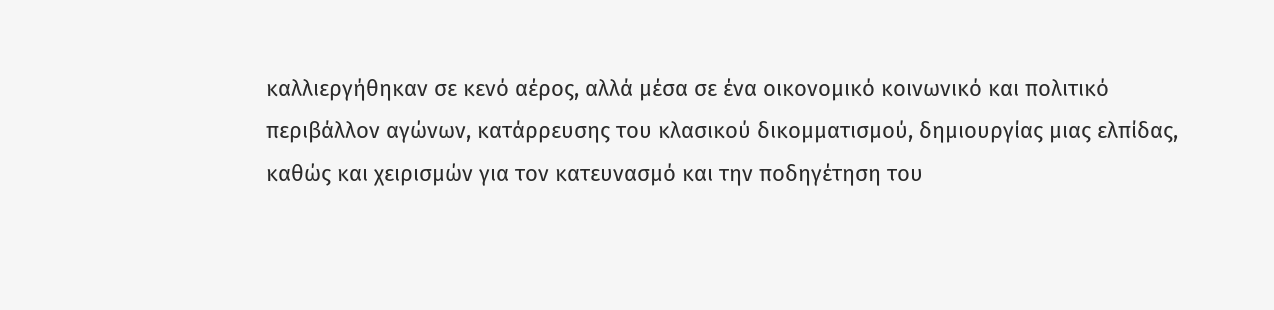καλλιεργήθηκαν σε κενό αέρος, αλλά μέσα σε ένα οικονομικό κοινωνικό και πολιτικό περιβάλλον αγώνων, κατάρρευσης του κλασικού δικομματισμού, δημιουργίας μιας ελπίδας, καθώς και χειρισμών για τον κατευνασμό και την ποδηγέτηση του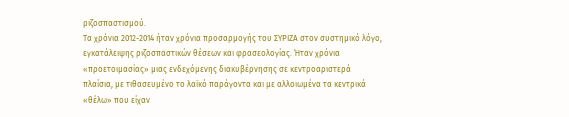ριζοσπαστισμού.
Τα χρόνια 2012-2014 ήταν χρόνια προσαρμογής του ΣΥΡΙΖΑ στον συστημικό λόγο, εγκατάλειψης ριζοσπαστικών θέσεων και φρασεολογίας. Ήταν χρόνια «προετοιμασίας» μιας ενδεχόμενης διακυβέρνησης σε κεντροαριστερά πλαίσια, με τιθασευμένο το λαϊκό παράγοντα και με αλλοιωμένα τα κεντρικά «θέλω» που είχαν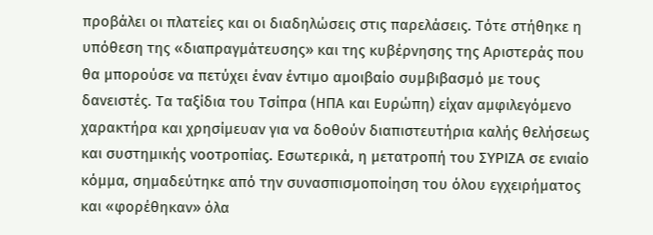προβάλει οι πλατείες και οι διαδηλώσεις στις παρελάσεις. Τότε στήθηκε η υπόθεση της «διαπραγμάτευσης» και της κυβέρνησης της Αριστεράς που θα μπορούσε να πετύχει έναν έντιμο αμοιβαίο συμβιβασμό με τους δανειστές. Τα ταξίδια του Τσίπρα (ΗΠΑ και Ευρώπη) είχαν αμφιλεγόμενο χαρακτήρα και χρησίμευαν για να δοθούν διαπιστευτήρια καλής θελήσεως και συστημικής νοοτροπίας. Εσωτερικά, η μετατροπή του ΣΥΡΙΖΑ σε ενιαίο κόμμα, σημαδεύτηκε από την συνασπισμοποίηση του όλου εγχειρήματος και «φορέθηκαν» όλα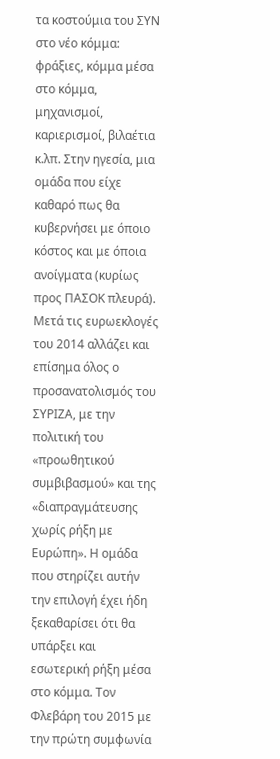τα κοστούμια του ΣΥΝ στο νέο κόμμα: φράξιες, κόμμα μέσα στο κόμμα, μηχανισμοί, καριερισμοί, βιλαέτια κ.λπ. Στην ηγεσία, μια ομάδα που είχε καθαρό πως θα κυβερνήσει με όποιο κόστος και με όποια ανοίγματα (κυρίως προς ΠΑΣΟΚ πλευρά). Μετά τις ευρωεκλογές του 2014 αλλάζει και επίσημα όλος ο προσανατολισμός του ΣΥΡΙΖΑ, με την πολιτική του «προωθητικού συμβιβασμού» και της «διαπραγμάτευσης χωρίς ρήξη με Ευρώπη». Η ομάδα που στηρίζει αυτήν την επιλογή έχει ήδη ξεκαθαρίσει ότι θα υπάρξει και εσωτερική ρήξη μέσα στο κόμμα. Τον Φλεβάρη του 2015 με την πρώτη συμφωνία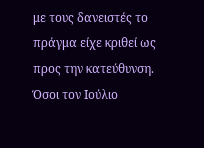με τους δανειστές το πράγμα είχε κριθεί ως προς την κατεύθυνση. Όσοι τον Ιούλιο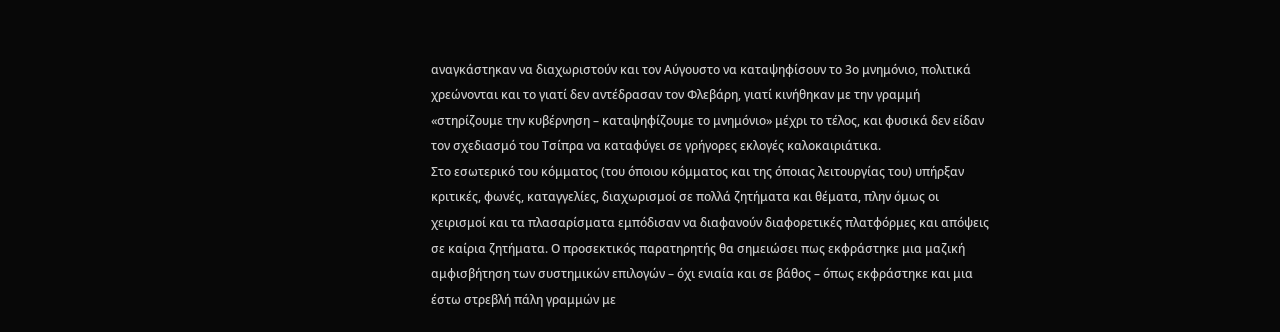αναγκάστηκαν να διαχωριστούν και τον Αύγουστο να καταψηφίσουν το 3ο μνημόνιο, πολιτικά χρεώνονται και το γιατί δεν αντέδρασαν τον Φλεβάρη, γιατί κινήθηκαν με την γραμμή «στηρίζουμε την κυβέρνηση – καταψηφίζουμε το μνημόνιο» μέχρι το τέλος, και φυσικά δεν είδαν τον σχεδιασμό του Τσίπρα να καταφύγει σε γρήγορες εκλογές καλοκαιριάτικα.
Στο εσωτερικό του κόμματος (του όποιου κόμματος και της όποιας λειτουργίας του) υπήρξαν κριτικές, φωνές, καταγγελίες, διαχωρισμοί σε πολλά ζητήματα και θέματα, πλην όμως οι χειρισμοί και τα πλασαρίσματα εμπόδισαν να διαφανούν διαφορετικές πλατφόρμες και απόψεις σε καίρια ζητήματα. Ο προσεκτικός παρατηρητής θα σημειώσει πως εκφράστηκε μια μαζική αμφισβήτηση των συστημικών επιλογών – όχι ενιαία και σε βάθος – όπως εκφράστηκε και μια έστω στρεβλή πάλη γραμμών με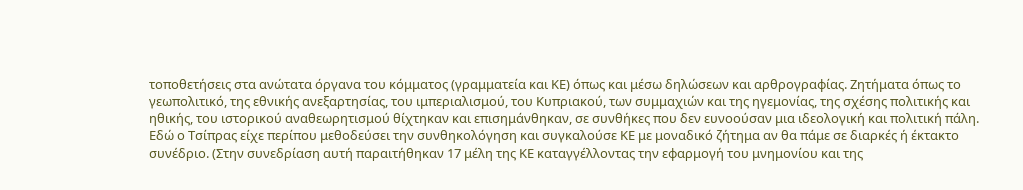τοποθετήσεις στα ανώτατα όργανα του κόμματος (γραμματεία και ΚΕ) όπως και μέσω δηλώσεων και αρθρογραφίας. Ζητήματα όπως το γεωπολιτικό, της εθνικής ανεξαρτησίας, του ιμπεριαλισμού, του Κυπριακού, των συμμαχιών και της ηγεμονίας, της σχέσης πολιτικής και ηθικής, του ιστορικού αναθεωρητισμού θίχτηκαν και επισημάνθηκαν, σε συνθήκες που δεν ευνοούσαν μια ιδεολογική και πολιτική πάλη. Εδώ ο Τσίπρας είχε περίπου μεθοδεύσει την συνθηκολόγηση και συγκαλούσε ΚΕ με μοναδικό ζήτημα αν θα πάμε σε διαρκές ή έκτακτο συνέδριο. (Στην συνεδρίαση αυτή παραιτήθηκαν 17 μέλη της ΚΕ καταγγέλλοντας την εφαρμογή του μνημονίου και της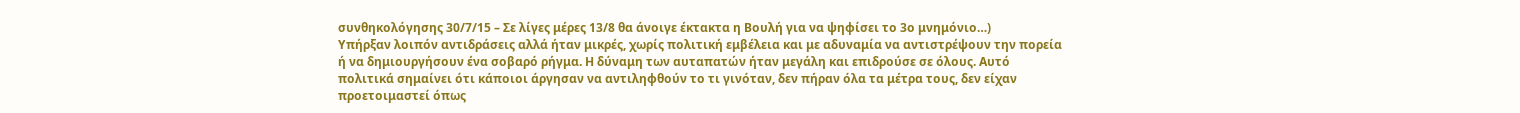συνθηκολόγησης 30/7/15 – Σε λίγες μέρες 13/8 θα άνοιγε έκτακτα η Βουλή για να ψηφίσει το 3ο μνημόνιο…)
Υπήρξαν λοιπόν αντιδράσεις αλλά ήταν μικρές, χωρίς πολιτική εμβέλεια και με αδυναμία να αντιστρέψουν την πορεία ή να δημιουργήσουν ένα σοβαρό ρήγμα. Η δύναμη των αυταπατών ήταν μεγάλη και επιδρούσε σε όλους. Αυτό πολιτικά σημαίνει ότι κάποιοι άργησαν να αντιληφθούν το τι γινόταν, δεν πήραν όλα τα μέτρα τους, δεν είχαν προετοιμαστεί όπως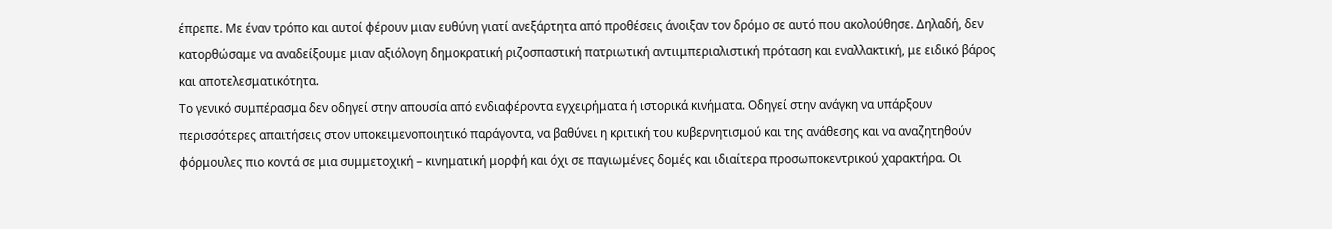έπρεπε. Με έναν τρόπο και αυτοί φέρουν μιαν ευθύνη γιατί ανεξάρτητα από προθέσεις άνοιξαν τον δρόμο σε αυτό που ακολούθησε. Δηλαδή, δεν κατορθώσαμε να αναδείξουμε μιαν αξιόλογη δημοκρατική ριζοσπαστική πατριωτική αντιιμπεριαλιστική πρόταση και εναλλακτική, με ειδικό βάρος και αποτελεσματικότητα.
Το γενικό συμπέρασμα δεν οδηγεί στην απουσία από ενδιαφέροντα εγχειρήματα ή ιστορικά κινήματα. Οδηγεί στην ανάγκη να υπάρξουν περισσότερες απαιτήσεις στον υποκειμενοποιητικό παράγοντα, να βαθύνει η κριτική του κυβερνητισμού και της ανάθεσης και να αναζητηθούν φόρμουλες πιο κοντά σε μια συμμετοχική – κινηματική μορφή και όχι σε παγιωμένες δομές και ιδιαίτερα προσωποκεντρικού χαρακτήρα. Οι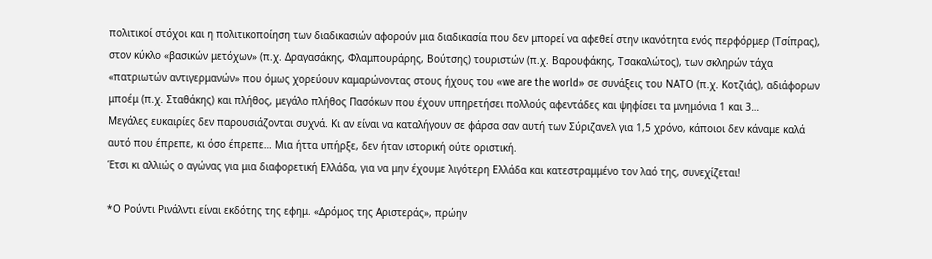πολιτικοί στόχοι και η πολιτικοποίηση των διαδικασιών αφορούν μια διαδικασία που δεν μπορεί να αφεθεί στην ικανότητα ενός περφόρμερ (Τσίπρας), στον κύκλο «βασικών μετόχων» (π.χ. Δραγασάκης, Φλαμπουράρης, Βούτσης) τουριστών (π.χ. Βαρουφάκης, Τσακαλώτος), των σκληρών τάχα «πατριωτών αντιγερμανών» που όμως χορεύουν καμαρώνοντας στους ήχους του «we are the world» σε συνάξεις του ΝΑΤΟ (π.χ. Κοτζιάς), αδιάφορων μποέμ (π.χ. Σταθάκης) και πλήθος, μεγάλο πλήθος Πασόκων που έχουν υπηρετήσει πολλούς αφεντάδες και ψηφίσει τα μνημόνια 1 και 3…
Μεγάλες ευκαιρίες δεν παρουσιάζονται συχνά. Κι αν είναι να καταλήγουν σε φάρσα σαν αυτή των Σύριζανελ για 1,5 χρόνο, κάποιοι δεν κάναμε καλά αυτό που έπρεπε, κι όσο έπρεπε… Μια ήττα υπήρξε, δεν ήταν ιστορική ούτε οριστική.
Έτσι κι αλλιώς ο αγώνας για μια διαφορετική Ελλάδα, για να μην έχουμε λιγότερη Ελλάδα και κατεστραμμένο τον λαό της, συνεχίζεται!

*Ο Ρούντι Ρινάλντι είναι εκδότης της εφημ. «Δρόμος της Αριστεράς», πρώην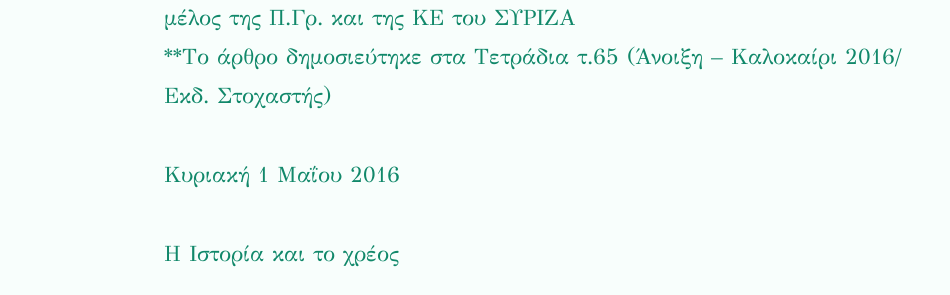μέλος της Π.Γρ. και της ΚΕ του ΣΥΡΙΖΑ
**Το άρθρο δημοσιεύτηκε στα Τετράδια τ.65 (Άνοιξη – Καλοκαίρι 2016/ Εκδ. Στοχαστής)

Κυριακή 1 Μαΐου 2016

Η Ιστορία και το χρέος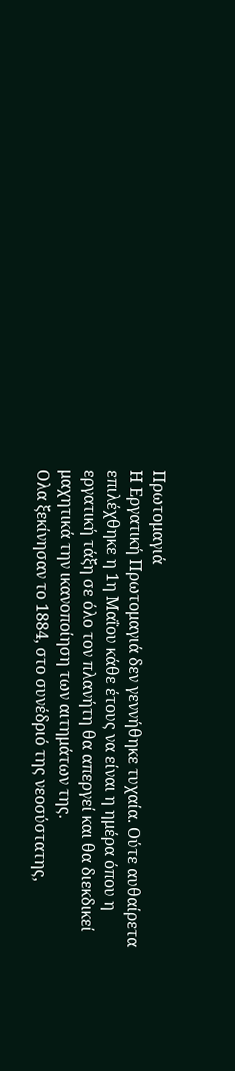Πρωτομαγιά
Η Εργατική Πρωτομαγιά δεν γεννήθηκε τυχαία. Ούτε αυθαίρετα επιλέχθηκε η 1η Μαΐου κάθε έτους να είναι η ημέρα όπου η εργατική τάξη σε όλο τον πλανήτη θα απεργεί και θα διεκδικεί μαχητικά την ικανοποίηση των αιτημάτων της.
Ολα ξεκίνησαν το 1884, στο συνέδριό της νεοσύστατης,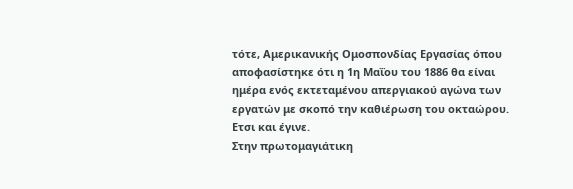τότε, Αμερικανικής Ομοσπονδίας Εργασίας όπου αποφασίστηκε ότι η 1η Μαΐου του 1886 θα είναι ημέρα ενός εκτεταμένου απεργιακού αγώνα των εργατών με σκοπό την καθιέρωση του οκταώρου. Ετσι και έγινε.
Στην πρωτομαγιάτικη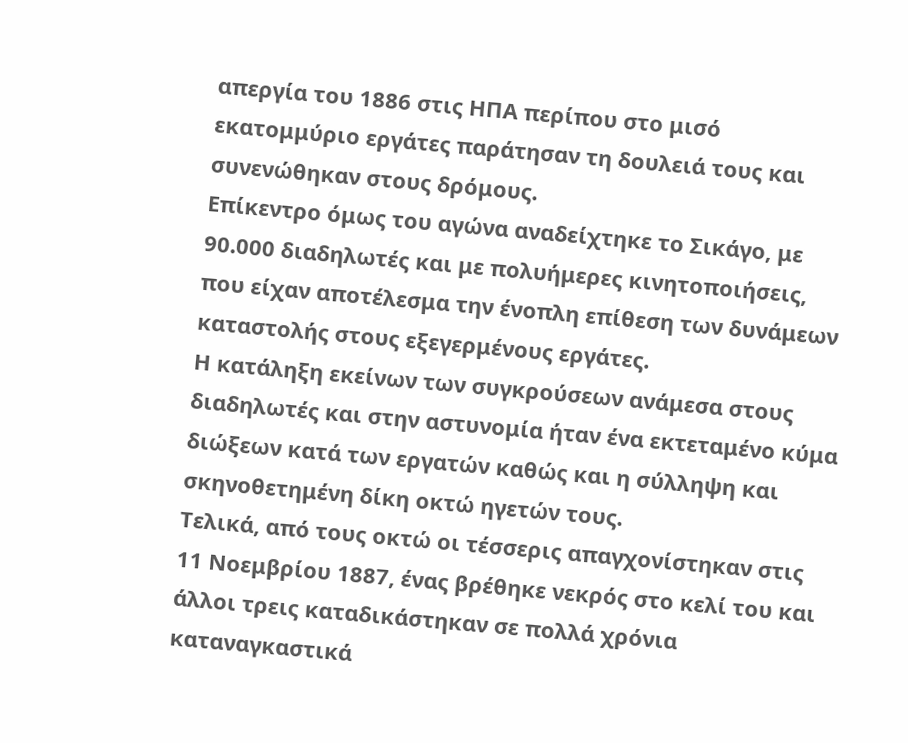απεργία του 1886 στις ΗΠΑ περίπου στο μισό εκατομμύριο εργάτες παράτησαν τη δουλειά τους και συνενώθηκαν στους δρόμους.
Επίκεντρο όμως του αγώνα αναδείχτηκε το Σικάγο, με 90.000 διαδηλωτές και με πολυήμερες κινητοποιήσεις, που είχαν αποτέλεσμα την ένοπλη επίθεση των δυνάμεων καταστολής στους εξεγερμένους εργάτες.
Η κατάληξη εκείνων των συγκρούσεων ανάμεσα στους διαδηλωτές και στην αστυνομία ήταν ένα εκτεταμένο κύμα διώξεων κατά των εργατών καθώς και η σύλληψη και σκηνοθετημένη δίκη οκτώ ηγετών τους.
Τελικά, από τους οκτώ οι τέσσερις απαγχονίστηκαν στις 11 Νοεμβρίου 1887, ένας βρέθηκε νεκρός στο κελί του και άλλοι τρεις καταδικάστηκαν σε πολλά χρόνια καταναγκαστικά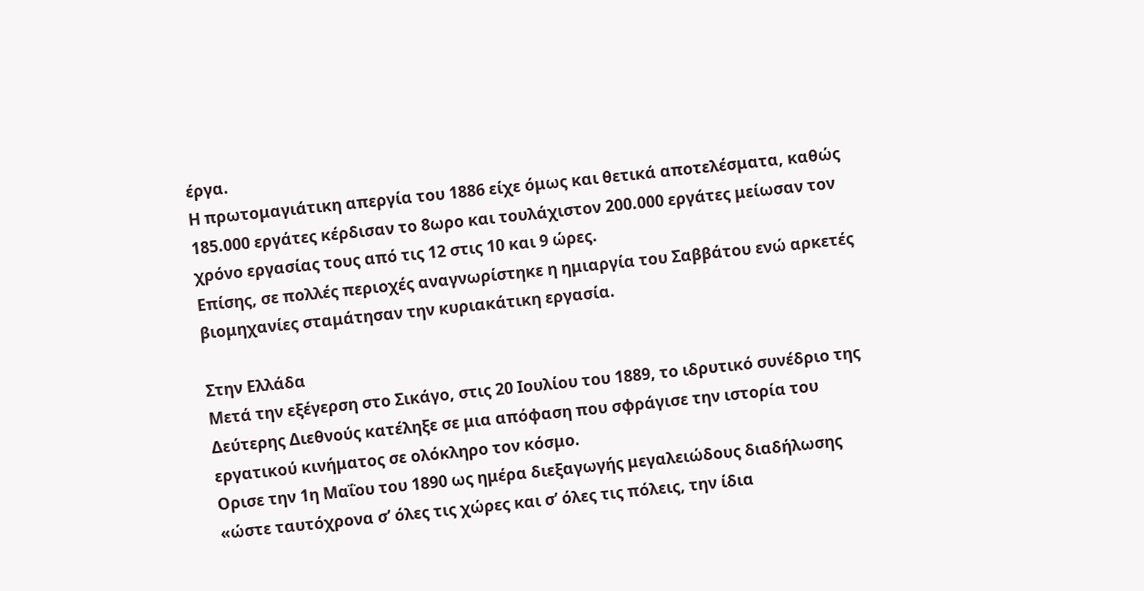έργα.
Η πρωτομαγιάτικη απεργία του 1886 είχε όμως και θετικά αποτελέσματα, καθώς 185.000 εργάτες κέρδισαν το 8ωρο και τουλάχιστον 200.000 εργάτες μείωσαν τον χρόνο εργασίας τους από τις 12 στις 10 και 9 ώρες.
Επίσης, σε πολλές περιοχές αναγνωρίστηκε η ημιαργία του Σαββάτου ενώ αρκετές βιομηχανίες σταμάτησαν την κυριακάτικη εργασία.

Στην Ελλάδα
Μετά την εξέγερση στο Σικάγο, στις 20 Ιουλίου του 1889, το ιδρυτικό συνέδριο της Δεύτερης Διεθνούς κατέληξε σε μια απόφαση που σφράγισε την ιστορία του εργατικού κινήματος σε ολόκληρο τον κόσμο.
Ορισε την 1η Μαΐου του 1890 ως ημέρα διεξαγωγής μεγαλειώδους διαδήλωσης «ώστε ταυτόχρονα σ’ όλες τις χώρες και σ’ όλες τις πόλεις, την ίδια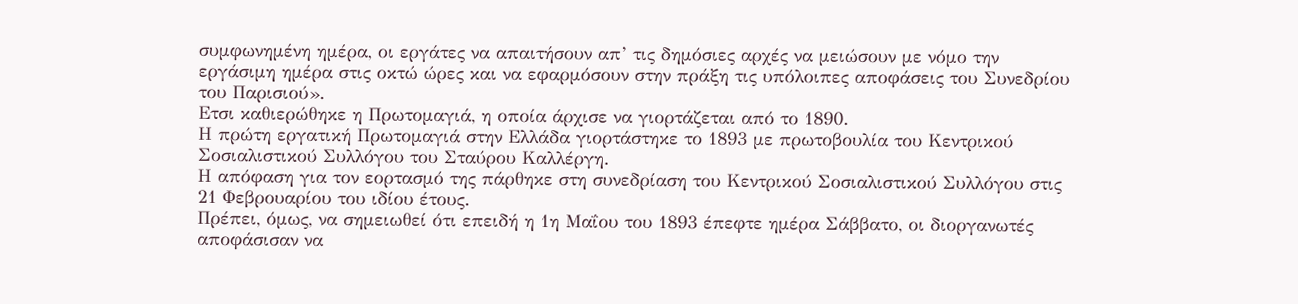συμφωνημένη ημέρα, οι εργάτες να απαιτήσουν απ’ τις δημόσιες αρχές να μειώσουν με νόμο την εργάσιμη ημέρα στις οκτώ ώρες και να εφαρμόσουν στην πράξη τις υπόλοιπες αποφάσεις του Συνεδρίου του Παρισιού».
Ετσι καθιερώθηκε η Πρωτομαγιά, η οποία άρχισε να γιορτάζεται από το 1890.
Η πρώτη εργατική Πρωτομαγιά στην Ελλάδα γιορτάστηκε το 1893 με πρωτοβουλία του Κεντρικού Σοσιαλιστικού Συλλόγου του Σταύρου Καλλέργη.
Η απόφαση για τον εορτασμό της πάρθηκε στη συνεδρίαση του Κεντρικού Σοσιαλιστικού Συλλόγου στις 21 Φεβρουαρίου του ιδίου έτους.
Πρέπει, όμως, να σημειωθεί ότι επειδή η 1η Μαΐου του 1893 έπεφτε ημέρα Σάββατο, οι διοργανωτές αποφάσισαν να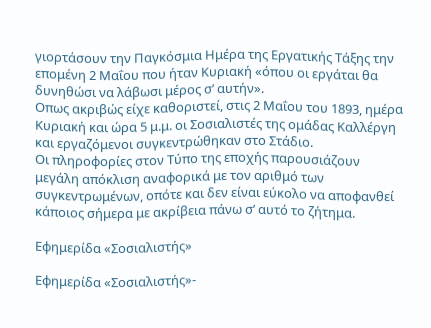γιορτάσουν την Παγκόσμια Ημέρα της Εργατικής Τάξης την επομένη 2 Μαΐου που ήταν Κυριακή «όπου οι εργάται θα δυνηθώσι να λάβωσι μέρος σ’ αυτήν».
Οπως ακριβώς είχε καθοριστεί, στις 2 Μαΐου του 1893, ημέρα Κυριακή και ώρα 5 μ.μ. οι Σοσιαλιστές της ομάδας Καλλέργη και εργαζόμενοι συγκεντρώθηκαν στο Στάδιο.
Οι πληροφορίες στον Τύπο της εποχής παρουσιάζουν μεγάλη απόκλιση αναφορικά με τον αριθμό των συγκεντρωμένων, οπότε και δεν είναι εύκολο να αποφανθεί κάποιος σήμερα με ακρίβεια πάνω σ’ αυτό το ζήτημα.

Εφημερίδα «Σοσιαλιστής»

Εφημερίδα «Σοσιαλιστής»-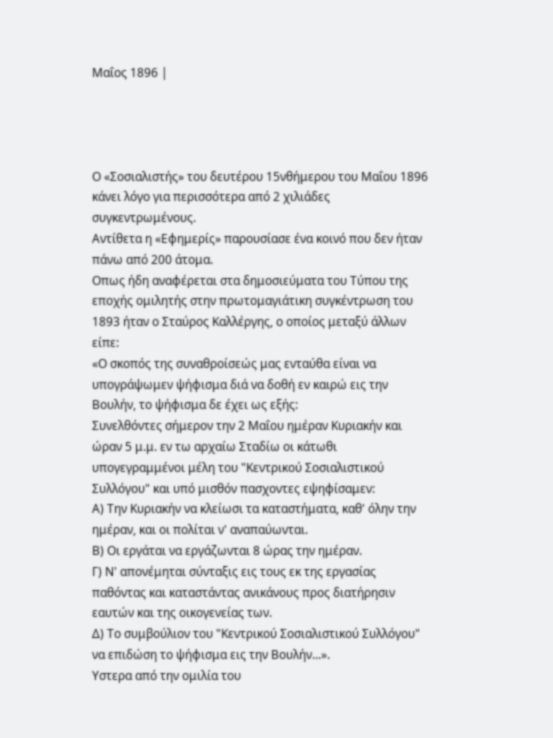Μαΐος 1896 |




Ο «Σοσιαλιστής» του δευτέρου 15νθήμερου του Μαΐου 1896 κάνει λόγο για περισσότερα από 2 χιλιάδες συγκεντρωμένους.
Αντίθετα η «Εφημερίς» παρουσίασε ένα κοινό που δεν ήταν πάνω από 200 άτομα.
Οπως ήδη αναφέρεται στα δημοσιεύματα του Τύπου της εποχής ομιλητής στην πρωτομαγιάτικη συγκέντρωση του 1893 ήταν ο Σταύρος Καλλέργης, ο οποίος μεταξύ άλλων είπε:
«Ο σκοπός της συναθροίσεώς μας ενταύθα είναι να υπογράψωμεν ψήφισμα διά να δοθή εν καιρώ εις την Βουλήν, το ψήφισμα δε έχει ως εξής:
Συνελθόντες σήμερον την 2 Μαΐου ημέραν Κυριακήν και ώραν 5 μ.μ. εν τω αρχαίω Σταδίω οι κάτωθι υπογεγραμμένοι μέλη του "Κεντρικού Σοσιαλιστικού Συλλόγου" και υπό μισθόν πασχοντες εψηφίσαμεν:
Α) Την Κυριακήν να κλείωσι τα καταστήματα, καθ' όλην την ημέραν, και οι πολίται ν' αναπαύωνται.
Β) Οι εργάται να εργάζωνται 8 ώρας την ημέραν.
Γ) Ν' απονέμηται σύνταξις εις τους εκ της εργασίας παθόντας και καταστάντας ανικάνους προς διατήρησιν εαυτών και της οικογενείας των.
Δ) Το συμβούλιον του "Κεντρικού Σοσιαλιστικού Συλλόγου" να επιδώση το ψήφισμα εις την Βουλήν...».
Υστερα από την ομιλία του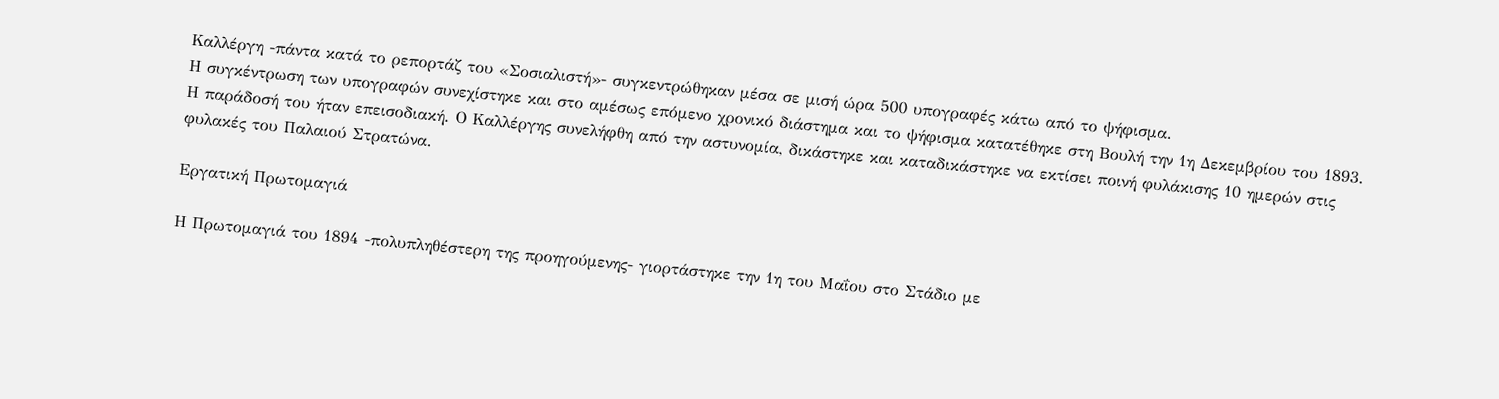Καλλέργη -πάντα κατά το ρεπορτάζ του «Σοσιαλιστή»- συγκεντρώθηκαν μέσα σε μισή ώρα 500 υπογραφές κάτω από το ψήφισμα.
Η συγκέντρωση των υπογραφών συνεχίστηκε και στο αμέσως επόμενο χρονικό διάστημα και το ψήφισμα κατατέθηκε στη Βουλή την 1η Δεκεμβρίου του 1893.
Η παράδοσή του ήταν επεισοδιακή. Ο Καλλέργης συνελήφθη από την αστυνομία, δικάστηκε και καταδικάστηκε να εκτίσει ποινή φυλάκισης 10 ημερών στις φυλακές του Παλαιού Στρατώνα.

Εργατική Πρωτομαγιά

Η Πρωτομαγιά του 1894 -πολυπληθέστερη της προηγούμενης- γιορτάστηκε την 1η του Μαΐου στο Στάδιο με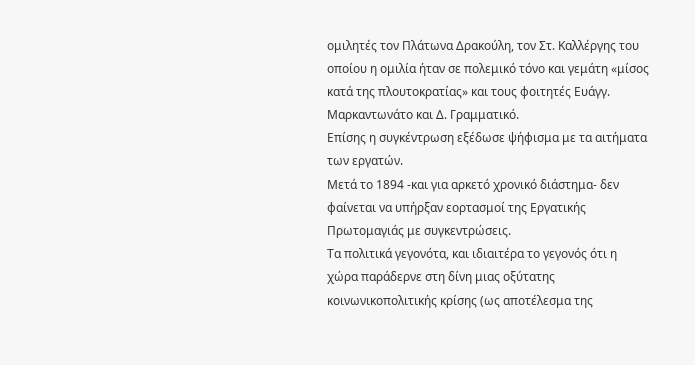ομιλητές τον Πλάτωνα Δρακούλη, τον Στ. Καλλέργης του οποίου η ομιλία ήταν σε πολεμικό τόνο και γεμάτη «μίσος κατά της πλουτοκρατίας» και τους φοιτητές Ευάγγ. Μαρκαντωνάτο και Δ. Γραμματικό.
Επίσης η συγκέντρωση εξέδωσε ψήφισμα με τα αιτήματα των εργατών.
Μετά το 1894 -και για αρκετό χρονικό διάστημα- δεν φαίνεται να υπήρξαν εορτασμοί της Εργατικής Πρωτομαγιάς με συγκεντρώσεις.
Τα πολιτικά γεγονότα, και ιδιαιτέρα το γεγονός ότι η χώρα παράδερνε στη δίνη μιας οξύτατης κοινωνικοπολιτικής κρίσης (ως αποτέλεσμα της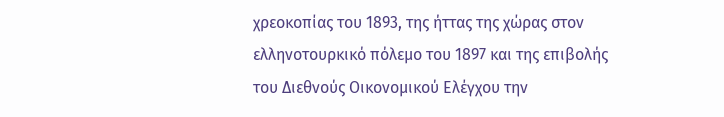χρεοκοπίας του 1893, της ήττας της χώρας στον ελληνοτουρκικό πόλεμο του 1897 και της επιβολής του Διεθνούς Οικονομικού Ελέγχου την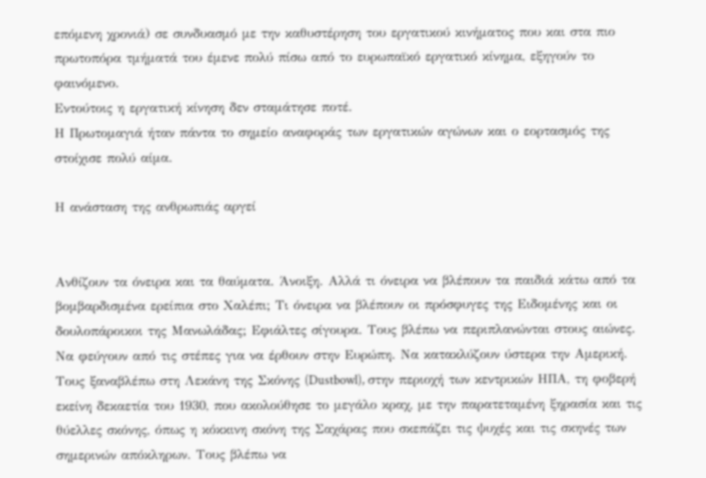επόμενη χρονιά) σε συνδυασμό με την καθυστέρηση του εργατικού κινήματος που και στα πιο πρωτοπόρα τμήματά του έμενε πολύ πίσω από το ευρωπαϊκό εργατικό κίνημα, εξηγούν το φαινόμενο.
Εντούτοις η εργατική κίνηση δεν σταμάτησε ποτέ.
Η Πρωτομαγιά ήταν πάντα το σημείο αναφοράς των εργατικών αγώνων και ο εορτασμός της στοίχισε πολύ αίμα.

Η ανάσταση της ανθρωπιάς αργεί


Ανθίζουν τα όνειρα και τα θαύματα. Άνοιξη. Αλλά τι όνειρα να βλέπουν τα παιδιά κάτω από τα βομβαρδισμένα ερείπια στο Χαλέπι; Τι όνειρα να βλέπουν οι πρόσφυγες της Ειδομένης και οι δουλοπάροικοι της Μανωλάδας; Εφιάλτες σίγουρα. Τους βλέπω να περιπλανώνται στους αιώνες. Να φεύγουν από τις στέπες για να έρθουν στην Ευρώπη. Να κατακλύζουν ύστερα την Αμερική. Τους ξαναβλέπω στη Λεκάνη της Σκόνης (Dustbowl), στην περιοχή των κεντρικών ΗΠΑ, τη φοβερή εκείνη δεκαετία του 1930, που ακολούθησε το μεγάλο κραχ, με την παρατεταμένη ξηρασία και τις θύελλες σκόνης, όπως η κόκκινη σκόνη της Σαχάρας που σκεπάζει τις ψυχές και τις σκηνές των σημερινών απόκληρων. Τους βλέπω να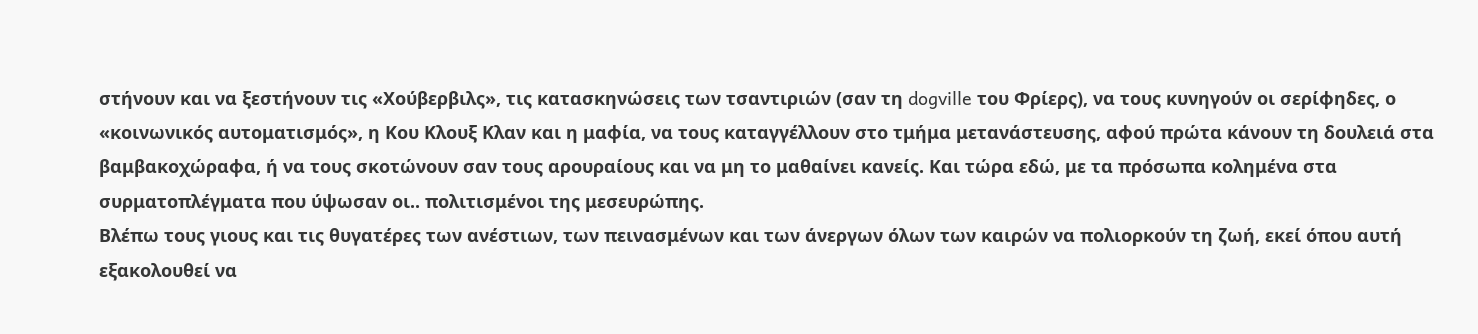στήνουν και να ξεστήνουν τις «Χούβερβιλς», τις κατασκηνώσεις των τσαντιριών (σαν τη dogville του Φρίερς), να τους κυνηγούν οι σερίφηδες, ο «κοινωνικός αυτοματισμός», η Κου Κλουξ Κλαν και η μαφία, να τους καταγγέλλουν στο τμήμα μετανάστευσης, αφού πρώτα κάνουν τη δουλειά στα βαμβακοχώραφα, ή να τους σκοτώνουν σαν τους αρουραίους και να μη το μαθαίνει κανείς. Και τώρα εδώ, με τα πρόσωπα κολημένα στα συρματοπλέγματα που ύψωσαν οι.. πολιτισμένοι της μεσευρώπης.
Βλέπω τους γιους και τις θυγατέρες των ανέστιων, των πεινασμένων και των άνεργων όλων των καιρών να πολιορκούν τη ζωή, εκεί όπου αυτή εξακολουθεί να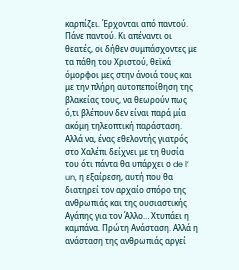καρπίζει. Έρχονται από παντού. Πάνε παντού. Κι απέναντι οι θεατές, οι δήθεν συμπάσχοντες με τα πάθη του Χριστού, θεϊκά όμορφοι μες στην άνοιά τους και με την πλήρη αυτοπεποίθηση της βλακείας τους, να θεωρούν πως ό,τι βλέπουν δεν είναι παρά μία ακόμη τηλεοπτική παράσταση. Αλλά να, ένας εθελοντής γιατρός στο Χαλέπι δείχνει με τη θυσία του ότι πάντα θα υπάρχει ο de l’ un, η εξαίρεση, αυτή που θα διατηρεί τον αρχαίο σπόρο της ανθρωπιάς και της ουσιαστικής Αγάπης για τον Άλλο… Χτυπάει η καμπάνα. Πρώτη Ανάσταση. Αλλά η ανάσταση της ανθρωπιάς αργεί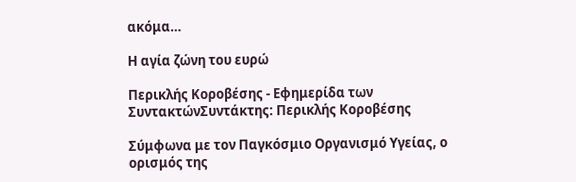ακόμα…

Η αγία ζώνη του ευρώ

Περικλής Κοροβέσης - Εφημερίδα των ΣυντακτώνΣυντάκτης: Περικλής Κοροβέσης

Σύμφωνα με τον Παγκόσμιο Οργανισμό Υγείας, ο ορισμός της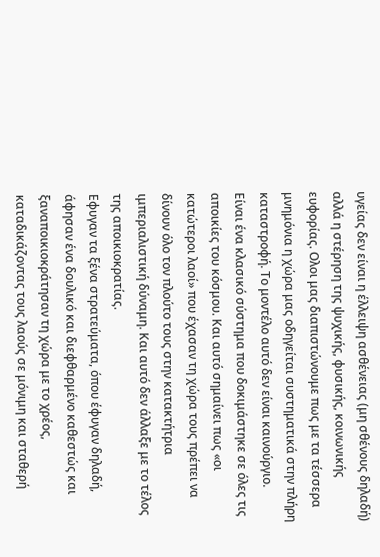υγείας δεν είναι η έλλειψη ασθένειας (μη σθένους δηλαδή) αλλά η στέρηση της ψυχικής, φυσικής, κοινωνικής ευφορίας. Oλοι μας διαπιστώνουμε πως με τα τέσσερα μνημόνια η χώρα μας οδηγείται συστηματικά στην πλήρη καταστροφή. Το μοντέλο αυτό δεν είναι καινούργιο.
Είναι ένα κλασικό σύστημα που δοκιμάστηκε σε όλες τις αποικίες του κόσμου. Και αυτό σημαίνει πως «οι κατώτεροι λαοί» που έχασαν τη χώρα τους πρέπει να δίνουν όλο τον πλούτο τους στην κατακτήτρια ιμπεριαλιστική δύναμη. Και αυτό δεν άλλαξε με το τέλος της αποικιοκρατίας.
Eφυγαν τα ξένα στρατεύματα, όπου έφυγαν δηλαδή, άφησαν ένα δουλικό και διεφθαρμένο καθεστώς και ξαναποικιοκράτησαν τη χώρα με το χρέος, καταδικάζοντας τους λαούς σε μόνιμη και σταθερή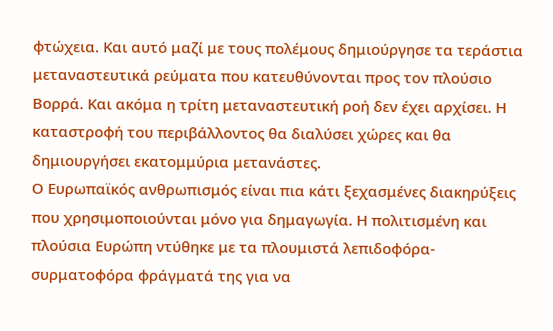φτώχεια. Και αυτό μαζί με τους πολέμους δημιούργησε τα τεράστια μεταναστευτικά ρεύματα που κατευθύνονται προς τον πλούσιο Βορρά. Και ακόμα η τρίτη μεταναστευτική ροή δεν έχει αρχίσει. Η καταστροφή του περιβάλλοντος θα διαλύσει χώρες και θα δημιουργήσει εκατομμύρια μετανάστες.
Ο Ευρωπαϊκός ανθρωπισμός είναι πια κάτι ξεχασμένες διακηρύξεις που χρησιμοποιούνται μόνο για δημαγωγία. Η πολιτισμένη και πλούσια Ευρώπη ντύθηκε με τα πλουμιστά λεπιδοφόρα-συρματοφόρα φράγματά της για να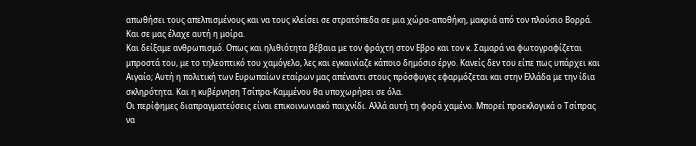απωθήσει τους απελπισμένους και να τους κλείσει σε στρατόπεδα σε μια χώρα-αποθήκη, μακριά από τον πλούσιο Βορρά. Και σε μας έλαχε αυτή η μοίρα.
Και δείξαμε ανθρωπισμό. Οπως και ηλιθιότητα βέβαια με τον φράχτη στον Εβρο και τον κ. Σαμαρά να φωτογραφίζεται μπροστά του, με το τηλεοπτικό του χαμόγελο, λες και εγκαινίαζε κάποιο δημόσιο έργο. Κανείς δεν του είπε πως υπάρχει και Αιγαίο; Αυτή η πολιτική των Ευρωπαίων εταίρων μας απέναντι στους πρόσφυγες εφαρμόζεται και στην Ελλάδα με την ίδια σκληρότητα. Και η κυβέρνηση Τσίπρα-Καμμένου θα υποχωρήσει σε όλα.
Οι περίφημες διαπραγματεύσεις είναι επικοινωνιακό παιχνίδι. Αλλά αυτή τη φορά χαμένο. Μπορεί προεκλογικά ο Τσίπρας να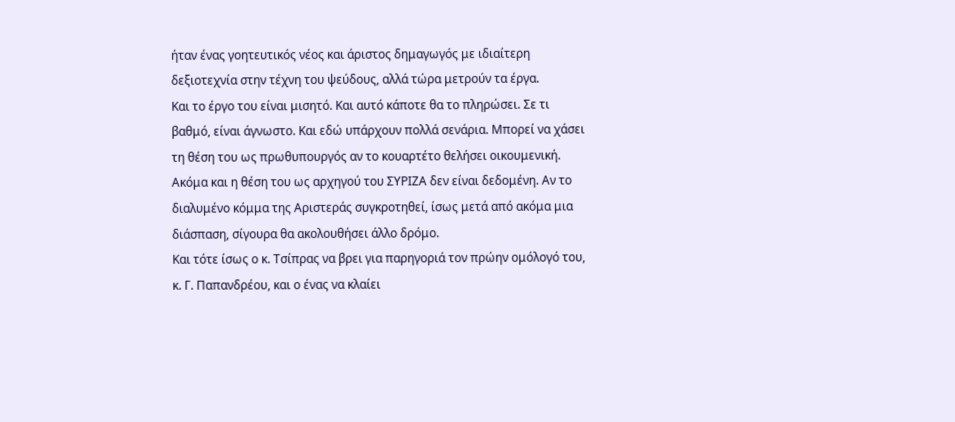ήταν ένας γοητευτικός νέος και άριστος δημαγωγός με ιδιαίτερη δεξιοτεχνία στην τέχνη του ψεύδους, αλλά τώρα μετρούν τα έργα.
Και το έργο του είναι μισητό. Και αυτό κάποτε θα το πληρώσει. Σε τι βαθμό, είναι άγνωστο. Και εδώ υπάρχουν πολλά σενάρια. Μπορεί να χάσει τη θέση του ως πρωθυπουργός αν το κουαρτέτο θελήσει οικουμενική. Ακόμα και η θέση του ως αρχηγού του ΣΥΡΙΖΑ δεν είναι δεδομένη. Αν το διαλυμένο κόμμα της Αριστεράς συγκροτηθεί, ίσως μετά από ακόμα μια διάσπαση, σίγουρα θα ακολουθήσει άλλο δρόμο.
Και τότε ίσως ο κ. Τσίπρας να βρει για παρηγοριά τον πρώην ομόλογό του, κ. Γ. Παπανδρέου, και ο ένας να κλαίει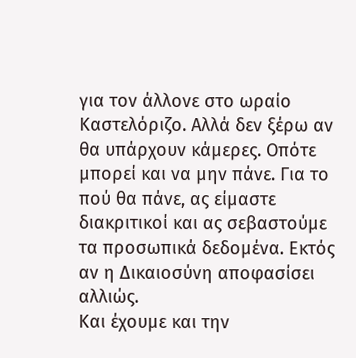για τον άλλονε στο ωραίο Καστελόριζο. Αλλά δεν ξέρω αν θα υπάρχουν κάμερες. Οπότε μπορεί και να μην πάνε. Για το πού θα πάνε, ας είμαστε διακριτικοί και ας σεβαστούμε τα προσωπικά δεδομένα. Εκτός αν η Δικαιοσύνη αποφασίσει αλλιώς.
Και έχουμε και την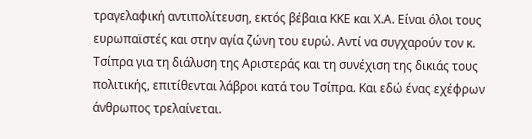τραγελαφική αντιπολίτευση, εκτός βέβαια ΚΚΕ και Χ.Α. Είναι όλοι τους ευρωπαϊστές και στην αγία ζώνη του ευρώ. Αντί να συγχαρούν τον κ. Τσίπρα για τη διάλυση της Αριστεράς και τη συνέχιση της δικιάς τους πολιτικής, επιτίθενται λάβροι κατά του Τσίπρα. Και εδώ ένας εχέφρων άνθρωπος τρελαίνεται.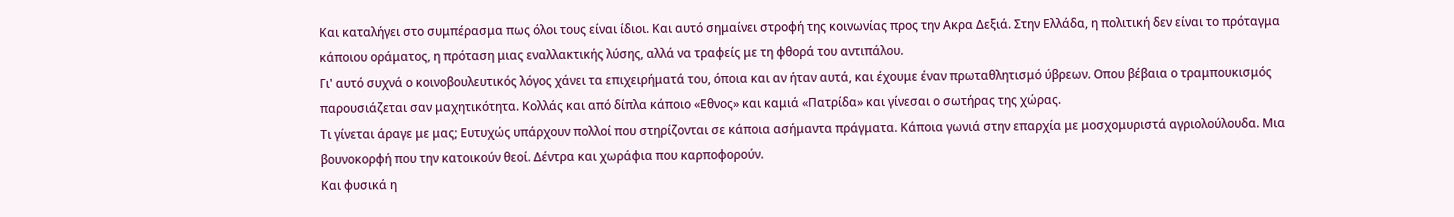Και καταλήγει στο συμπέρασμα πως όλοι τους είναι ίδιοι. Και αυτό σημαίνει στροφή της κοινωνίας προς την Ακρα Δεξιά. Στην Ελλάδα, η πολιτική δεν είναι το πρόταγμα κάποιου οράματος, η πρόταση μιας εναλλακτικής λύσης, αλλά να τραφείς με τη φθορά του αντιπάλου.
Γι' αυτό συχνά ο κοινοβουλευτικός λόγος χάνει τα επιχειρήματά του, όποια και αν ήταν αυτά, και έχουμε έναν πρωταθλητισμό ύβρεων. Οπου βέβαια ο τραμπουκισμός παρουσιάζεται σαν μαχητικότητα. Κολλάς και από δίπλα κάποιο «Εθνος» και καμιά «Πατρίδα» και γίνεσαι ο σωτήρας της χώρας.
Τι γίνεται άραγε με μας; Ευτυχώς υπάρχουν πολλοί που στηρίζονται σε κάποια ασήμαντα πράγματα. Κάποια γωνιά στην επαρχία με μοσχομυριστά αγριολούλουδα. Μια βουνοκορφή που την κατοικούν θεοί. Δέντρα και χωράφια που καρποφορούν.
Και φυσικά η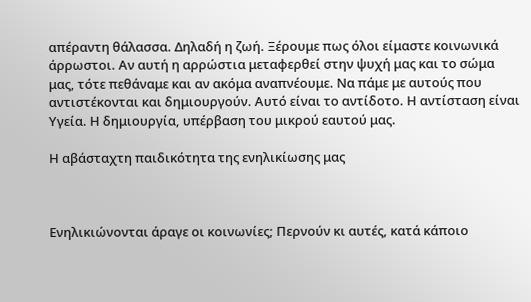απέραντη θάλασσα. Δηλαδή η ζωή. Ξέρουμε πως όλοι είμαστε κοινωνικά άρρωστοι. Αν αυτή η αρρώστια μεταφερθεί στην ψυχή μας και το σώμα μας, τότε πεθάναμε και αν ακόμα αναπνέουμε. Να πάμε με αυτούς που αντιστέκονται και δημιουργούν. Αυτό είναι το αντίδοτο. Η αντίσταση είναι Υγεία. Η δημιουργία, υπέρβαση του μικρού εαυτού μας.

Η αβάσταχτη παιδικότητα της ενηλικίωσης μας



Ενηλικιώνονται άραγε οι κοινωνίες; Περνούν κι αυτές, κατά κάποιο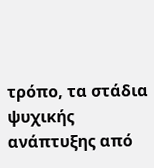τρόπο, τα στάδια ψυχικής ανάπτυξης από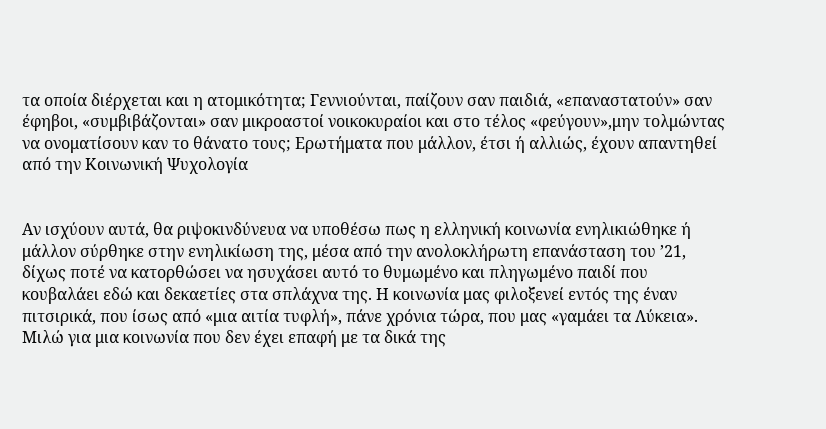τα οποία διέρχεται και η ατομικότητα; Γεννιούνται, παίζουν σαν παιδιά, «επαναστατούν» σαν έφηβοι, «συμβιβάζονται» σαν μικροαστοί νοικοκυραίοι και στο τέλος «φεύγουν»,μην τολμώντας να ονοματίσουν καν το θάνατο τους; Ερωτήματα που μάλλον, έτσι ή αλλιώς, έχουν απαντηθεί από την Κοινωνική Ψυχολογία


Αν ισχύουν αυτά, θα ριψοκινδύνευα να υποθέσω πως η ελληνική κοινωνία ενηλικιώθηκε ή μάλλον σύρθηκε στην ενηλικίωση της, μέσα από την ανολοκλήρωτη επανάσταση του ’21, δίχως ποτέ να κατορθώσει να ησυχάσει αυτό το θυμωμένο και πληγωμένο παιδί που κουβαλάει εδώ και δεκαετίες στα σπλάχνα της. Η κοινωνία μας φιλοξενεί εντός της έναν πιτσιρικά, που ίσως από «μια αιτία τυφλή», πάνε χρόνια τώρα, που μας «γαμάει τα Λύκεια».
Μιλώ για μια κοινωνία που δεν έχει επαφή με τα δικά της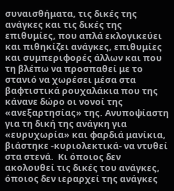συναισθήματα, τις δικές της ανάγκες και τις δικές της επιθυμίες, που απλά εκλογικεύει και πιθηκίζει ανάγκες, επιθυμίες και συμπεριφορές άλλων και που τη βλέπω να προσπαθεί με το στανιό να χωρέσει μέσα στα βαφτιστικά ρουχαλάκια που της κάνανε δώρο οι νονοί της «ανεξαρτησίας» της. Ανυποψίαστη για τη δική της ανάγκη για «ευρυχωρία» και φαρδιά μανίκια, βιάστηκε -κυριολεκτικά- να ντυθεί στα στενά.  Κι όποιος δεν ακολουθεί τις δικές του ανάγκες, όποιος δεν ιεραρχεί της ανάγκες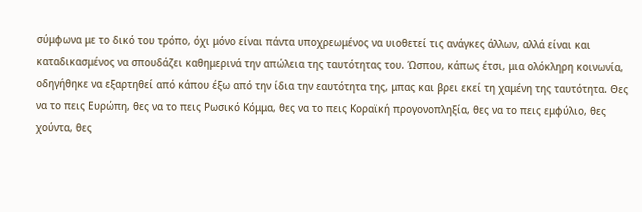σύμφωνα με το δικό του τρόπο, όχι μόνο είναι πάντα υποχρεωμένος να υιοθετεί τις ανάγκες άλλων, αλλά είναι και καταδικασμένος να σπουδάζει καθημερινά την απώλεια της ταυτότητας του. Ώσπου, κάπως έτσι, μια ολόκληρη κοινωνία, οδηγήθηκε να εξαρτηθεί από κάπου έξω από την ίδια την εαυτότητα της, μπας και βρει εκεί τη χαμένη της ταυτότητα. Θες να το πεις Ευρώπη, θες να το πεις Ρωσικό Κόμμα, θες να το πεις Κοραϊκή προγονοπληξία, θες να το πεις εμφύλιο, θες χούντα, θες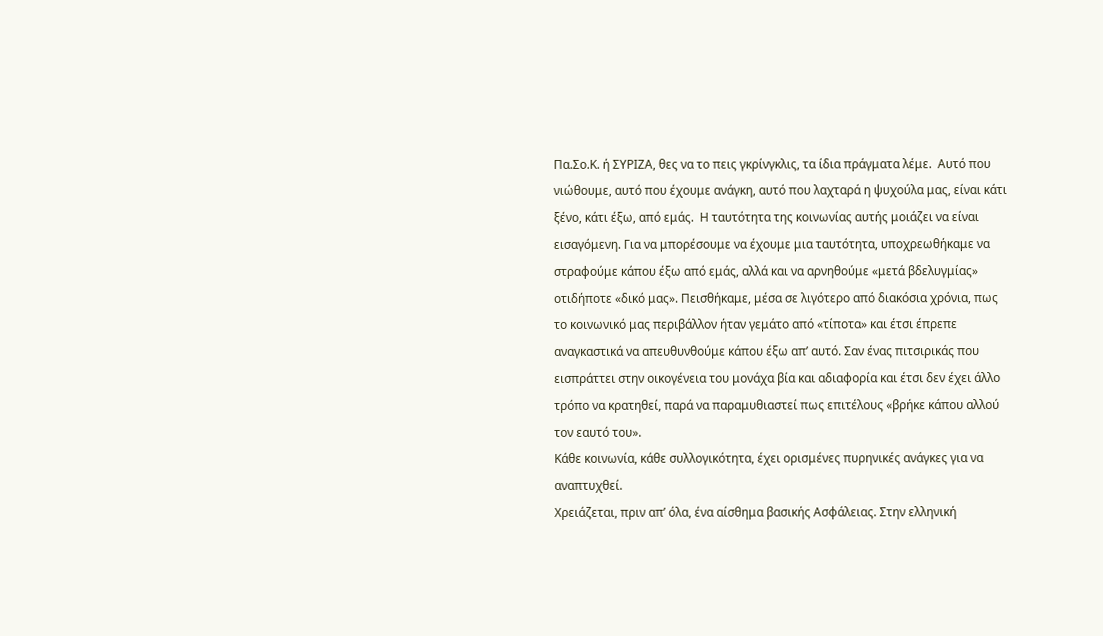Πα.Σο.Κ. ή ΣΥΡΙΖΑ, θες να το πεις γκρίνγκλις, τα ίδια πράγματα λέμε.  Αυτό που νιώθουμε, αυτό που έχουμε ανάγκη, αυτό που λαχταρά η ψυχούλα μας, είναι κάτι ξένο, κάτι έξω, από εμάς.  Η ταυτότητα της κοινωνίας αυτής μοιάζει να είναι εισαγόμενη. Για να μπορέσουμε να έχουμε μια ταυτότητα, υποχρεωθήκαμε να στραφούμε κάπου έξω από εμάς, αλλά και να αρνηθούμε «μετά βδελυγμίας» οτιδήποτε «δικό μας». Πεισθήκαμε, μέσα σε λιγότερο από διακόσια χρόνια, πως το κοινωνικό μας περιβάλλον ήταν γεμάτο από «τίποτα» και έτσι έπρεπε αναγκαστικά να απευθυνθούμε κάπου έξω απ’ αυτό. Σαν ένας πιτσιρικάς που εισπράττει στην οικογένεια του μονάχα βία και αδιαφορία και έτσι δεν έχει άλλο τρόπο να κρατηθεί, παρά να παραμυθιαστεί πως επιτέλους «βρήκε κάπου αλλού τον εαυτό του».
Κάθε κοινωνία, κάθε συλλογικότητα, έχει ορισμένες πυρηνικές ανάγκες για να αναπτυχθεί.
Χρειάζεται, πριν απ’ όλα, ένα αίσθημα βασικής Ασφάλειας. Στην ελληνική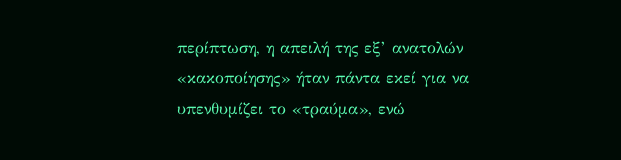περίπτωση, η απειλή της εξ’ ανατολών «κακοποίησης» ήταν πάντα εκεί για να υπενθυμίζει το «τραύμα», ενώ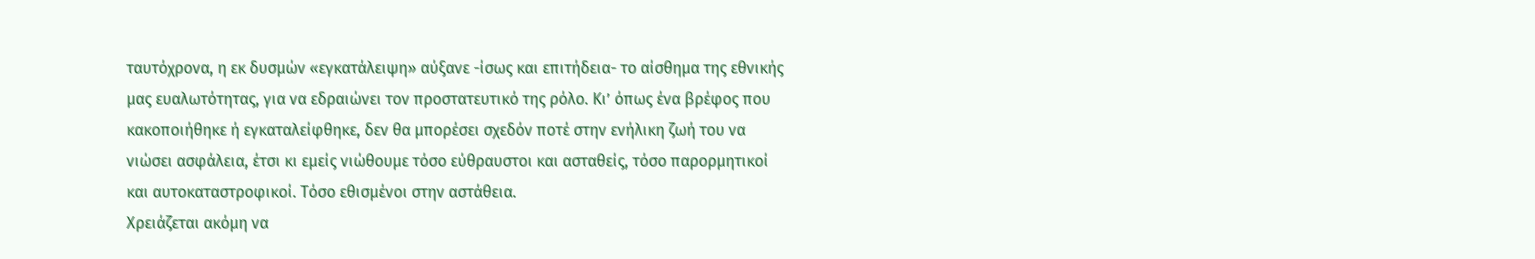ταυτόχρονα, η εκ δυσμών «εγκατάλειψη» αύξανε -ίσως και επιτήδεια- το αίσθημα της εθνικής μας ευαλωτότητας, για να εδραιώνει τον προστατευτικό της ρόλο. Κι’ όπως ένα βρέφος που κακοποιήθηκε ή εγκαταλείφθηκε, δεν θα μπορέσει σχεδόν ποτέ στην ενήλικη ζωή του να νιώσει ασφάλεια, έτσι κι εμείς νιώθουμε τόσο εύθραυστοι και ασταθείς, τόσο παρορμητικοί και αυτοκαταστροφικοί. Τόσο εθισμένοι στην αστάθεια.
Χρειάζεται ακόμη να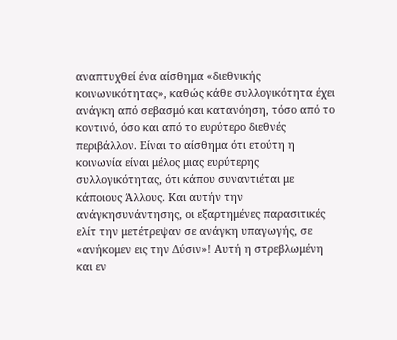αναπτυχθεί ένα αίσθημα «διεθνικής κοινωνικότητας», καθώς κάθε συλλογικότητα έχει ανάγκη από σεβασμό και κατανόηση, τόσο από το κοντινό, όσο και από το ευρύτερο διεθνές περιβάλλον. Είναι το αίσθημα ότι ετούτη η κοινωνία είναι μέλος μιας ευρύτερης συλλογικότητας, ότι κάπου συναντιέται με κάποιους Άλλους. Και αυτήν την ανάγκησυνάντησης, οι εξαρτημένες παρασιτικές ελίτ την μετέτρεψαν σε ανάγκη υπαγωγής, σε «ανήκομεν εις την Δύσιν»! Αυτή η στρεβλωμένη και εν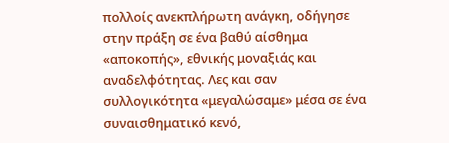πολλοίς ανεκπλήρωτη ανάγκη, οδήγησε στην πράξη σε ένα βαθύ αίσθημα «αποκοπής», εθνικής μοναξιάς και αναδελφότητας. Λες και σαν συλλογικότητα «μεγαλώσαμε» μέσα σε ένα συναισθηματικό κενό,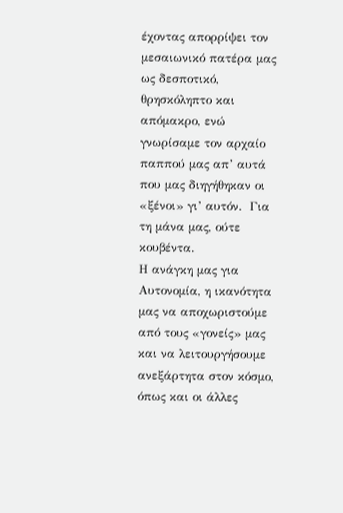έχοντας απορρίψει τον μεσαιωνικό πατέρα μας    ως δεσποτικό, θρησκόληπτο και απόμακρο, ενώ γνωρίσαμε τον αρχαίο παππού μας απ’ αυτά που μας διηγήθηκαν οι «ξένοι» γι’ αυτόν.  Για τη μάνα μας, ούτε κουβέντα.
Η ανάγκη μας για Αυτονομία, η ικανότητα μας να αποχωριστούμε από τους «γονείς» μας και να λειτουργήσουμε ανεξάρτητα στον κόσμο, όπως και οι άλλες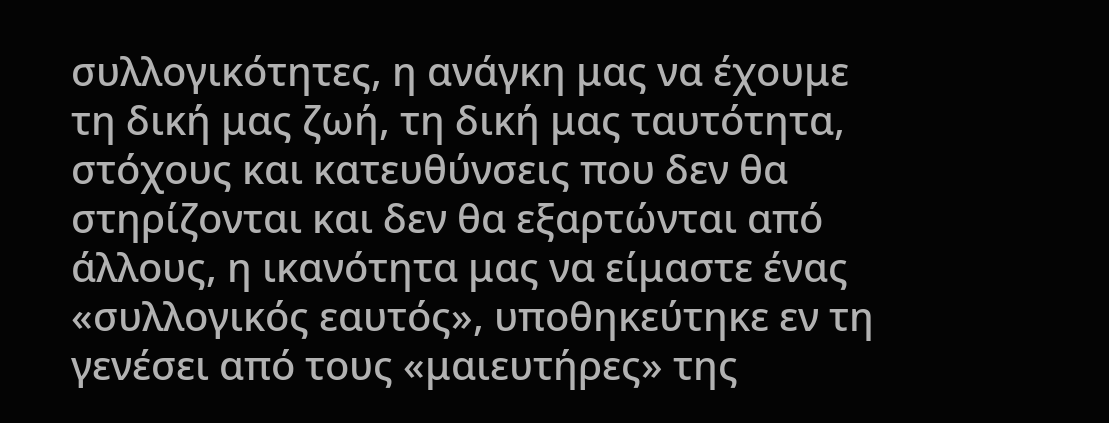συλλογικότητες, η ανάγκη μας να έχουμε τη δική μας ζωή, τη δική μας ταυτότητα, στόχους και κατευθύνσεις που δεν θα στηρίζονται και δεν θα εξαρτώνται από άλλους, η ικανότητα μας να είμαστε ένας «συλλογικός εαυτός», υποθηκεύτηκε εν τη γενέσει από τους «μαιευτήρες» της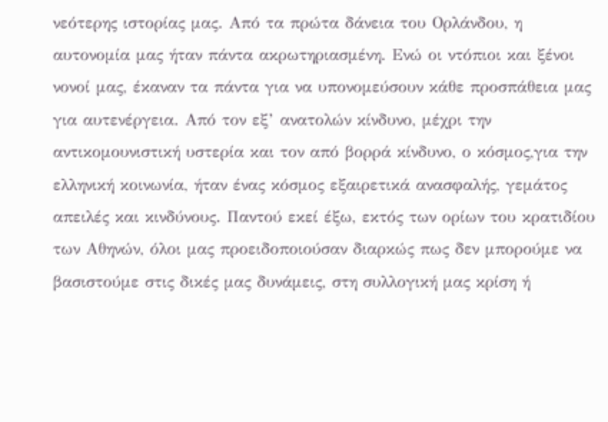νεότερης ιστορίας μας. Από τα πρώτα δάνεια του Ορλάνδου, η αυτονομία μας ήταν πάντα ακρωτηριασμένη. Ενώ οι ντόπιοι και ξένοι νονοί μας, έκαναν τα πάντα για να υπονομεύσουν κάθε προσπάθεια μας για αυτενέργεια. Από τον εξ’ ανατολών κίνδυνο, μέχρι την αντικομουνιστική υστερία και τον από βορρά κίνδυνο, ο κόσμος,για την ελληνική κοινωνία, ήταν ένας κόσμος εξαιρετικά ανασφαλής, γεμάτος απειλές και κινδύνους. Παντού εκεί έξω, εκτός των ορίων του κρατιδίου των Αθηνών, όλοι μας προειδοποιούσαν διαρκώς πως δεν μπορούμε να βασιστούμε στις δικές μας δυνάμεις, στη συλλογική μας κρίση ή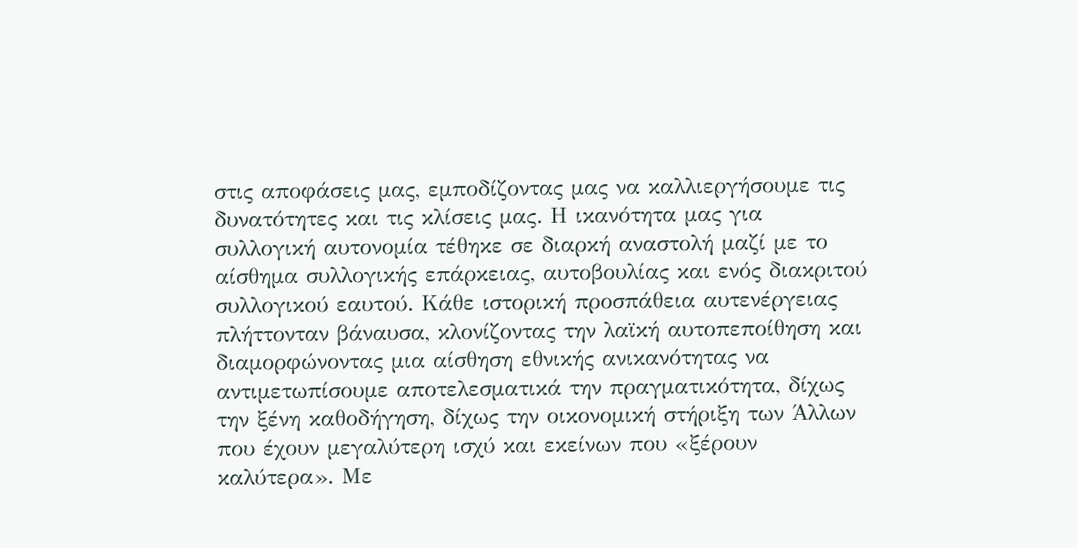στις αποφάσεις μας, εμποδίζοντας μας να καλλιεργήσουμε τις δυνατότητες και τις κλίσεις μας. Η ικανότητα μας για συλλογική αυτονομία τέθηκε σε διαρκή αναστολή μαζί με το αίσθημα συλλογικής επάρκειας, αυτοβουλίας και ενός διακριτού συλλογικού εαυτού. Κάθε ιστορική προσπάθεια αυτενέργειας πλήττονταν βάναυσα, κλονίζοντας την λαϊκή αυτοπεποίθηση και διαμορφώνοντας μια αίσθηση εθνικής ανικανότητας να αντιμετωπίσουμε αποτελεσματικά την πραγματικότητα, δίχως την ξένη καθοδήγηση, δίχως την οικονομική στήριξη των Άλλων που έχουν μεγαλύτερη ισχύ και εκείνων που «ξέρουν καλύτερα». Με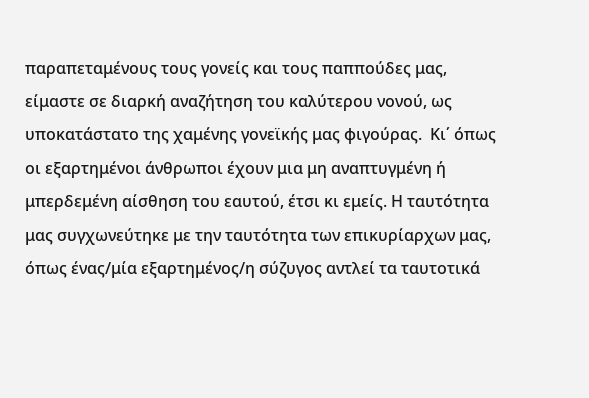παραπεταμένους τους γονείς και τους παππούδες μας, είμαστε σε διαρκή αναζήτηση του καλύτερου νονού, ως υποκατάστατο της χαμένης γονεϊκής μας φιγούρας.  Κι΄ όπως οι εξαρτημένοι άνθρωποι έχουν μια μη αναπτυγμένη ή μπερδεμένη αίσθηση του εαυτού, έτσι κι εμείς. Η ταυτότητα μας συγχωνεύτηκε με την ταυτότητα των επικυρίαρχων μας, όπως ένας/μία εξαρτημένος/η σύζυγος αντλεί τα ταυτοτικά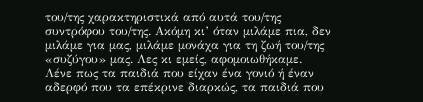του/της χαρακτηριστικά από αυτά του/της συντρόφου του/της. Ακόμη κι’ όταν μιλάμε πια, δεν μιλάμε για μας, μιλάμε μονάχα για τη ζωή του/της «συζύγου» μας. Λες κι εμείς, αφομοιωθήκαμε.
Λένε πως τα παιδιά που είχαν ένα γονιό ή έναν αδερφό που τα επέκρινε διαρκώς, τα παιδιά που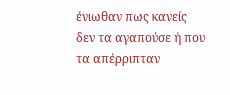ένιωθαν πως κανείς δεν τα αγαπούσε ή που τα απέρριπταν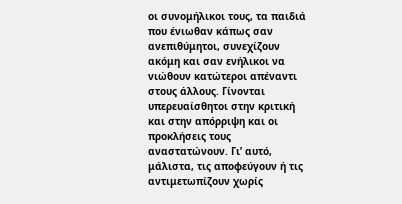οι συνομήλικοι τους, τα παιδιά που ένιωθαν κάπως σαν ανεπιθύμητοι, συνεχίζουν ακόμη και σαν ενήλικοι να νιώθουν κατώτεροι απέναντι στους άλλους. Γίνονται υπερευαίσθητοι στην κριτική και στην απόρριψη και οι προκλήσεις τους αναστατώνουν. Γι’ αυτό, μάλιστα, τις αποφεύγουν ή τις αντιμετωπίζουν χωρίς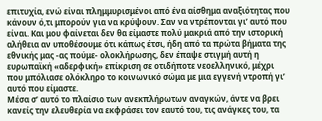επιτυχία, ενώ είναι πλημμυρισμένοι από ένα αίσθημα αναξιότητας που κάνουν ό,τι μπορούν για να κρύψουν. Σαν να ντρέπονται γι’ αυτό που είναι. Και μου φαίνεται δεν θα είμαστε πολύ μακριά από την ιστορική αλήθεια αν υποθέσουμε ότι κάπως έτσι, ήδη από τα πρώτα βήματα της εθνικής μας -ας πούμε- ολοκλήρωσης, δεν έπαψε στιγμή αυτή η ευρωπαϊκή «αδερφική» επίκριση σε οτιδήποτε νεοελληνικό, μέχρι που μπόλιασε ολόκληρο το κοινωνικό σώμα με μια εγγενή ντροπή γι’ αυτό που είμαστε.
Μέσα σ’ αυτό το πλαίσιο των ανεκπλήρωτων αναγκών, άντε να βρει κανείς την ελευθερία να εκφράσει τον εαυτό του, τις ανάγκες του, τα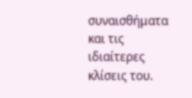συναισθήματα και τις ιδιαίτερες κλίσεις του.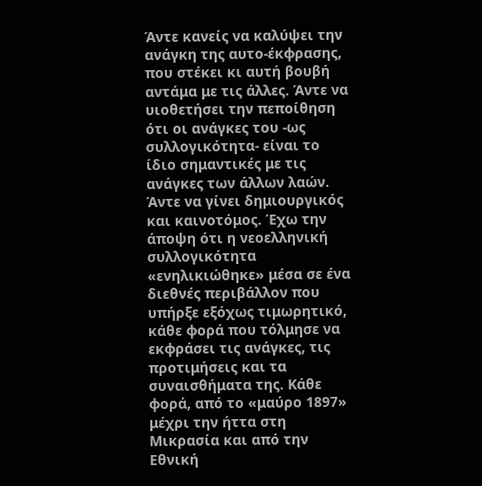Άντε κανείς να καλύψει την ανάγκη της αυτο-έκφρασης, που στέκει κι αυτή βουβή αντάμα με τις άλλες. Άντε να υιοθετήσει την πεποίθηση ότι οι ανάγκες του -ως συλλογικότητα- είναι το ίδιο σημαντικές με τις ανάγκες των άλλων λαών. Άντε να γίνει δημιουργικός και καινοτόμος. Έχω την άποψη ότι η νεοελληνική συλλογικότητα «ενηλικιώθηκε» μέσα σε ένα διεθνές περιβάλλον που υπήρξε εξόχως τιμωρητικό, κάθε φορά που τόλμησε να εκφράσει τις ανάγκες, τις προτιμήσεις και τα συναισθήματα της. Κάθε φορά, από το «μαύρο 1897» μέχρι την ήττα στη Μικρασία και από την Εθνική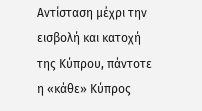Αντίσταση μέχρι την εισβολή και κατοχή της Κύπρου, πάντοτε η «κάθε» Κύπρος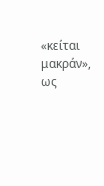«κείται μακράν», ως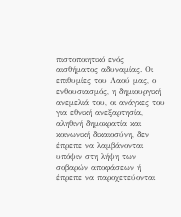πιστοποιητικό ενός αισθήματος αδυναμίας. Οι επιθυμίες του Λαού μας, ο ενθουσιασμός, η δημιουργική ανεμελιά του, οι ανάγκες του για εθνική ανεξαρτησία, αληθινή δημοκρατία και κοινωνική δικαιοσύνη, δεν έπρεπε να λαμβάνονται υπόψιν στη λήψη των σοβαρών αποφάσεων ή έπρεπε να παροχετεύονται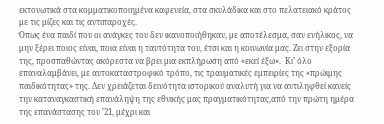εκτονωτικά στα κομματικοποιημένα καφενεία, στα σκυλάδικα και στο πελατειακό κράτος με τις μίζες και τις αντιπαροχές.
Όπως ένα παιδί που οι ανάγκες του δεν ικανοποιήθηκαν, με αποτέλεσμα, σαν ενήλικος, να μην ξέρει ποιος είναι, ποια είναι η ταυτότητα του, έτσι και η κοινωνία μας. Ζει στην εξορία της, προσπαθώντας ακόρεστα να βρει μια εκπλήρωση από «εκεί έξω».  Κι’ όλο επαναλαμβάνει, με αυτοκαταστροφικό τρόπο, τις τραυματικές εμπειρίες της «πρώιμης παιδικότητας» της. Δεν χρειάζεται δεινότητα ιστορικού αναλυτή για να αντιληφθεί κανείς την καταναγκαστική επανάληψη της εθνικής μας πραγματικότητας,από την πρώτη ημέρα της επανάστασης του ’21, μέχρι και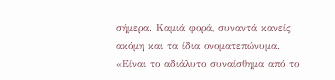σήμερα. Καμιά φορά, συναντά κανείς ακόμη και τα ίδια ονοματεπώνυμα.
«Είναι το αδιάλυτο συναίσθημα από το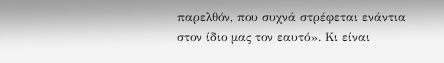παρελθόν, που συχνά στρέφεται ενάντια στον ίδιο μας τον εαυτό». Κι είναι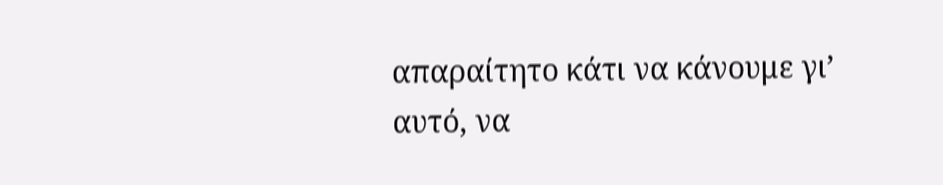απαραίτητο κάτι να κάνουμε γι’ αυτό, να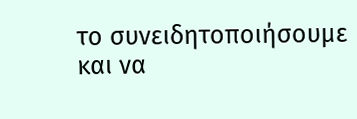το συνειδητοποιήσουμε και να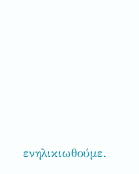ενηλικιωθούμε.